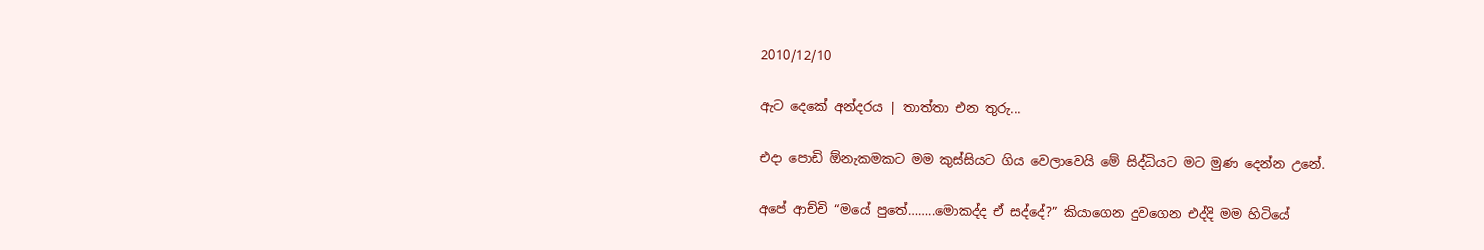2010/12/10

ඇට දෙකේ අන්දරය | තාත්තා එන තුරු...

එදා පොඩි ඕනැකමකට මම කුස්සියට ගිය වෙලාවෙයි මේ සිද්ධියට මට මුණ දෙන්න උනේ.

අපේ ආච්චි “මයේ පුතේ……..මොකද්ද ඒ සද්දේ?” කියාගෙන දුවගෙන එද්දි මම හිටියේ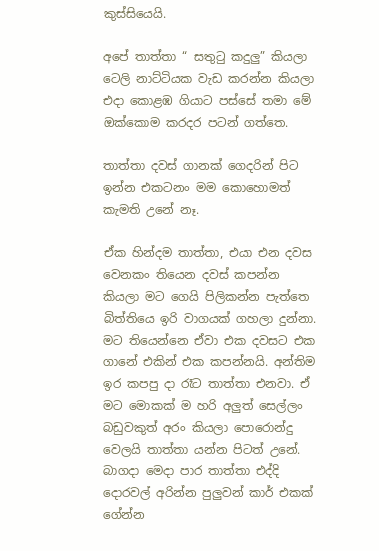කුස්සියෙයි.

අපේ තාත්තා “ සතුටු කදුලු” කියලා ටෙලි නාට්‍ටියක වැඩ කරන්න කියලා එදා කොළඹ ගියාට පස්සේ තමා මේ ඔක්කොම කරදර පටන් ගත්තෙ.

තාත්තා දවස් ගානක් ගෙදරින් පිට ඉන්න එකටනං මම කොහොමත් කැමති උනේ නෑ.

ඒක හින්දම තාත්තා, එයා එන දවස වෙනකං තියෙන දවස් කපන්න කියලා මට ගෙයි පිලිකන්න පැත්තෙ බිත්තියෙ ඉරි වාගයක් ගහලා දුන්නා. මට තියෙන්නෙ ඒවා එක දවසට එක ගානේ එකින් එක කපන්නයි. අන්තිම ඉර කපපු දා රෑට තාත්තා එනවා. ඒ මට මොකක් ම හරි අලුත් සෙල්ලං බඩුවකුත් අරං කියලා පොරොන්දු වෙලයි තාත්තා යන්න පිටත් උනේ. බාගදා මෙදා පාර තාත්තා එද්දි දොරවල් අරින්න පුලුවන් කාර් එකක් ගේන්න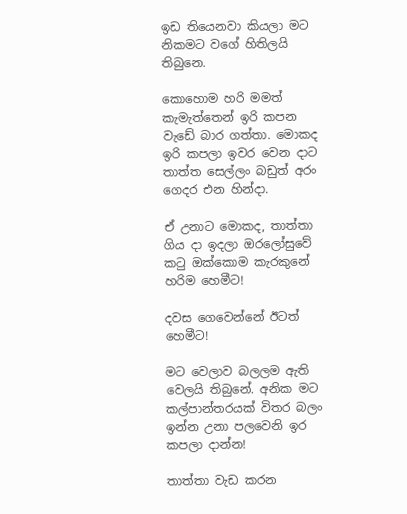ඉඩ තියෙනවා කියලා මට නිකමට වගේ හිතිලයි තිබුනෙ.

කොහොම හරි මමත් කැමැත්තෙන් ඉරි කපන වැඩේ බාර ගත්තා. මොකද ඉරි කපලා ඉවර වෙන දාට තාත්ත සෙල්ලං බඩුත් අරං ගෙදර එන හින්දා.

ඒ උනාට මොකද, තාත්තා ගිය දා ඉදලා ඔරලෝසුවේ කටු ඔක්කොම කැරකුනේ හරිම හෙමීට!

දවස ගෙවෙන්නේ ඊටත් හෙමීට!

මට වෙලාව බලලම ඇති වෙලයි තිබුනේ. අනික මට කල්පාන්තරයක් විතර බලං ඉන්න උනා පලවෙනි ඉර කපලා දාන්න!

තාත්තා වැඩ කරන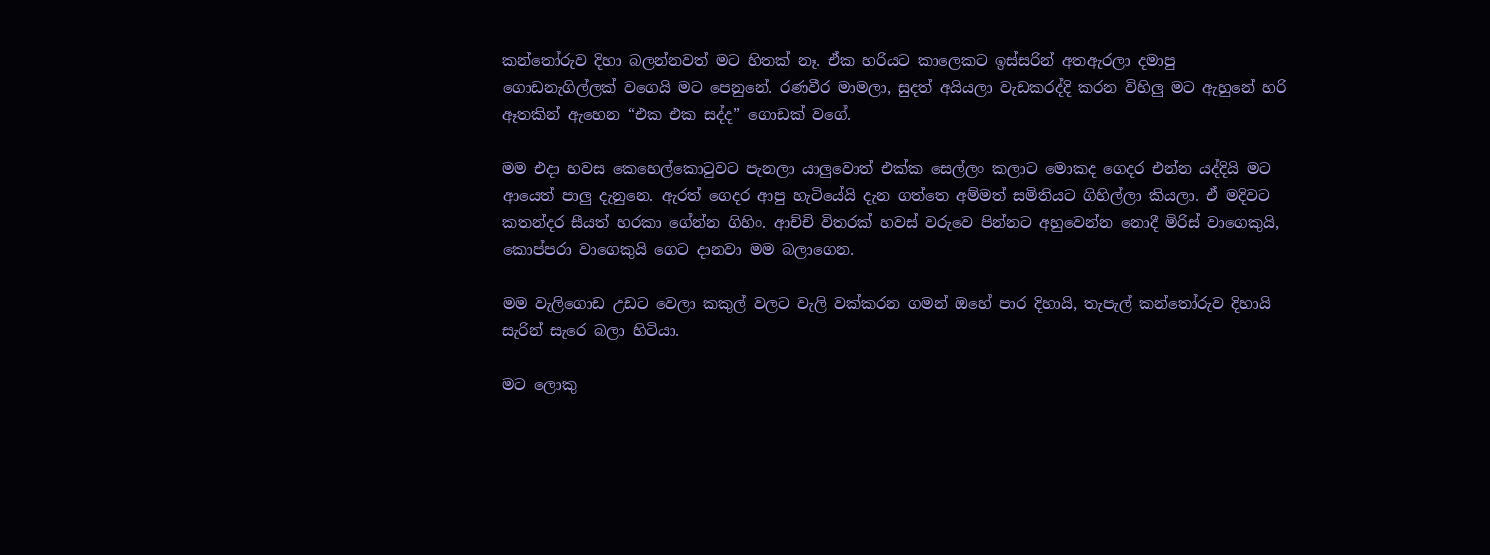කන්තෝරුව දිහා බලන්නවත් මට හිතක් නෑ. ඒක හරියට කාලෙකට ඉස්සරින් අතඇරලා දමාපු ගොඩනැගිල්ලක් වගෙයි මට පෙනුනේ. රණවීර මාමලා, සුදත් අයියලා වැඩකරද්දි කරන විහිලු මට ඇහුනේ හරි ඈතකින් ඇහෙන “එක එක සද්ද” ගොඩක් වගේ.

මම එදා හවස කෙහෙල්කොටුවට පැනලා යාලුවොත් එක්ක සෙල්ලං කලාට මොකද ගෙදර එන්න යද්දියි මට ආයෙත් පාලු දැනුනෙ. ඇරත් ගෙදර ආපු හැටියේයි දැන ගත්තෙ අම්මත් සමිතියට ගිහිල්ලා කියලා. ඒ මදිවට කතන්දර සීයත් හරකා ගේන්න ගිහිං. ආච්චි විතරක් හවස් වරුවෙ පින්නට අහුවෙන්න නොදී මිරිස් වාගෙකුයි, කොප්පරා වාගෙකුයි ගෙට දානවා මම බලාගෙන.

මම වැලිගොඩ උඩට වෙලා කකුල් වලට වැලි වක්කරන ගමන් ඔහේ පාර දිහායි, තැපැල් කන්තෝරුව දිහායි සැරින් සැරෙ බලා හිටියා.

මට ලොකු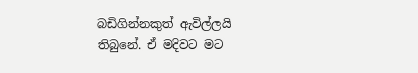බඩිගින්නකුත් ඇවිල්ලයි තිබුනේ. ඒ මදිවට මට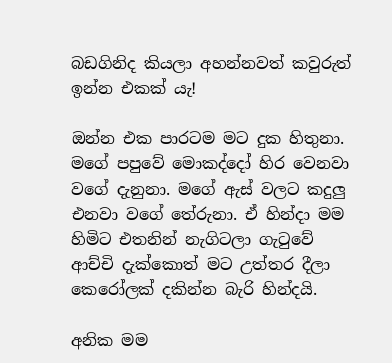බඩගිනිද කියලා අහන්නවත් කවුරුත් ඉන්න එකක් යැ!

ඔන්න එක පාරටම මට දුක හිතුනා. මගේ පපුවේ මොකද්දෝ හිර වෙනවා වගේ දැනුනා. මගේ ඇස් වලට කදුලු එනවා වගේ තේරුනා. ඒ හින්දා මම හිමිට එතනින් නැගිටලා ගැටුවේ ආච්චි දැක්කොත් මට උත්තර දීලා කෙරෝලක් දකින්න බැරි හින්දයි.

අනික මම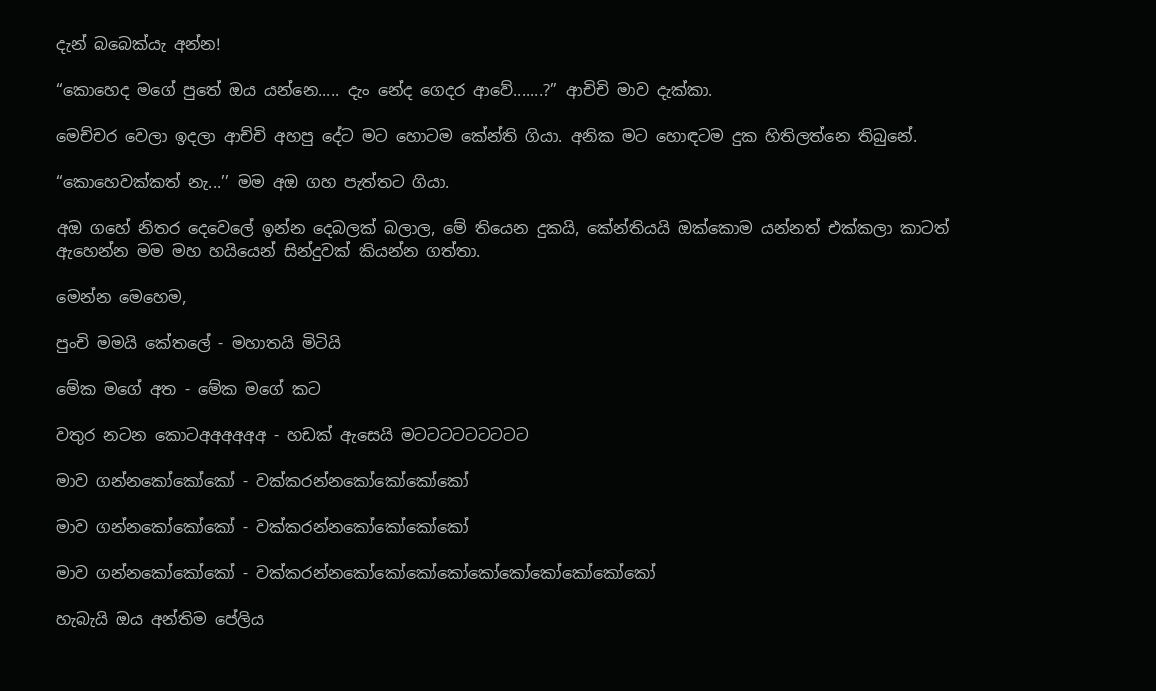දැන් බබෙක්යැ අන්න!

“කොහෙද මගේ පුතේ ඔය යන්නෙ..... දැං නේද ගෙදර ආවේ.......?” ආචිචි මාව දැක්කා.

මෙච්චර වෙලා ඉදලා ආච්චි අහපු දේට මට හොටම කේන්ති ගියා. අනික මට හොඳටම දුක හිතිලත්නෙ තිබුනේ.

“කොහෙවක්කත් නැ...’’ මම අඔ ගහ පැත්තට ගියා.

අඔ ගහේ නිතර දෙවෙලේ ඉන්න දෙබලක් බලාල, මේ තියෙන දුකයි, කේන්තියයි ඔක්කොම යන්නත් එක්කලා කාටත් ඇහෙන්න මම මහ හයියෙන් සින්දුවක් කියන්න ගත්තා.

මෙන්න මෙහෙම,

පුංචි මමයි කේතලේ - මහාතයි මිටියි

මේක මගේ අත - මේක මගේ කට

වතුර නටන කොටඅඅඅඅඅඅ - හඩක් ඇසෙයි මටටටටටටටටට

මාව ගන්නකෝකෝකෝ - වක්කරන්නකෝකෝකෝකෝ

මාව ගන්නකෝකෝකෝ - වක්කරන්නකෝකෝකෝකෝ‍

මාව ගන්නකෝකෝකෝ - වක්කරන්නකෝකෝකෝකෝකෝකෝකෝකෝකෝකෝ

හැබැයි ඔය අන්තිම පේලිය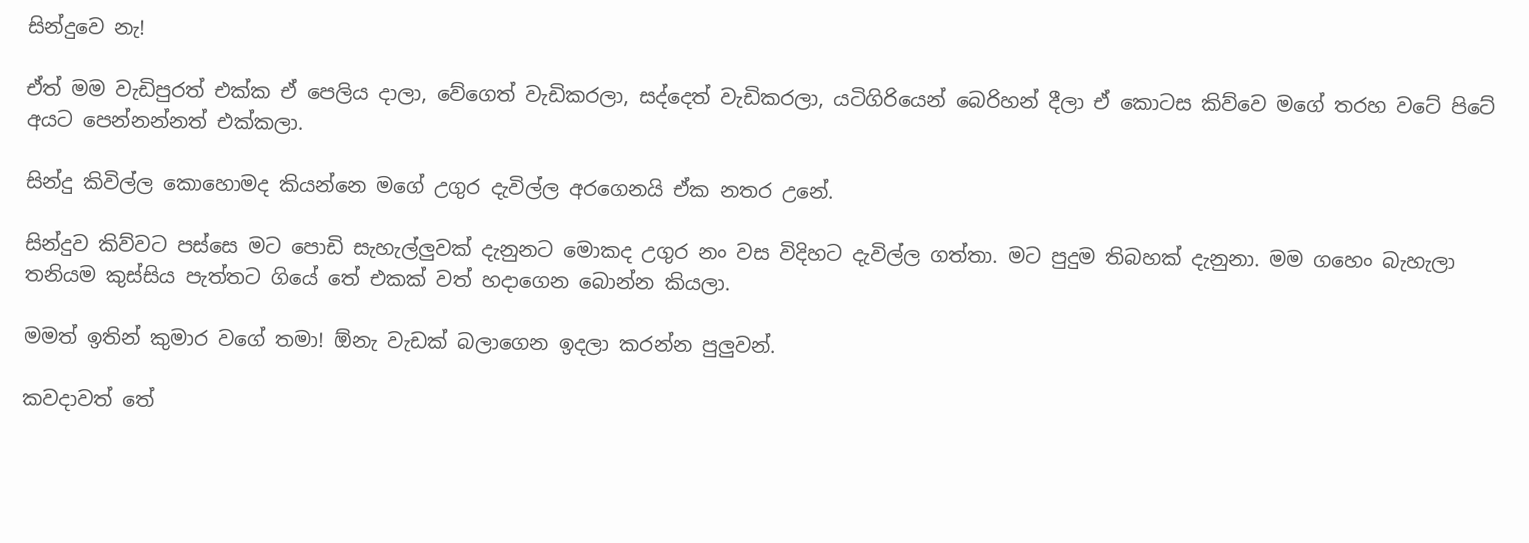සින්දුවෙ නැ!

ඒත් මම වැඩිපුරත් එක්ක ඒ පෙලිය දාලා, වේගෙත් වැඩිකරලා, සද්දෙත් වැඩිකරලා, යටිගිරියෙන් බෙරිහන් දීලා ඒ කොටස කිව්වෙ මගේ තරහ වටේ පිටේ අයට පෙන්නන්නත් එක්කලා.

සින්දු කිවිල්ල කොහොමද කියන්නෙ මගේ උගුර දැවිල්ල අරගෙනයි ඒක නතර උනේ.

සින්දුව කිව්වට පස්සෙ මට පොඩි සැහැල්ලුවක් දැනුනට මොකද උගුර නං වස විදිහට දැවිල්ල ගත්තා. මට පුදුම තිබහක් දැනුනා. මම ගහෙං බැහැලා තනියම කුස්සිය පැත්තට ගියේ තේ එකක් වත් හදාගෙන බොන්න කියලා.

මමත් ඉතින් කුමාර වගේ තමා! ඕනැ වැඩක් බලාගෙන ඉදලා කරන්න පුලුවන්.

කවදාවත් තේ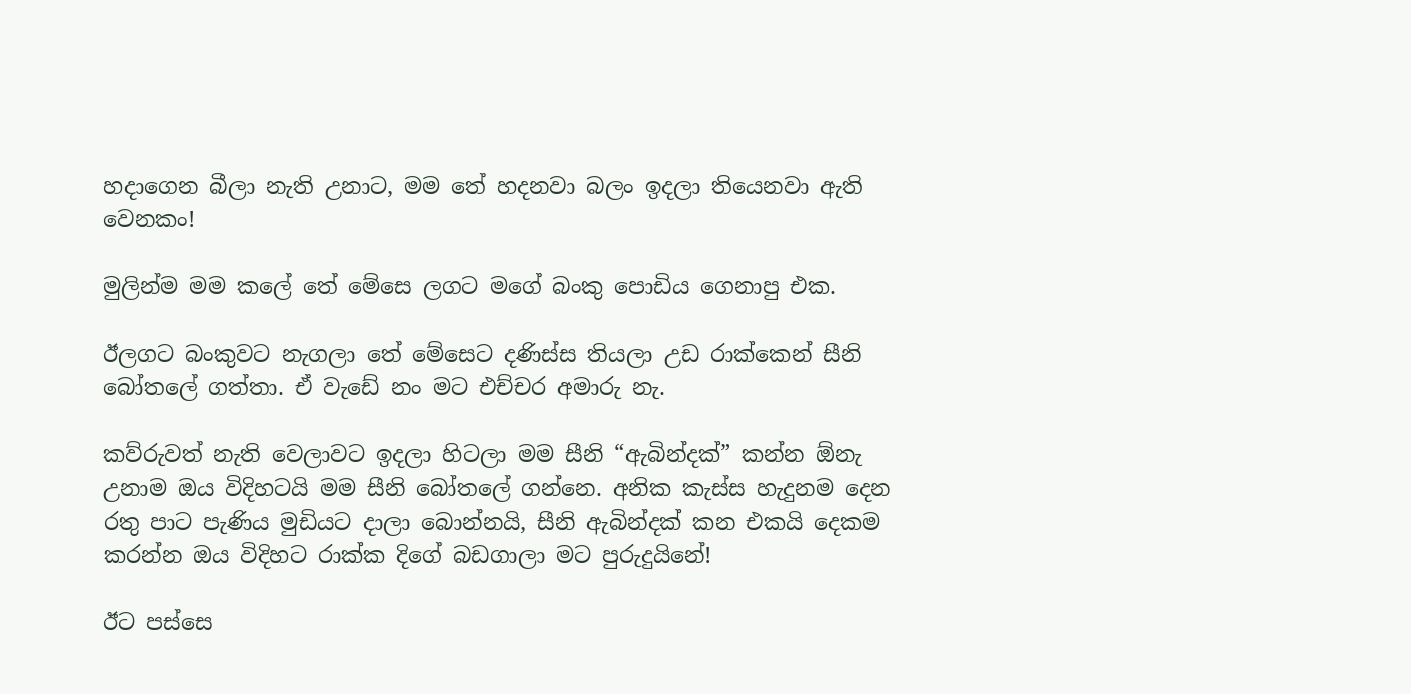හදාගෙන බීලා නැති උනාට, මම තේ හදනවා බලං ඉදලා තියෙනවා ඇති වෙනකං!

මුලින්ම මම කලේ තේ මේසෙ ලග‍ට මගේ බංකු පොඩිය ගෙනාපු එක.

ඊලගට බංකුවට නැගලා තේ මේසෙට දණිස්ස තියලා උඩ රාක්කෙන් සීනි බෝතලේ ගත්තා. ඒ වැඩේ නං මට එච්චර අමාරු නැ.

කව්රුවත් නැති වෙලාවට ඉදලා හිටලා මම සීනි “ඇබින්දක්” කන්න ඕනැ උනාම ඔය විදිහටයි මම සීනි බෝතලේ ගන්නෙ. අනික කැස්ස හැදුනම දෙන රතු පාට පැණිය මුඩියට දාලා බොන්නයි, සීනි ඇබින්දක් කන එකයි දෙකම කරන්න ඔය විදිහට රාක්ක දිගේ බඩගාලා මට පුරුදුයිනේ!

ඊට පස්සෙ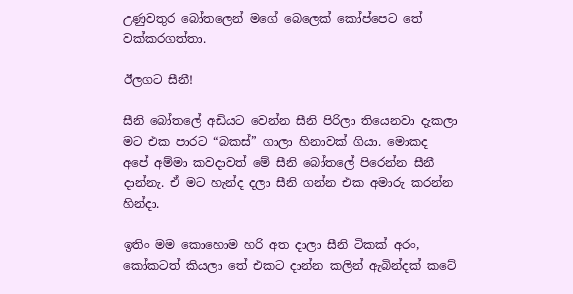උණුවතුර බෝතලෙන් මගේ බෙලෙක් කෝප්පෙට තේ වක්කරගත්තා.

ඊලගට සීනී!

සීනි බෝතලේ අඩියට වෙන්න සීනි පිරිලා තියෙනවා දැකලා මට එක පාරට “බකස්” ගාලා හිනාවක් ගියා. මොකද අපේ අම්මා කවදාවත් මේ සීනි බෝතලේ පිරෙන්න සීනී දාන්නැ. ඒ මට හැන්ද දලා සීනි ගන්න එක අමාරු කරන්න හින්දා.

ඉතිං මම කොහොම හරි අත දාලා සීනි ටිකක් අරං, කෝකටත් කියලා තේ එකට දාන්න කලින් ඇබින්දක් කටේ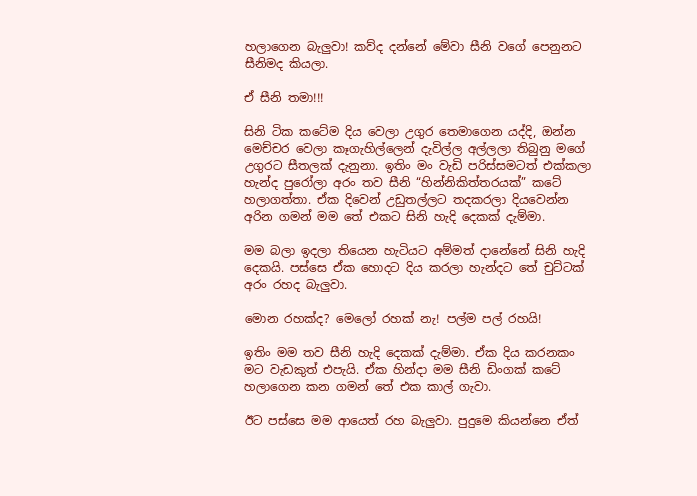හලාගෙන බැලුවා! කව්ද දන්නේ මේවා සීනි වගේ පෙනුනට සීනිමද කියලා.

ඒ සීනි තමා!!!

සිනි ටික කටේම දිය වෙලා උගුර තෙමාගෙන යද්දි, ඔන්න මෙච්චර වෙලා කෑගැහිල්ලෙන් දැවිල්ල අල්ලලා තිබුනු මගේ උගුරට සීතලක් දැනුනා. ඉතිං මං වැඩි පරිස්සමටත් එක්කලා හැන්ද පුරෝලා අරං තව සීනි “හින්නිකිත්තරයක්” කටේ හලාගත්තා. ඒක දිවෙන් උඩුතල්ලට තදකරලා දියවෙන්න අරින ගමන් මම තේ එකට සිනි හැදි දෙකක් දැම්මා.

මම බලා ඉදලා තියෙන හැටියට අම්මත් දානේනේ සිනි හැදි දෙකයි. පස්සෙ ඒක හොදට දිය කරලා හැන්දට තේ චුට්ටක් අරං රහද බැලුවා.

මොන රහක්ද? මෙලෝ රහක් නැ! පල්ම පල් රහයි!

ඉතිං මම තව සීනි හැදි දෙකක් දැම්මා. ඒක දිය කරනකං මට වැඩකුත් එපැයි. ඒක හින්දා මම සීනි ඩිංගක් කටේ හලාගෙන කන ගමන් තේ එක කාල් ගැවා.

ඊට පස්සෙ මම ආයෙත් රහ බැලුවා. පුදුමෙ කියන්නෙ ඒත්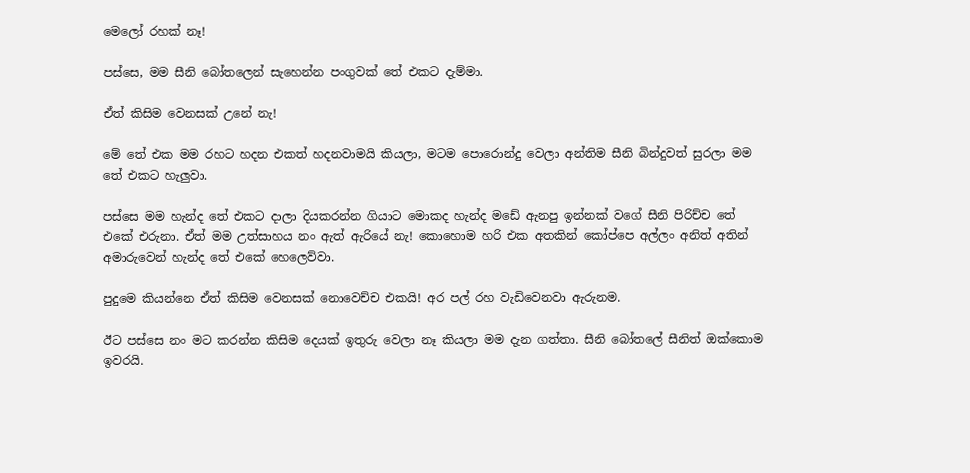මෙලෝ රහක් නෑ!

පස්සෙ, මම සීනි බෝතලෙන් සැහෙන්න පංගුවක් තේ එකට දැම්මා.

ඒත් කිසිම වෙනසක් උනේ නැ!

මේ තේ එක මම රහට හදන එකත් හදනවාමයි කියලා, මටම පොරොන්දු වෙලා අන්තිම සීනි බින්දුවත් සුරලා මම තේ එකට හැලුවා.

පස්සෙ මම හැන්ද තේ එකට දාලා දියකරන්න ගියාට මොකද හැන්ද මඩේ ඇනපු ඉන්නක් වගේ සීනි පිරිච්ච තේ එකේ එරුනා. ඒත් මම උත්සාහය නං ඇත් ඇරියේ නැ! කොහොම හරි එක අතකින් කෝප්පෙ අල්ලං අනිත් අතින් අමාරුවෙන් හැන්ද තේ එකේ හෙලෙව්වා.

පුදුමෙ කියන්නෙ ඒත් කිසිම වෙනසක් නොවෙච්ච එකයි! අර පල් රහ වැඩිවෙනවා ඇරුනම.

ඊට පස්සෙ නං මට කරන්න කිසිම දෙයක් ඉතුරු වෙලා නෑ කියලා මම දැන ගත්තා. සීනි බෝතලේ සීනිත් ඔක්කොම ඉවරයි.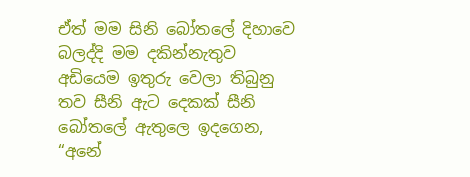ඒත් මම සිනි බෝතලේ දිහාවෙ බලද්දි මම දකින්නැතුව අඩියෙම ඉතුරු වෙලා තිබුනු තව සීනි ඇට දෙකක් සීනි බෝතලේ ඇතුලෙ ඉදගෙන, “අනේ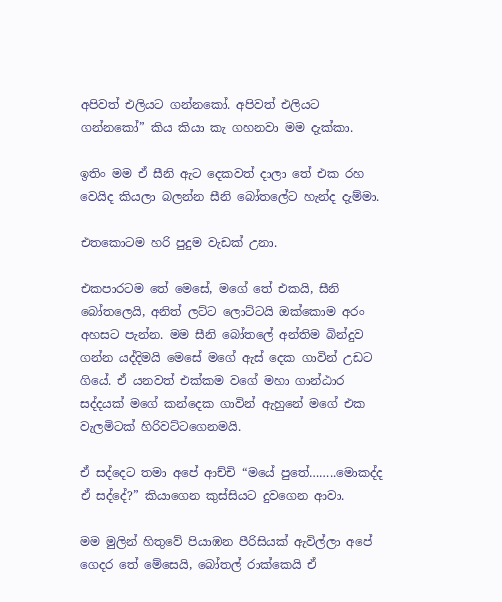අපිවත් එලියට ගන්නකෝ. අපිවත් එලියට ගන්නකෝ” කිය කියා කැ ගහනවා මම දැක්කා.

ඉතිං මම ඒ සීනි ඇට දෙකවත් දාලා තේ එක රහ වෙයිද කියලා බලන්න සීනි බෝතලේට හැන්ද දැම්මා.

එතකොටම හරි පුදුම වැඩක් උනා.

එකපාරටම තේ මෙසේ, මගේ තේ එකයි, සීනි බෝතලෙයි, අනිත් ලට්ට ලොට්ටයි ඔක්කොම අරං අහසට පැන්න. මම සීනි බෝතලේ අන්තිම බින්දුව ගන්න යද්දිමයි මෙසේ මගේ ඇස් දෙක ගාවින් උඩට ගියේ. ඒ යනවත් එක්කම වගේ මහා ගාන්ඨාර සද්දයක් මගේ කන්දෙක ගාවින් ඇහුනේ මගේ එක වැලමිටක් හිරිවට්ටගෙනමයි.

ඒ සද්දෙට තමා අපේ ආච්චි “මයේ පුතේ……..මොකද්ද ඒ සද්දේ?” කියාගෙන කුස්සියට දුවගෙන ආවා.

මම මුලින් හිතුවේ පියාඹන පීරිසියක් ඇවිල්ලා අපේ ගෙදර තේ මේසෙයි, බෝතල් රාක්කෙයි ඒ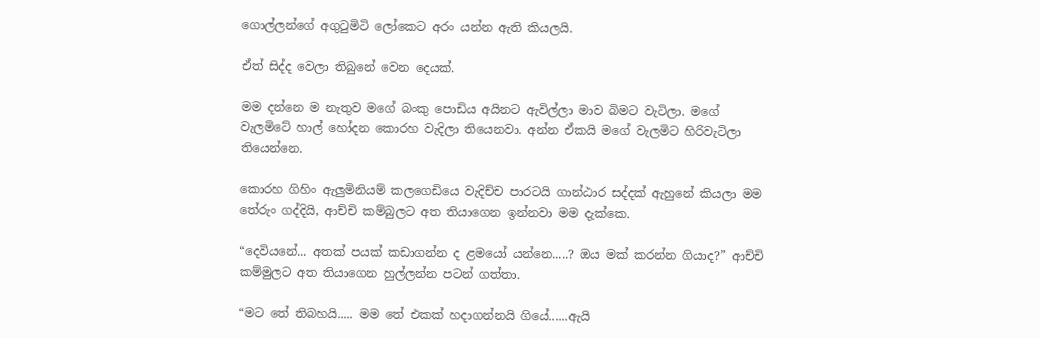ගොල්ලන්ගේ අගුටුමිටි ලෝකෙට අරං යන්න ඇති කියලයි.

ඒත් සිද්ද වෙලා තිබුනේ වෙන දෙයක්.

මම දන්නෙ ම නැතුව මගේ බංකු පොඩිය අයිනට ඇවිල්ලා මාව බිමට වැටිලා. මගේ වැලමිටේ හාල් හෝදන කොරහ වැදිලා තියෙනවා. අන්න ඒකයි මගේ වැලමිට හිරිවැටිලා තියෙන්නෙ.

කොරහ ගිහිං ඇලුමිනියම් කලගෙඩියෙ වැදිච්ච පාරටයි ගාන්ඨාර සද්දක් ඇහුනේ කියලා මම තේරුං ගද්දියි, ආච්චි කම්බුල‍‍ට අත තියාගෙන ඉන්නවා මම දැක්කෙ.

“දෙවියනේ... අතක් පයක් කඩාගන්න ද ළමයෝ යන්නෙ.....? ඔය මක් කරන්න ගියාද?” ආච්චි කම්මුලට අත තියාගෙන හුල්ලන්න පටන් ගත්තා.

“මට තේ තිබහයි..... මම තේ එකක් හදාගන්නයි ගියේ......ඇයි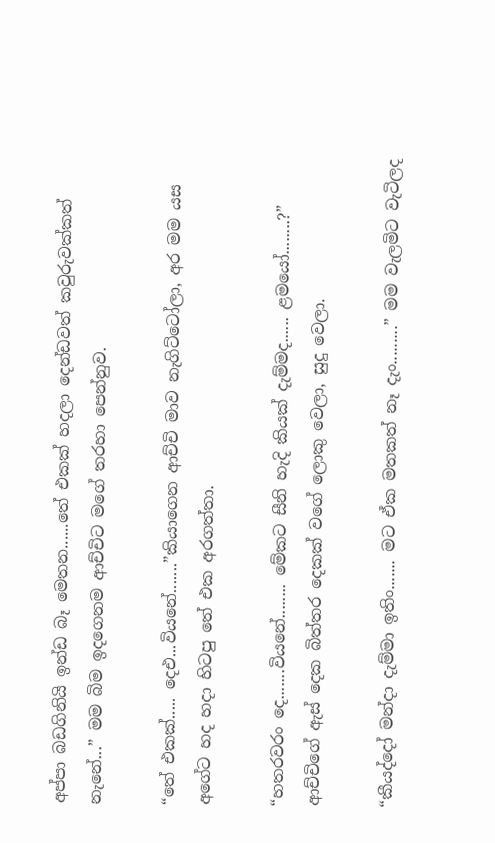අප්පා බඩගිනියි ඉන්ඩ බෑ මෙතන......තේ එකක් හදලා දෙන්ඩවත් කවුරුවක්කත් නැනේ...” මම බිම ඉදගෙනම ආච්චිට මගේ තරහා පෙන්නුව.

“තේ එකක්..... දෙඑ...වියනේ.......”කියාගෙන ආච්චි මාව නැගිට්ටෝලා, අර මම යස අගේට හද හදා හිටපු තේ එක අරගත්තා.

“හතරවරං දෙ.......වියනේ........ මේකට සීනි හැදි කියක් දැම්මද...... ළමයෝ........?” ආච්චිගේ ඇස් දෙක බිත්තර දෙකක් වගේ ලොකු වෙලා, සුදු වෙලා.

“කීයද්දෝ මන්දා දැම්මා ඉතිං....... මට ඒක මතකත් නෑ දැං.........” මම වැලමිට වැටිලද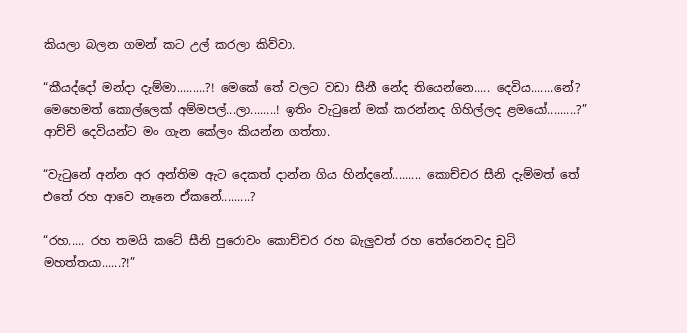කියලා බලන ගමන් කට උල් කරලා කිව්වා.

“කීයද්දෝ මන්දා දැම්මා.........?! මෙකේ තේ වලට වඩා සීනී නේද තියෙන්නෙ..... දෙවිය.......නේ? මෙහෙමත් කොල්ලෙක් අම්මපල්...ලා........! ඉතිං වැටුනේ මක් කරන්නද ගිහිල්ලද ළමයෝ.........?” ආච්චි දෙවියන්ට මං ගැන කේලං කියන්න ගත්තා.

“වැටුනේ අන්න අර අන්තිම ඇට දෙකත් දාන්න ගිය හින්දනේ......... කොච්චර සීනි දැම්මත් තේ එතේ රහ ආවෙ නෑනෙ ඒකනේ.........?

“රහ..... රහ තමයි කටේ සීනි පුරොවං කොච්චර රහ බැලුවත් රහ තේරෙනවද චුටි මහත්තයා......?!”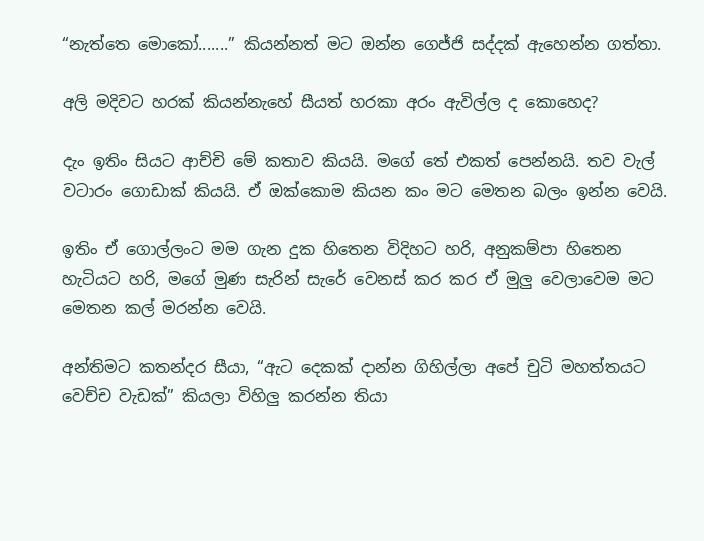“නැත්තෙ මොකෝ.......” කියන්නත් මට ඔන්න ගෙජ්ජි සද්දක් ඇහෙන්න ගත්තා.

අලි මදිවට හරක් කියන්නැහේ සීයත් හරකා අරං ඇවිල්ල ද කොහෙද?

දැං ඉතිං සියට‍ ආච්චි මේ කතාව කියයි. මගේ තේ එකත් පෙන්නයි. තව වැල් වටාරං ගොඩාක් කියයි. ඒ ඔක්කොම කියන කං මට මෙතන බලං ඉන්න වෙයි.

ඉතිං ඒ ගොල්ලං‍ට මම ගැන දුක හිතෙන විදිහට හරි, අනුකම්පා හිතෙන හැටියට හරි, මගේ මුණ සැරින් සැරේ වෙනස් කර කර ඒ මුලු වෙලාවෙම මට මෙතන කල් මරන්න වෙයි.

අන්තිමට කතන්දර සීයා, “ඇට දෙකක් දාන්න ගිහිල්ලා අපේ චුටි මහත්තයට වෙච්ච වැඩක්” කියලා විහිලු කරන්න තියා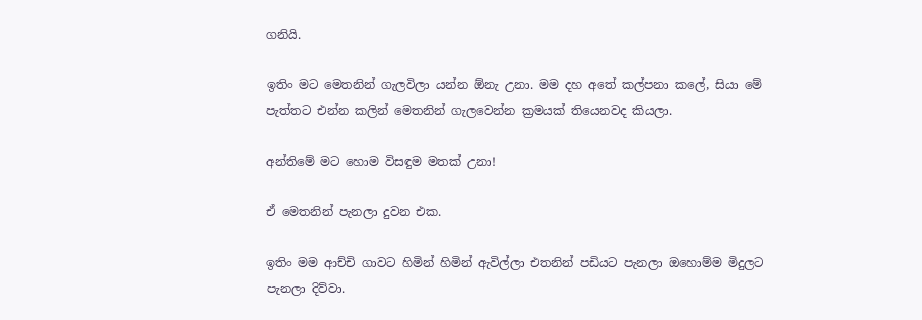ගනියි.

ඉතිං මට මෙතනින් ගැලවිලා යන්න ඕනැ උනා. මම දහ අතේ කල්පනා කලේ, සියා මේ පැත්තට එන්න කලින් මෙතනින් ගැලවෙන්න ක්‍රමයක් තියෙනවද කියලා.

අන්තිමේ මට හොම විසඳුම මතක් උනා!

ඒ මෙතනින් පැනලා දුවන එක.

ඉතිං මම ආච්චි ගාවට හිමින් හිමින් ඇවිල්ලා එතනින් පඩියට පැනලා ඔහොම්ම මිදුලට පැනලා දිව්වා.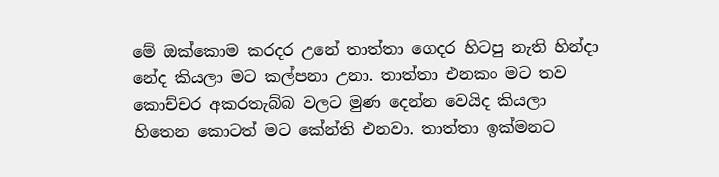මේ ඔක්කොම කරදර උනේ තාත්තා ගෙදර හිටපු නැති හින්දා නේද කියලා මට කල්පනා උනා. තාත්තා එනකං මට තව කොච්චර අකරතැබ්බ වලට මුණ දෙන්න වෙයිද කියලා හිතෙන කොටත් මට කේන්ති එනවා. තාත්තා ඉක්මන‍ට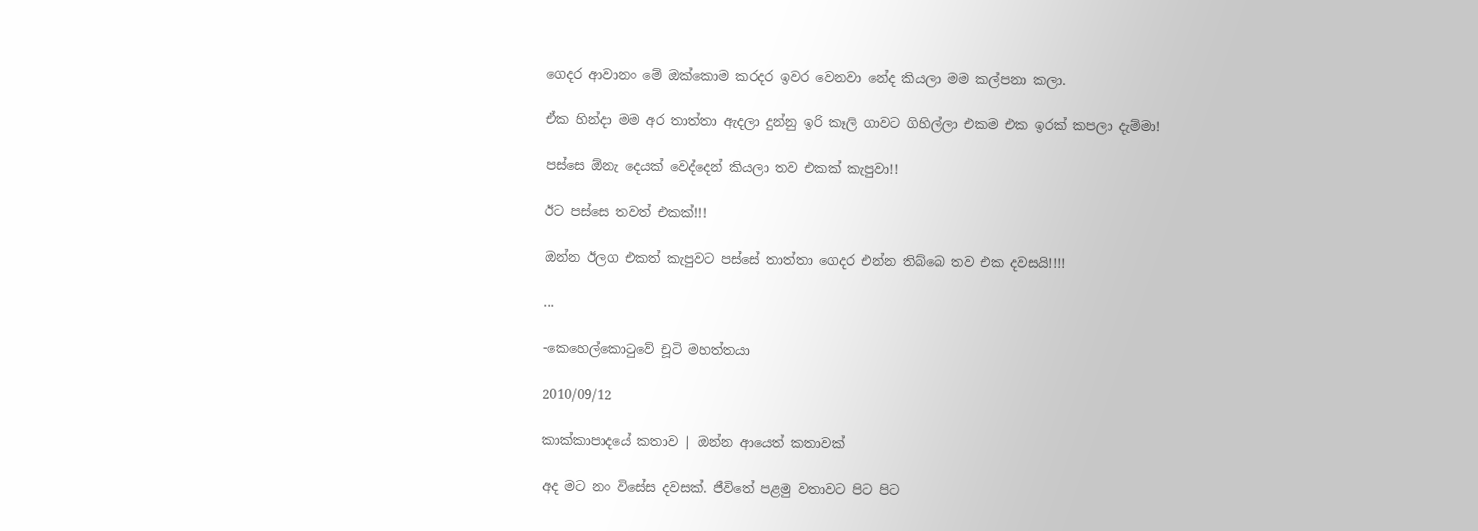ගෙදර ආවානං මේ ඔක්කොම කරදර ඉවර වෙනවා නේද කියලා මම කල්පනා කලා.

ඒක හින්දා මම අර තාත්තා ඇදලා දුන්නු ඉරි කෑලි ගාවට ගිහිල්ලා එකම එක ඉරක් කපලා දැම්මා!

පස්සෙ ඕනැ දෙයක් වෙද්දෙන් කියලා තව එකක් කැපුවා!!

ඊට පස්සෙ තවත් එකක්!!!

ඔන්න ඊලග එකත් කැපුවට පස්සේ තාත්තා ගෙදර එන්න තිබ්බෙ තව එක දවසයි!!!!

...

-කෙහෙල්කොටුවේ චූටි මහත්තයා

2010/09/12

කාක්කාපාදයේ කතාව | ඔන්න ආයෙත් කතාවක්

අද මට නං විසේස දවසක්. ජීවිතේ පළමු වතාවට පිට පිට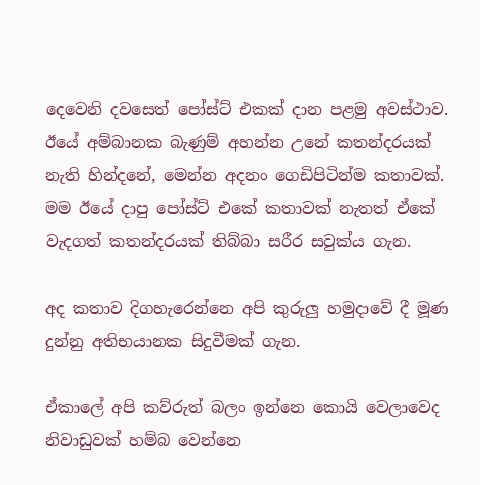දෙවෙනි දවසෙත් පෝස්ට් එකක් දාන පළමු අවස්ථාව.
ඊයේ අම්බානක බැණුම් අහන්න උනේ කතන්දරයක් නැති හින්දනේ, මෙන්න අදනං ගෙඩිපිටින්ම කතාවක්.
මම ඊයේ දාපු පෝස්ට් එකේ කතාවක් නැතත් ඒකේ වැදගත් කතන්දරයක් තිබ්බා සරීර සවුක්ය ගැන.

අද කතාව දිගහැරෙන්නෙ අපි කුරුලු හමුදාවේ දී මූණ දුන්නු අතිභයානක සිදුවීමක් ගැන.

ඒකාලේ අපි කව්රුත් බලං ඉන්නෙ කොයි වෙලාවෙද නිවාඩුවක් හම්බ වෙන්නෙ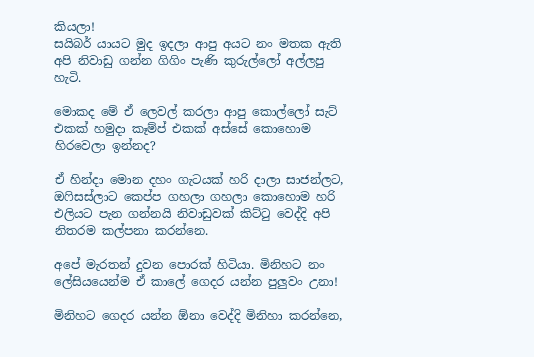කියලා!
සයිබර් යායට මුද ඉදලා ආපු අයට නං මතක ඇති අපි නිවාඩු ගන්න ගිගිං පැණි කුරුල්ලෝ අල්ලපු හැටි.

මොකද මේ ඒ ලෙවල් කරලා ආපු කොල්ලෝ සැට් එකක් හමුදා කෑම්ප් එකක් අස්සේ කොහොම හිරවෙලා ඉන්නද?

ඒ හින්දා මොන දහං ගැටයක් හරි දාලා සාජන්ලට, ඔෆිසස්ලාට කෙප්ප ගහලා ගහලා කොහොම හරි එලියට පැන ගන්නයි නිවාඩුවක් කිට්ටු වෙද්දි අපි නිතරම කල්පනා කරන්නෙ.

අපේ මැරතන් දුවන පොරක් හිටියා. මිනිහට නං ලේසියයෙන්ම ඒ කාලේ ගෙදර යන්න පුලුවං උනා!

මිනිහට ගෙදර යන්න ඕනා වෙද්දි මිනිහා කරන්නෙ,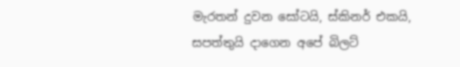මැරතන් දුවන සෝටයි, ස්කිනර් එකයි, සපත්තුයි දාගෙන අපේ බිලට්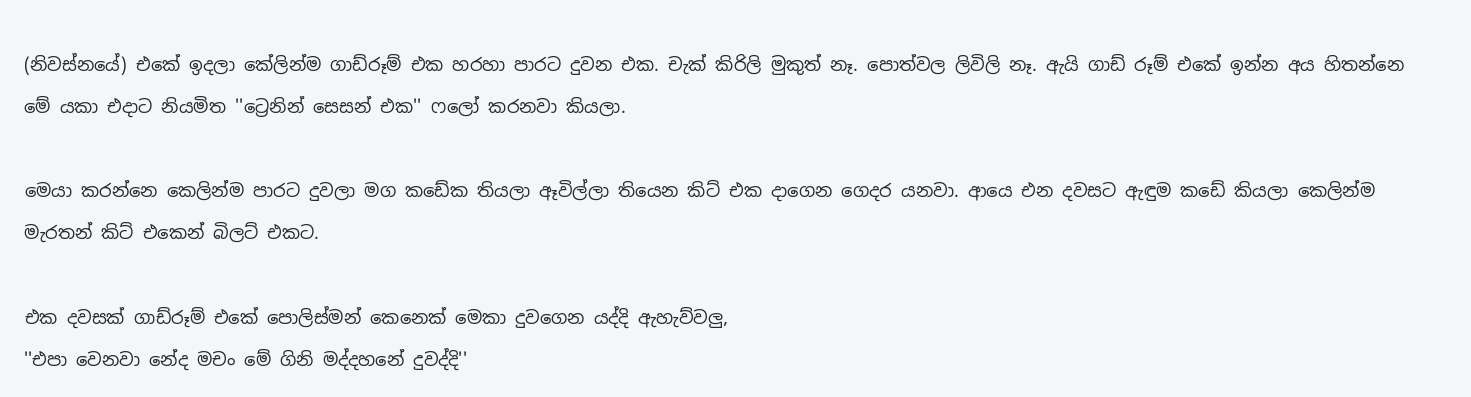(නිවස්නයේ) එකේ ඉදලා කේලින්ම ගාඩ්රූම් එක හරහා පාරට දුවන එක. චැක් කිරිලි මුකුත් නෑ. පොත්වල ලිවිලි නෑ. ඇයි ගාඩ් රූම් එකේ ඉන්න අය හිතන්නෙ මේ යකා එදාට නියමිත ''ට්‍රෙනින් සෙසන් එක'' ෆලෝ කරනවා කියලා.

මෙයා කරන්නෙ කෙලින්ම පාරට දුවලා මග කඩේක තියලා ඈවිල්ලා තියෙන කිට් එක දාගෙන ගෙදර යනවා. ආයෙ එන දවසට ඇඳුම කඩේ කියලා කෙලින්ම මැරතන් කිට් එකෙන් බිලට් එකට.

එක දවසක් ගාඩ්රූම් එකේ පොලිස්මන් කෙනෙක් මෙකා දුවගෙන යද්දි ඇහැව්වලු,
''එපා වෙනවා නේද මචං මේ ගිනි මද්දහනේ දුවද්දි''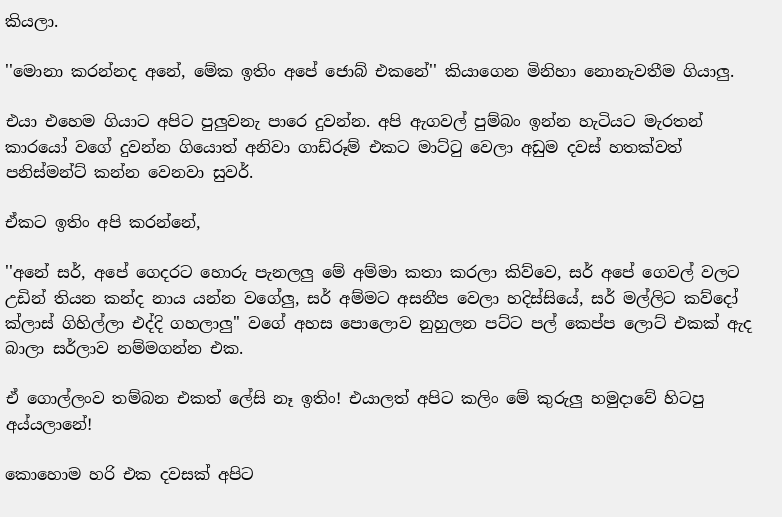කියලා.

''මොනා කරන්නද අනේ, මේක ඉතිං අපේ ජොබ් එකනේ'' කියාගෙන මිනිහා නොනැවතීම ගියාලු.

එයා එහෙම ගියාට අපිට පුලුවනැ පාරෙ දුවන්න. අපි ඇගවල් පුම්බං ඉන්න හැටියට මැරතන් කාරයෝ වගේ දුවන්න ගියොත් අනිවා ගාඩ්රූම් එකට මාට්ටු වෙලා අඩුම දවස් හතක්වත් පනිස්මන්ට් කන්න වෙනවා සුවර්.

ඒකට ඉතිං අපි කරන්නේ,

''අනේ සර්, අපේ ගෙදරට හොරු පැනලලු මේ අම්මා කතා කරලා කිව්වෙ, සර් අපේ ගෙවල් වලට උඩින් තියන කන්ද නාය යන්න වගේලු, සර් අම්මට අසනීප වෙලා හදිස්සියේ, සර් මල්ලිට කව්දෝ ක්ලාස් ගිහිල්ලා එද්දි ගහලාලු'' වගේ අහස පොලොව නුහුලන පට්ට පල් කෙප්ප ලොට් එකක් ඇද බාලා සර්ලාව නම්මගන්න එක.

ඒ ගොල්ලංව තම්බන එකත් ලේසි නෑ ඉතිං! එයාලත් අපිට කලිං මේ කුරුලු හමුදාවේ හිටපු අය්යලානේ!

කොහොම හරි එක දවසක් අපිට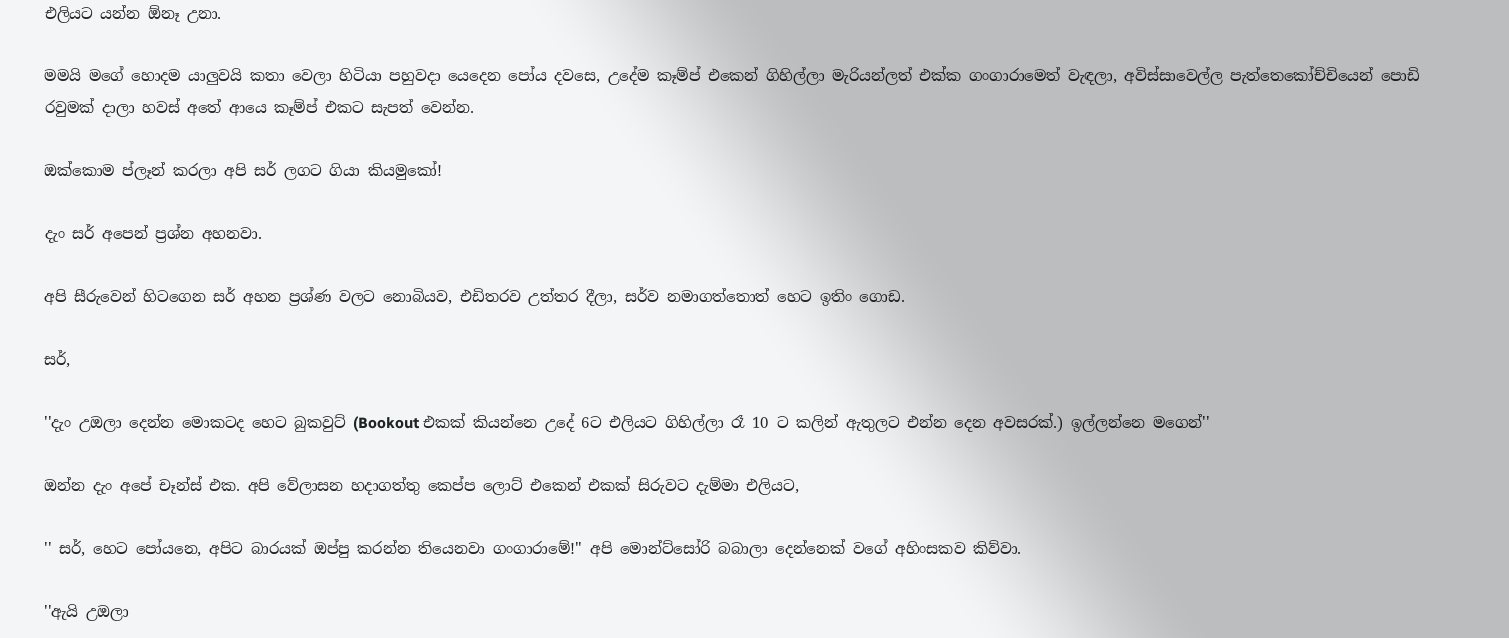එලියට යන්න ඕනෑ උනා.

මමයි මගේ හොදම යාලුවයි කතා වෙලා හිටියා පහුවදා යෙදෙන පෝය දවසෙ, උදේම කෑම්ප් එකෙන් ගිහිල්ලා මැරියන්ලත් එක්ක ගංගාරාමෙත් වැඳලා, අවිස්සාවෙල්ල පැත්තෙකෝච්චියෙන් පොඩි රවුමක් දාලා හවස් අතේ ආයෙ කෑම්ප් එකට සැපත් වෙන්න.

ඔක්කොම ප්ලෑන් කරලා අපි සර් ලගට ගියා කියමුකෝ!

දැං සර් අපෙන් ප්‍රශ්න අහනවා.

අපි සීරුවෙන් හිටගෙන සර් අහන ප්‍රශ්ණ වලට නොබියව, එඩිතරව උත්තර දීලා, සර්ව නමාගත්තොත් හෙට ඉතිං ගොඩ.

සර්,

''දැං උඔලා දෙන්න මොකටද හෙට බුකවුට් (Bookout එකක් කියන්නෙ උදේ 6ට එලියට ගිහිල්ලා රෑ 10 ට කලින් ඇතුලට එන්න දෙන අවසරක්.) ඉල්ලන්නෙ මගෙන්''

ඔන්න දැං අපේ චෑන්ස් එක. අපි වේලාසන හදාගත්තු කෙප්ප ලොට් එකෙන් එකක් සිරුවට දැම්මා එලියට,

'' සර්, හෙට පෝයනෙ, අපිට බාරයක් ඔප්පු කරන්න තියෙනවා ගංගාරාමේ!'' අපි මොන්ට්සෝරි බබාලා දෙන්නෙක් වගේ අහිංසකව කිව්වා.

''ඇයි උඔලා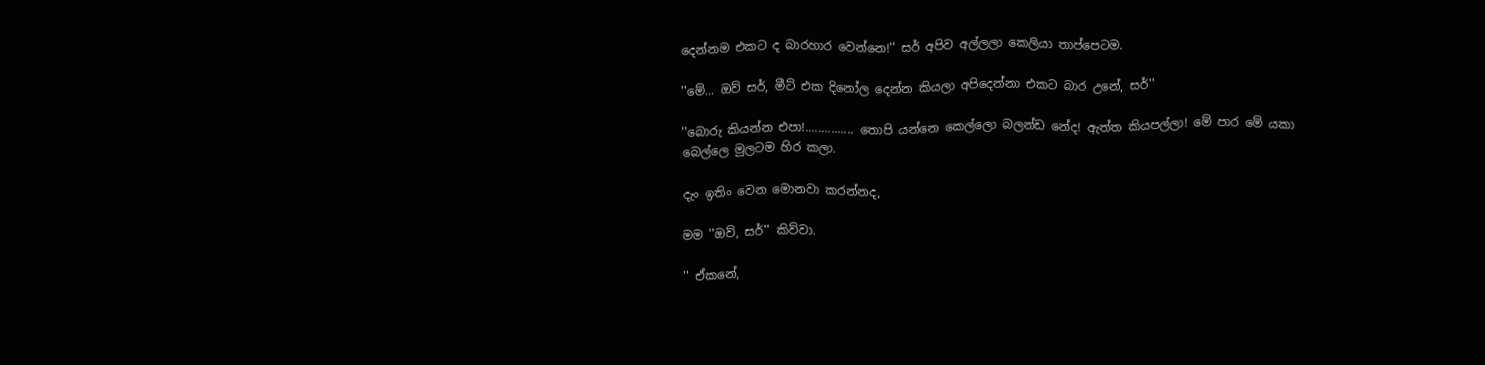දෙන්නම එකට ද බාරහාර වෙන්නෙ!'' සර් අපිව අල්ලලා කෙලියා තාප්පෙටම.

''මේ... ඔව් සර්, මීට් එක දිනෝල දෙන්න කියලා අපිදෙන්නා එකට බාර උනේ, සර්''

''බොරු කියන්න එපා!............... තොපි යන්නෙ කෙල්ලො බලන්ඩ නේද! ඇත්ත කියපල්ලා! මේ පාර මේ යකා බෙල්ලෙ මුලටම හිර කලා.

දැං ඉතිං වෙන මොනවා කරන්නද,

මම ''ඔව්, සර්'' කිව්වා.

'' ඒකනේ,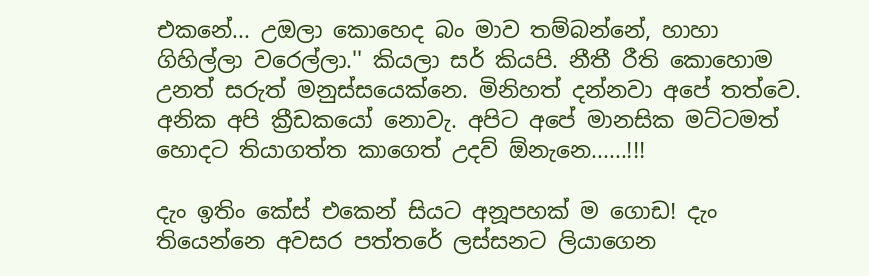එකනේ... උඔලා කොහෙද බං මාව තම්බන්නේ, හාහා ගිහිල්ලා වරෙල්ලා.'' කියලා සර් කියපි. නීතී රීති කොහොම උනත් සරුත් මනුස්සයෙක්නෙ. මිනිහත් දන්නවා අපේ තත්වෙ. අනික අපි ක්‍රීඩකයෝ නොවැ. අපිට අපේ මානසික මට්ටමත් හොදට තියාගත්ත කාගෙත් උදව් ඕනැනෙ......!!!

දැං ඉතිං කේස් එකෙන් සියට අනූපහක් ම ගොඩ! දැං තියෙන්නෙ අවසර පත්තරේ ලස්සනට ලියාගෙන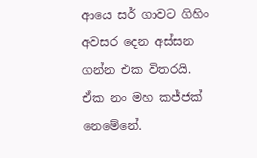ආයෙ සර් ගාවට ගිහිං අවසර දෙන අස්සන ගන්න එක විතරයි. ඒක නං මහ කජ්ජක් නෙමේනේ.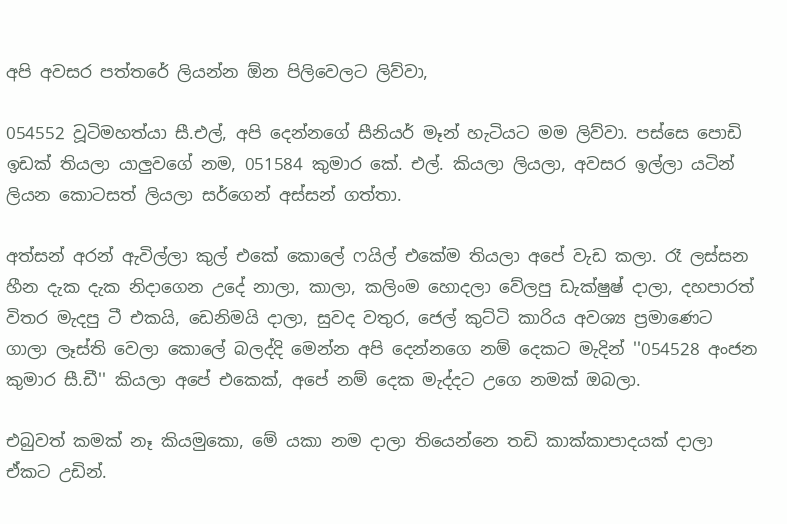අපි අවසර පත්තරේ ලියන්න ඕන පිලිවෙලට ලිව්වා,

054552 වූටිමහත්යා සී.එල්, අපි දෙන්නගේ සීනියර් මෑන් හැටියට මම ලිව්වා. පස්සෙ පොඩි ඉඩක් තියලා යාලුවගේ නම, 051584 කුමාර කේ. එල්. කියලා ලියලා, අවසර ඉල්ලා යටින් ලියන කොටසත් ලියලා සර්ගෙන් අස්සන් ගත්තා.

අත්සන් අරන් ඇවිල්ලා කුල් එකේ කොලේ ෆයිල් එකේම තියලා අපේ වැඩ කලා. රෑ ලස්සන හීන දැක දැක නිදාගෙන උදේ නාලා, කාලා, කලිංම හොදලා වේලපු ඩැක්ෂුෂ් දාලා, දහපාරත් විතර මැදපු ටී එකයි, ඩෙනිමයි දාලා, සුවද වතුර, ජෙල් කුට්ටි කාරිය අවශ්‍ය ප්‍රමාණෙට ගාලා ලෑස්ති වෙලා කොලේ බලද්දි මෙන්න අපි දෙන්නගෙ නම් දෙකට මැදින් ''054528 අංජන කුමාර සී.ඩී'' කියලා අපේ එකෙක්, අපේ නම් දෙක මැද්දට උගෙ නමක් ඔබලා.

එබුවත් කමක් නෑ කියමුකො, මේ යකා නම දාලා තියෙන්නෙ තඩි කාක්කාපාදයක් දාලා ඒකට උඩින්.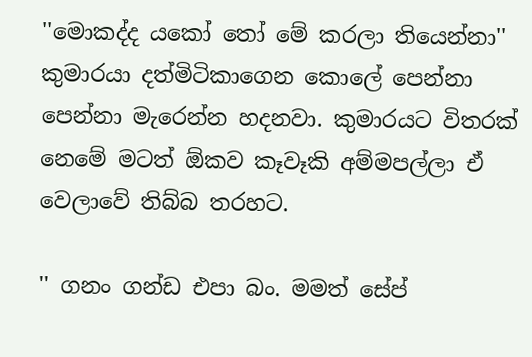''මොකද්ද යකෝ තෝ මේ කරලා තියෙන්නා'' කුමාරයා දත්මිටිකාගෙන කොලේ පෙන්නා පෙන්නා මැරෙන්න හදනවා. කුමාරයට විතරක් නෙමේ මටත් ඕකව කෑවෑකි අම්මපල්ලා ඒ වෙලාවේ තිබ්බ තරහට.

'' ගනං ගන්ඩ එපා බං. මමත් සේප්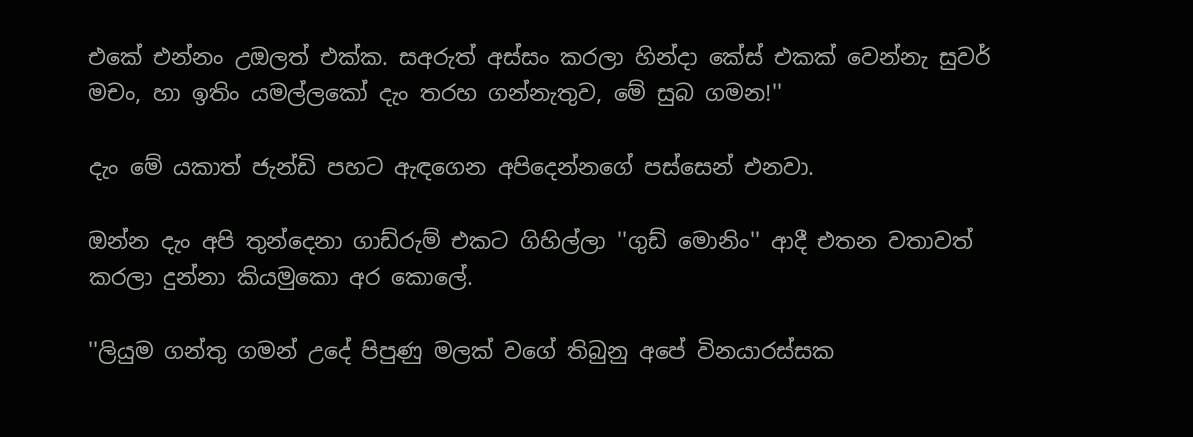එකේ එන්නං උඔලත් එක්ක. සඅරුත් අස්සං කරලා හින්දා කේස් එකක් වෙන්නැ සුවර් මචං, හා ඉතිං යමල්ලකෝ දැං තරහ ගන්නැතුව, මේ සුබ ගමන!''

දැං මේ යකාත් ජැන්ඩි පහට ඇඳගෙන අපිදෙන්නගේ පස්සෙන් එනවා.

ඔන්න දැං අපි තුන්දෙනා ගාඩ්රුම් එකට ගිහිල්ලා ''ගුඩ් මොනිං'' ආදී එතන වතාවත් කරලා දුන්නා කියමුකො අර කොලේ.

''ලියුම ගන්තු ගමන් උදේ පිපුණු මලක් වගේ තිබුනු අපේ විනයාරස්සක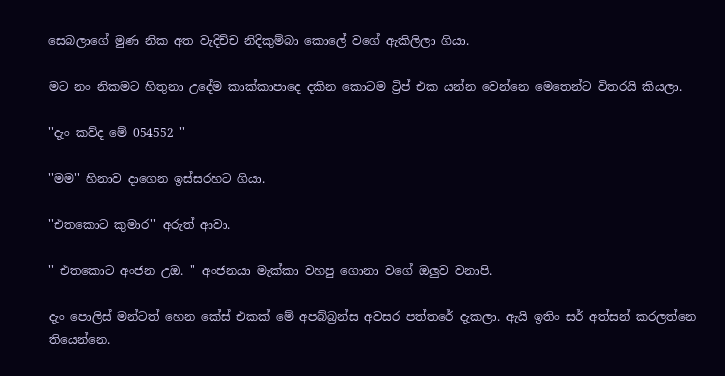සෙබලාගේ මුණ නික අත වැදිච්ච නිදිකුම්බා කොලේ වගේ ඇකිලිලා ගියා.

මට නං නිකමට හිතුනා උදේම කාක්කාපාදෙ දකින කොටම ට්‍රිප් එක යන්න වෙන්නෙ මෙතෙන්ට විතරයි කියලා.

''දැං කව්ද මේ 054552 ''

''මම'' හිනාව දාගෙන ඉස්සරහට ගියා.

''එතකොට කුමාර'' අරුත් ආවා.

'' එතකොට අංජන උඔ. '' අංජනයා මැක්කා වහපු ගොනා වගේ ඔලුව වනාපි.

දැං පොලිස් මන්ටත් හෙන කේස් එකක් මේ අපබ්බ්‍රන්ස අවසර පත්තරේ දැකලා. ඇයි ඉතිං සර් අත්සන් කරලත්නෙ තියෙන්නෙ.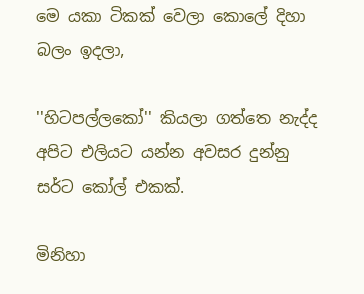මෙ යකා ටිකක් වෙලා කොලේ දිහා බලං ඉදලා,

''හිටපල්ලකෝ'' කියලා ගත්තෙ නැද්ද අපිට එලියට යන්න අවසර දුන්නු සර්ට කෝල් එකක්.

මිනිහා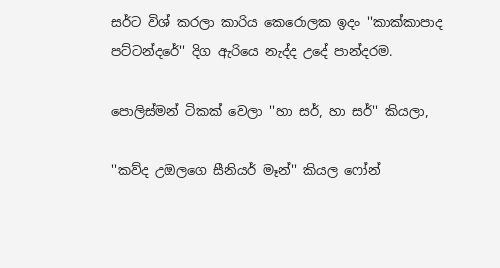සර්ට විශ් කරලා කාරිය කෙරොලක ඉදං ''කාක්කාපාද පට්ටන්දරේ'' දිග ඇරියෙ නැද්ද උදේ පාන්දරම.

පොලිස්මන් ටිකක් වෙලා ''හා සර්, හා සර්'' කියලා,

''කව්ද උඔලගෙ සීනියර් මෑන්'' කියල ෆෝන්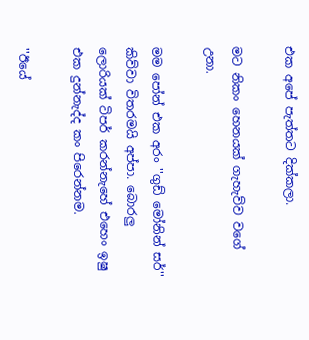එක අපේ පැත්තට දික්කලා.

මට නිකං හෙනයක් ගැහැව්ව වගේ උනා.

මම පෝන් එක අරං ''ගුඩ් මෝනින් සර්'' කිව්වා විතරමයි අප්පා. බොරලු ලොරියක් ටිපර් කරන්නැහේ එහෙං ඉෂු එක දුන්නැද්ද කං පිරෙන්නම.

''ඊයේ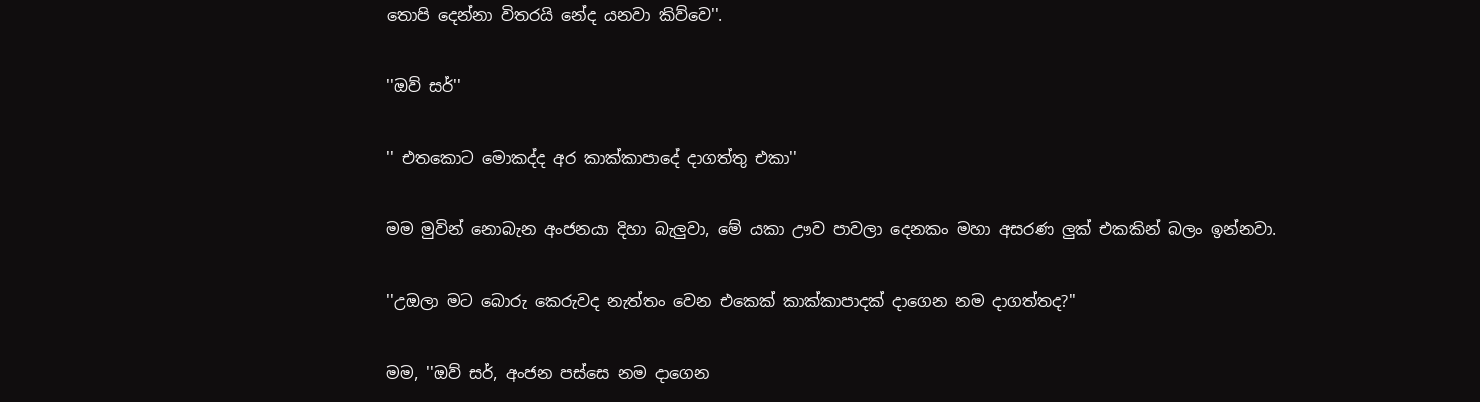තොපි දෙන්නා විතරයි නේද යනවා කිව්වෙ''.

''ඔව් සර්''

'' එතකොට මොකද්ද අර කාක්කාපාදේ දාගත්තු එකා''

මම මුවින් නොබැන අංජනයා දිහා බැලුවා, මේ යකා ඌව පාවලා දෙනකං මහා අසරණ ලුක් එකකින් බලං ඉන්නවා.

''උඔලා මට බොරු කෙරුවද නැත්තං වෙන එකෙක් කාක්කාපාදක් දාගෙන නම දාගත්තද?''

මම, ''ඔව් සර්, අංජන පස්සෙ නම දාගෙන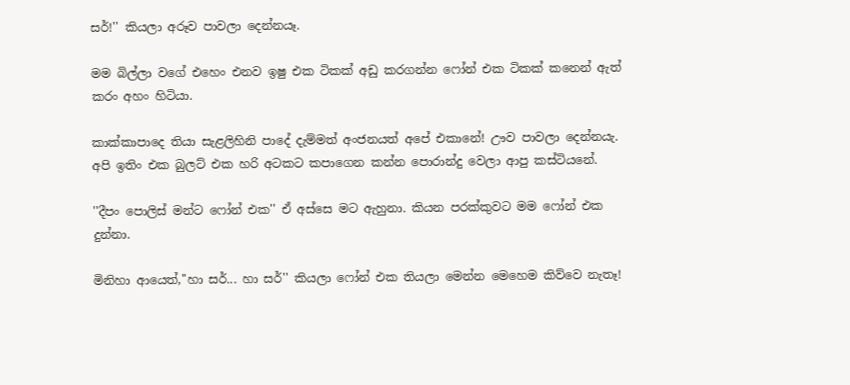සර්!'' කියලා අරූව පාවලා දෙන්නයෑ.

මම බිල්ලා වගේ එහෙං එනව ඉෂු එක ටිකක් අඩු කරගන්න ෆෝන් එක ටිකක් කනෙන් ඇත් කරං අහං හිටියා.

කාක්කාපාදෙ තියා සැළලිහිනි පාදේ දැම්මත් අංජනයත් අපේ එකානේ! ඌව පාවලා දෙන්නයැ. අපි ඉතිං එක බුලට් එක හරි අටකට කපාගෙන කන්න පොරාන්දු වෙලා ආපු කස්ටියනේ.

''දීපං පොලිස් මන්ට ෆෝන් එක'' ඒ අස්සෙ මට ඇහුනා. කියන පරක්කුවට මම ෆෝන් එක දුන්නා.

මිනිහා ආයෙත්,''හා සර්... හා සර්'' කියලා ෆෝන් එක තියලා මෙන්න මෙහෙම කිව්වෙ නැතෑ!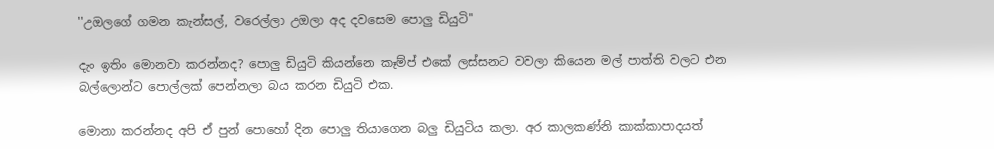''උඔලගේ ගමන කැන්සල්, වරෙල්ලා උඔලා අද දවසෙම පොලු ඩියුටි''

දැං ඉතිං මොනවා කරන්නද? පොලු ඩියුටි කියන්නෙ කෑම්ප් එකේ ලස්සනට වවලා කියෙන මල් පාත්ති වලට එන බල්ලොන්ට පොල්ලක් පෙන්නලා බය කරන ඩියුටි එක.

මොනා කරන්නද අපි ඒ පුන් පොහෝ දින පොලු තියාගෙන බලු ඩියුටිය කලා. අර කාලකණ්නි කාක්කාපාදයත්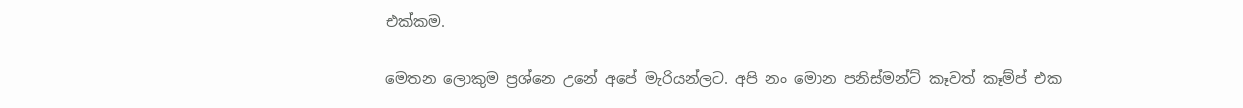එක්කම.

මෙතන ලොකුම ප්‍රශ්නෙ උනේ අපේ මැරියන්ලට. අපි නං මොන පනිස්මන්ට් කෑවත් කෑම්ප් එක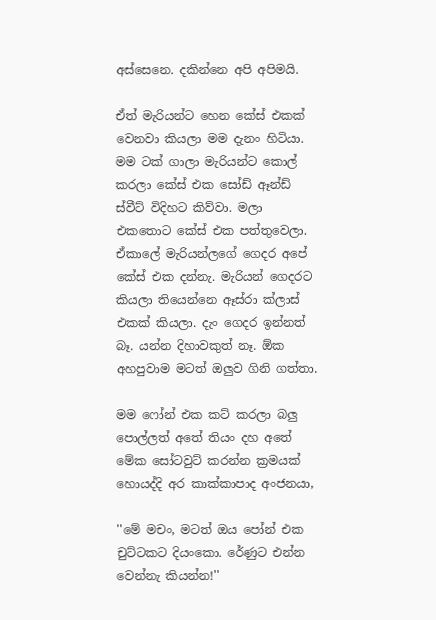අස්සෙනෙ. දකින්නෙ අපි අපිමයි.

ඒත් මැරියන්ට හෙන කේස් එකක් වෙනවා කියලා මම දැනං හිටියා. මම ටක් ගාලා මැරියන්ට කොල් කරලා කේස් එක සෝඩ් ඈන්ඩ් ස්වීට් විදිහට කිව්වා. මලා එකතොට කේස් එක පත්තුවෙලා. ඒකාලේ මැරියන්ලගේ ගෙදර අපේ කේස් එක දන්නැ. මැරියන් ගෙදරට කියලා තියෙන්නෙ ඈස්රා ක්ලාස් එකක් කියලා. දැං ගෙදර ඉන්නත් බෑ. යන්න දිහාවකුත් නෑ. ඕක අහපුවාම මටත් ඔලුව ගිනි ගත්තා.

මම ෆෝන් එක කට් කරලා බලු පොල්ලත් අතේ තියං දහ අතේ මේක සෝටවුට් කරන්න ක්‍රමයක් හොයද්දි අර කාක්කාපාද අංජනයා,

''මේ මචං, මටත් ඔය පෝන් එක චුට්ටකට දියංකො. රේණුට එන්න වෙන්නැ කියන්න!''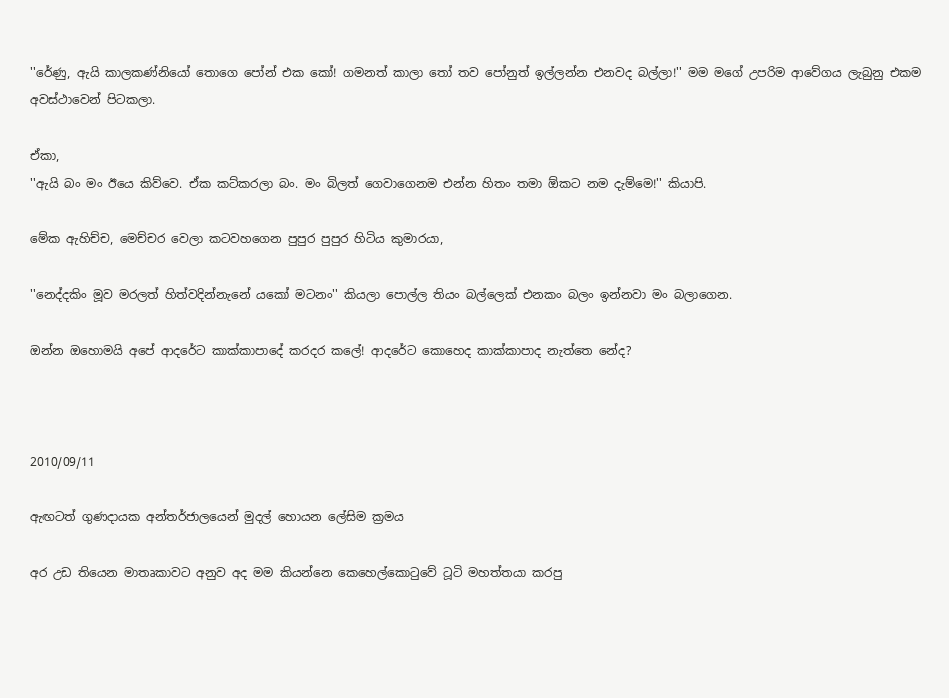''රේණු, ඇයි කාලකණ්නියෝ තොගෙ පෝන් එක කෝ! ගමනත් කාලා තෝ තව පෝනුත් ඉල්ලන්න එනවද බල්ලා!'' මම මගේ උපරිම ආවේගය ලැබුනු එකම අවස්ථාවෙන් පිටකලා.

ඒකා,
''ඇයි බං මං ඊයෙ කිව්වෙ. ඒක කට්කරලා බං. මං බිලත් ගෙවාගෙනම එන්න හිතං තමා ඕකට නම දැම්මෙ!'' කියාපි.

මේක ඇහිච්ච, මෙච්චර වෙලා කටවහගෙන පුපුර පුපුර හිටිය කුමාරයා,

''නෙද්දකිං මූව මරලත් හිත්වදින්නැනේ යකෝ මටනං'' කියලා පොල්ල තියං බල්ලෙක් එනකං බලං ඉන්නවා මං බලාගෙන.

ඔන්න ඔහොමයි අපේ ආදරේට කාක්කාපාදේ කරදර කලේ! ආදරේට කොහෙද කාක්කාපාද නැත්තෙ නේද?



2010/09/11

ඇඟටත් ගුණදායක අන්තර්ජාලයෙන් මුදල් හොයන ලේසිම ක්‍රමය

අර උඩ තියෙන මාතෘකාවට අනුව අද මම කියන්නෙ කෙහෙල්කොටුවේ ටූටි මහත්තයා කරපු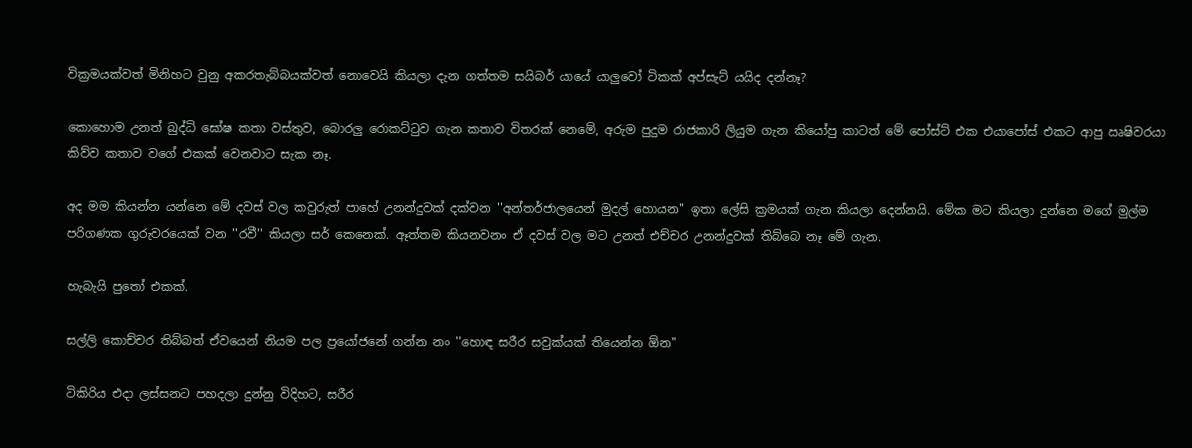වික්‍රමයක්වත් මිනිහට වුනු අකරතැබ්බයක්වත් නොවෙයි කියලා දැන ගත්තම සයිබර් යායේ යාලුවෝ ටිකක් අප්සැට් යයිද දන්නෑ?

කොහොම උනත් බුද්ධි ඝෝෂ කතා වස්තුව, බොරලු රොකට්ටුව ගැන කතාව විතරක් නෙමේ, අරුම පුදුම රාජකාරි ලියුම ගැන කියෝපු කාටත් මේ පෝස්ට් එක එයාපෝස් එකට ආපු ඍෂිවරයා කිව්ව කතාව වගේ එකක් වෙනවාට සැක නෑ.

අද මම කියන්න යන්නෙ මේ දවස් වල කවුරුත් පාහේ උනන්දුවක් දක්වන ''අන්තර්ජාලයෙන් මුදල් හොයන'' ඉතා ලේසි ක්‍රමයක් ගැන කියලා දෙන්නයි. මේක මට කියලා දුන්නෙ මගේ මුල්ම පරිගණක ගුරුවරයෙක් වන ''රවී'' කියලා සර් කෙනෙක්. ඈත්තම කියනවනං ඒ දවස් වල මට උනත් එච්චර උනන්දුවක් තිබ්බෙ නෑ මේ ගැන.

හැබැයි පුතෝ එකක්.

සල්ලි කොච්චර තිබ්බත් ඒවයෙන් නියම පල ප්‍රයෝජනේ ගන්න නං ''හොඳ සරීර සවුක්යක් තියෙන්න ඕන''

ටිකිරිය එදා ලස්සනට පහදලා දුන්නු විදිහට, සරීර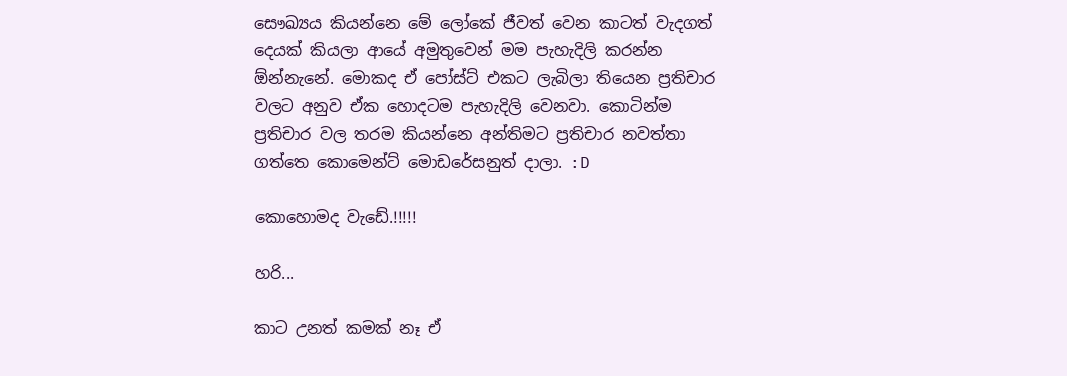සෞඛ්‍යය කියන්නෙ මේ ලෝකේ ජීවත් වෙන කාටත් වැදගත් දෙයක් කියලා ආයේ අමුතුවෙන් මම පැහැදිලි කරන්න ඕන්නැනේ. මොකද ඒ පෝස්ට් එකට ලැබිලා තියෙන ප්‍රතිචාර වලට අනුව ඒක හොදටම පැහැදිලි වෙනවා. කොටින්ම ප්‍රතිචාර වල තරම කියන්නෙ අන්තිමට ප්‍රතිචාර නවත්තා ගත්තෙ කොමෙන්ට් මොඩරේසනුත් දාලා. :D

කොහොමද වැඩේ.!!!!!

හරි...

කාට උනත් කමක් නෑ ඒ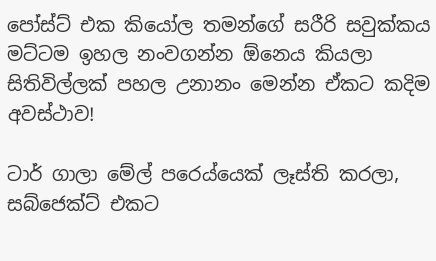පෝස්ට් එක කියෝල තමන්ගේ සරීරි සවුක්කය මට්ටම ඉහල නංවගන්න ඕනෙය කියලා සිතිවිල්ලක් පහල උනානං මෙන්න ඒකට කදිම අවස්ථාව!

ටාර් ගාලා මේල් පරෙය්යෙක් ලෑස්ති කරලා, සබ්ජෙක්ට් එකට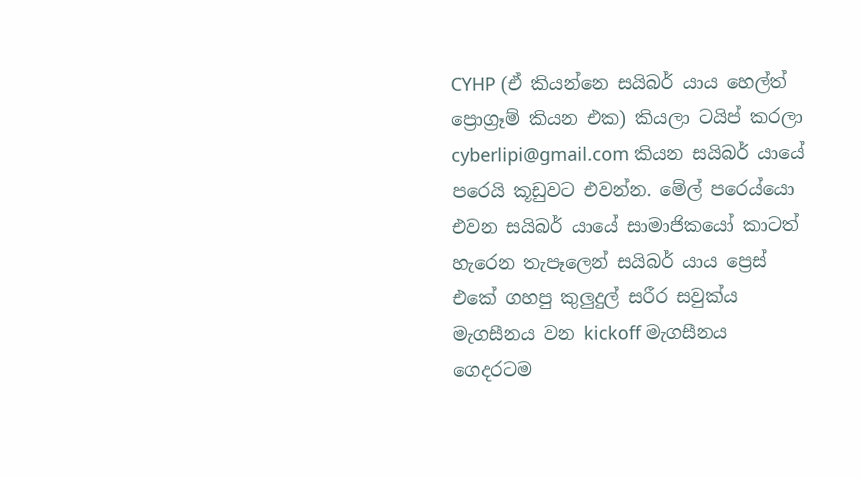CYHP (ඒ කියන්නෙ සයිබර් යාය හෙල්ත් ප්‍රොග්‍රෑම් කියන එක) කියලා ටයිප් කරලා cyberlipi@gmail.com කියන සයිබර් යායේ පරෙයි කූඩුවට එවන්න. මේල් පරෙය්යො එවන සයිබර් යායේ සාමාජිකයෝ කාටත් හැරෙන තැපෑලෙන් සයිබර් යාය ප්‍රෙස් එකේ ගහපු කුලුදුල් සරීර සවුක්ය මැගසීනය වන kickoff මැගසීනය ගෙදරටම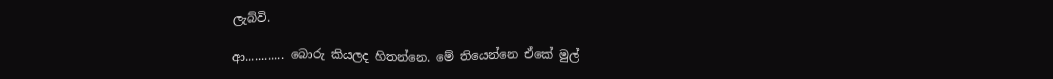ලැබ්වි.

ආ............ බොරු කියලද හිතන්නෙ. මේ තියෙන්නෙ ඒකේ මුල්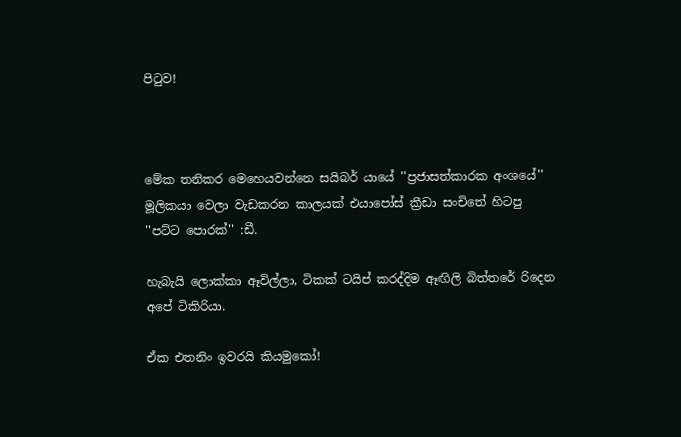පිටුව!



මේක තනිකර මෙහෙයවන්නෙ සයිබර් යායේ ''ප්‍රජාසත්කාරක අංශයේ'' මූලිකයා වෙලා වැඩකරන කාලයක් එයාපෝස් ක්‍රීඩා සංචිතේ හිටපු ''පට්ට පොරක්'' :ඩී.

හැබැයි ලොක්කා ඈවිල්ලා, ටිකක් ටයිප් කරද්දිම ඈඟිලි බිත්තරේ රිදෙන අපේ ටිකිරියා.

ඒක එතනිං ඉවරයි කියමුකෝ!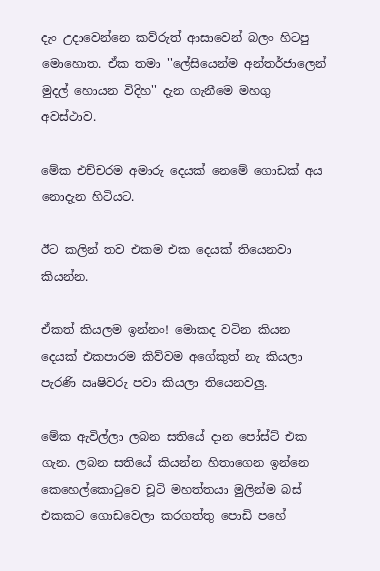දැං උදාවෙන්නෙ කව්රුත් ආසාවෙන් බලං හිටපු මොහොත. ඒක තමා ''ලේසියෙන්ම අන්තර්ජාලෙන් මුදල් හොයන විදිහ'' දැන ගැනීමෙ මහගු අවස්ථාව.

මේක එච්චරම අමාරු දෙයක් නෙමේ ගොඩක් අය නොදැන හිටියට.

ඊට කලින් තව එකම එක දෙයක් තියෙනවා කියන්න.

ඒකත් කියලම ඉන්නං! මොකද වටින කියන දෙයක් එකපාරම කිව්වම අගේකුත් නැ කියලා පැරණි ඍෂිවරු පවා කියලා තියෙනවලු.

මේක ඇවිල්ලා ලබන සතියේ දාන පෝස්ට් එක ගැන. ලබන සතියේ කියන්න හිතාගෙන ඉන්නෙ කෙහෙල්කොටුවෙ චූටි මහත්තයා මුලින්ම බස් එකකට ගොඩවෙලා කරගත්තු පොඩි පහේ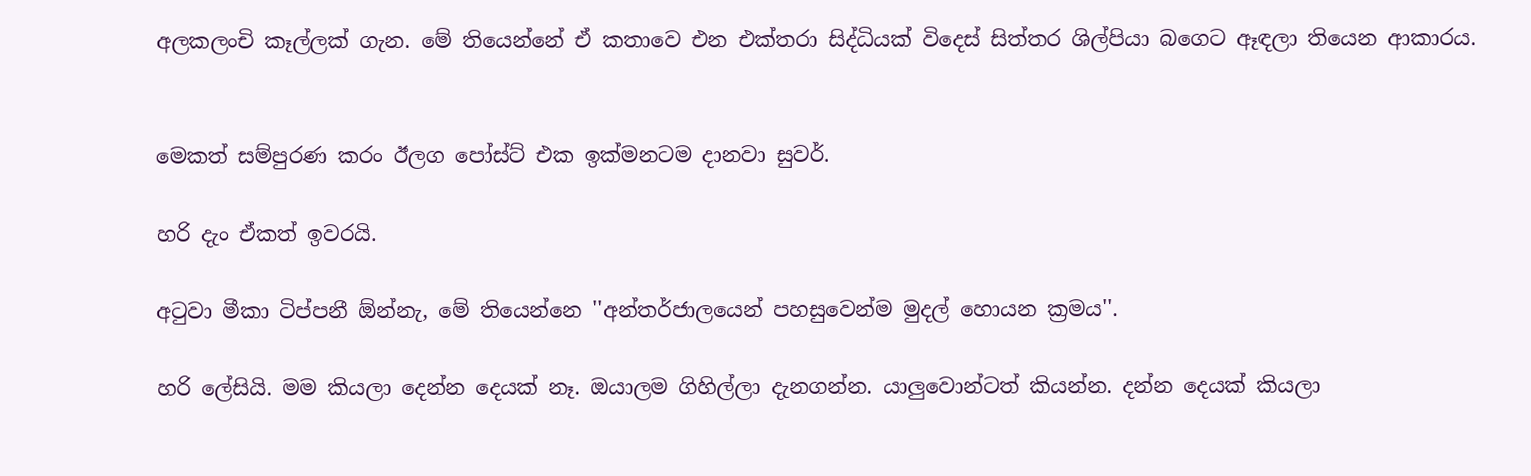අලකලංචි කෑල්ලක් ගැන. මේ තියෙන්නේ ඒ කතාවෙ එන එක්තරා සිද්ධියක් විදෙස් සිත්තර ශිල්පියා බගෙට ඈඳලා තියෙන ආකාරය.


මෙකත් සම්පුරණ කරං ඊලග පෝස්ට් එක ඉක්මනටම දානවා සුවර්.

හරි දැං ඒකත් ඉවරයි.

අටුවා මීකා ටිප්පනී ඕන්නැ, මේ තියෙන්නෙ ''අන්තර්ජාලයෙන් පහසුවෙන්ම මුදල් හොයන ක්‍රමය''.

හරි ලේසියි. මම කියලා දෙන්න දෙයක් නෑ. ඔයාලම ගිහිල්ලා දැනගන්න. යාලුවොන්ටත් කියන්න. දන්න දෙයක් කියලා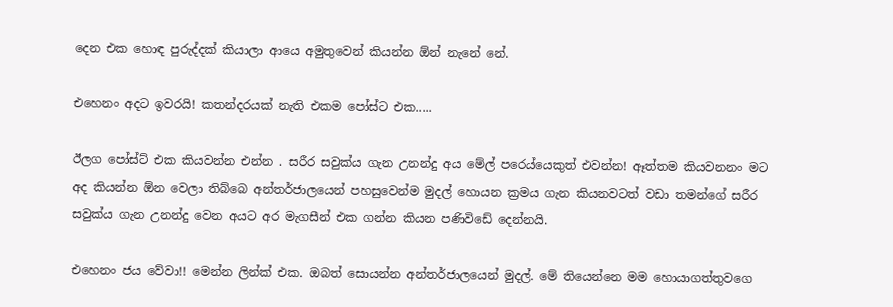දෙන එක හොඳ පුරුද්දක් කියාලා ආයෙ අමුතුවෙන් කියන්න ඕන් නැනේ නේ.

එහෙනං අදට ඉවරයි! කතන්දරයක් නැති එකම පෝස්ට එක.....

ඊලග පෝස්ට් එක කියවන්න එන්න . සරීර සවුක්ය ගැන උනන්දු අය මේල් පරෙය්යෙකුත් එවන්න! ඈත්තම කියවනනං මට අද කියන්න ඕන වෙලා තිබ්බෙ අන්තර්ජාලයෙන් පහසුවෙන්ම මුදල් හොයන ක්‍රමය ගැන කියනවටත් වඩා තමන්ගේ සරීර සවුක්ය ගැන උනන්දු වෙන අයට අර මැගසීන් එක ගන්න කියන පණිවිඩේ දෙන්නයි.

එහෙනං ජය වේවා!! මෙන්න ලින්ක් එක. ඔබත් සොයන්න අන්තර්ජාලයෙන් මුදල්. මේ තියෙන්නෙ මම හොයාගත්තුවගෙ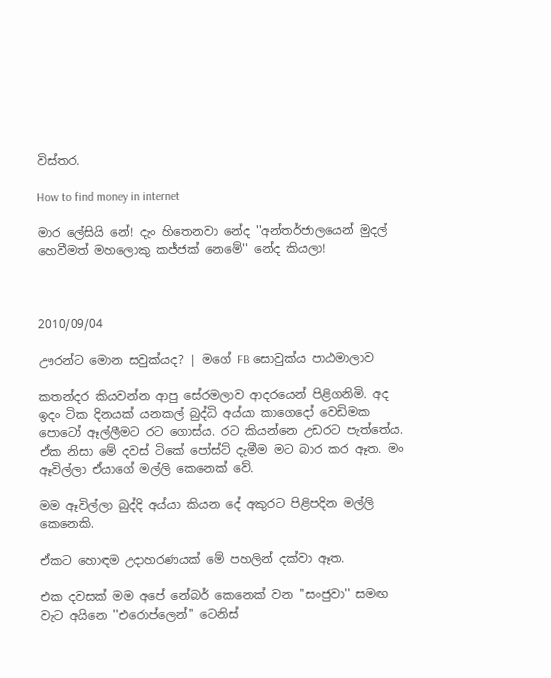විස්තර.

How to find money in internet

මාර ලේසියි නේ! දැං හිතෙනවා නේද ''අන්තර්ජාලයෙන් මුදල් හෙවීමත් මහලොකු කජ්ජක් නෙමේ'' නේද කියලා!



2010/09/04

ඌරන්ට මොන සවුක්යද? | මගේ FB සොවුක්ය පාඨමාලාව

කතන්දර කියවන්න ආපු සේරමලාව ආදරයෙන් පිළිගනිමි. අද ඉදං ටික දිනයක් යනකල් බුද්ධි අය්යා කාගෙදෝ වෙඩිමක පොටෝ ඈල්ලීමට රට ගොස්ය. රට කියන්නෙ උඩරට පැත්තේය. ඒක නිසා මේ දවස් ටිකේ පෝස්ට් දැමීම මට බාර කර ඈත. මං ඈවිල්ලා ඒයාගේ මල්ලි කෙනෙක් වේ.

මම ඈවිල්ලා බුද්දි අය්යා කියන දේ අකුරට පිළිපදින මල්ලි කෙනෙකි.

ඒකට හොඳම උදාහරණයක් මේ පහලින් දක්වා ඈත.

එක දවසක් මම අපේ නේබර් කෙනෙක් වන ''සංජුවා'' සමඟ වැට අයිනෙ ''එරොප්ලෙන්'' ටෙනිස්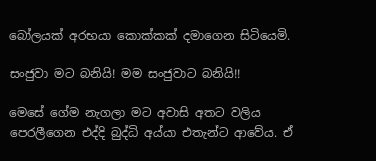බෝලයක් අරභයා කොක්කක් දමාගෙන සිටියෙමි.

සංජුවා මට බනියි! මම සංජුවාට බනියි!!

මෙසේ ගේම නැගලා මට අවාසි අතට වලිය පෙරලීගෙන එද්දි බුද්ධි අය්යා එතැන්ට ආවේය. ඒ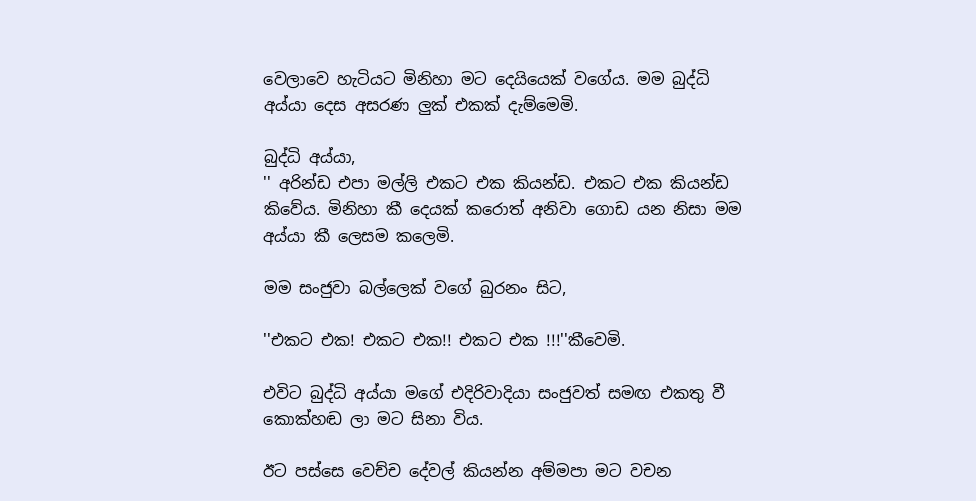වෙලාවෙ හැටියට මිනිහා මට දෙයියෙක් වගේය. මම බුද්ධි අය්යා දෙස අසරණ ලුක් එකක් දැම්මෙමි.

බුද්ධි අය්යා,
'' අරින්ඩ එපා මල්ලි එකට එක කියන්ඩ. එකට එක කියන්ඩ කිවේය. මිනිහා කී දෙයක් කරොත් අනිවා ගොඩ යන නිසා මම අය්යා කී ලෙසම කලෙමි.

මම සංජුවා බල්ලෙක් වගේ බුරනං සිට,

''එකට එක! එකට එක!! එකට එක !!!''කීවෙමි.

එවිට බුද්ධි අය්යා මගේ එදිරිවාදියා සංජුවත් සමඟ එකතු වී කොක්හඬ ලා මට සිනා විය.

ඊට පස්සෙ වෙච්ච දේවල් කියන්න අම්මපා මට වචන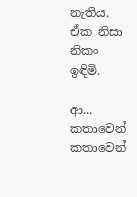නැතිය. ඒක නිසා නිකං ඉඳිමි.

ආ... කතාවෙන් කතාවෙන්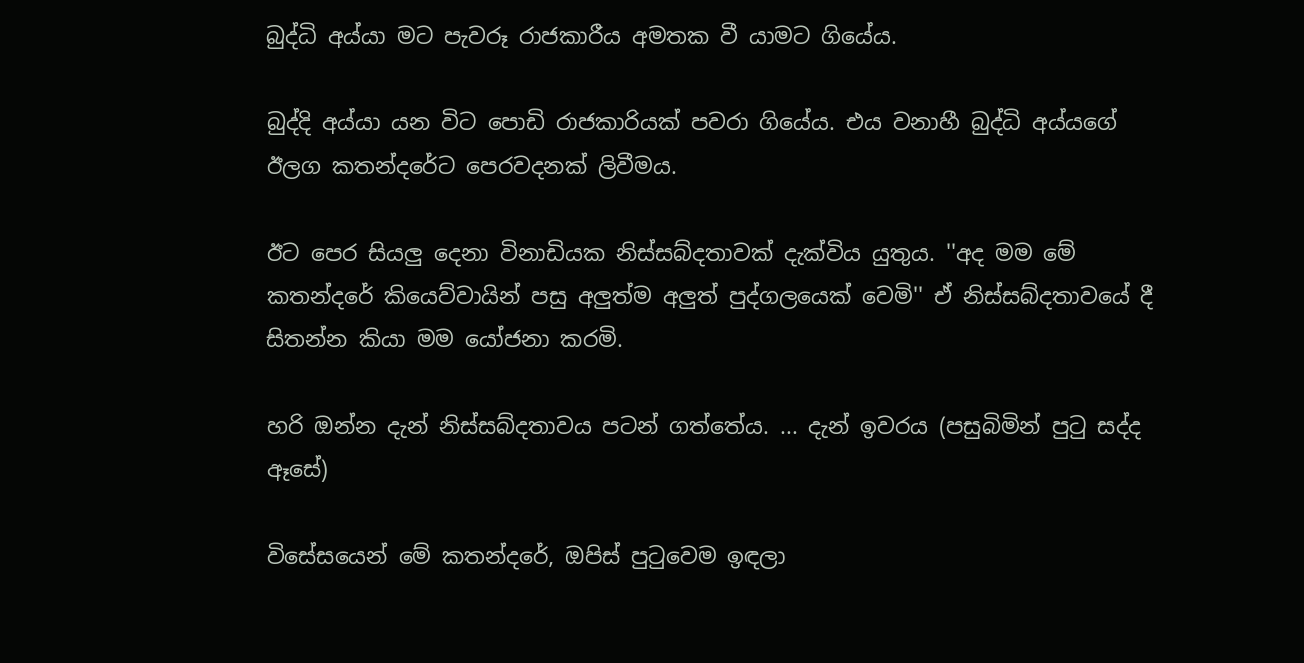බුද්ධි අය්යා මට පැවරූ රාජකාරීය අමතක වී යාමට ගියේය.

බුද්දි අය්යා යන විට පොඩි රාජකාරියක් පවරා ගියේය. එය වනාහී බුද්ධි අය්යගේ ඊලග කතන්දරේට පෙරවදනක් ලිවීමය.

ඊට පෙර සියලු දෙනා විනාඩියක නිස්සබ්දතාවක් දැක්විය යුතුය. ''අද මම මේ කතන්දරේ කියෙව්වායින් පසු අලුත්ම අලුත් පුද්ගලයෙක් වෙමි'' ඒ නිස්සබ්දතාවයේ දී සිතන්න කියා මම යෝජනා කරමි.

හරි ඔන්න දැන් නිස්සබ්දතාවය පටන් ගත්තේය. ... දැන් ඉවරය (පසුබිමින් පුටු සද්ද ඈසේ)

විසේසයෙන් මේ කතන්දරේ, ඔපිස් පුටුවෙම ඉඳලා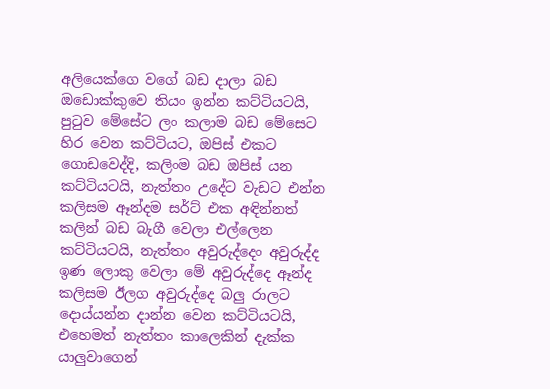අලියෙක්ගෙ වගේ බඩ දාලා බඩ ඔඩොක්කුවෙ තියං ඉන්න කට්ටියටයි, පුටුව මේසේට ලං කලාම බඩ මේසෙට හිර වෙන කට්ටියට, ඔපිස් එකට ගොඩවෙද්දි, කලිංම බඩ ඔපිස් යන කට්ටියටයි, නැත්තං උදේට වැඩට එන්න කලිසම ඈන්දම සර්ට් එක අඳින්නත් කලින් බඩ බැගී වෙලා එල්ලෙන කට්ටියටයි, නැත්තං අවුරුද්දෙං අවුරුද්ද ඉණ ලොකු වෙලා මේ අවුරුද්දෙ ඈන්ද කලිසම ඊලග අවුරුද්දෙ බලු රාලට දොය්යන්න දාන්න වෙන කට්ටියටයි, එහෙමත් නැත්තං කාලෙකින් දැක්ක යාලුවාගෙන්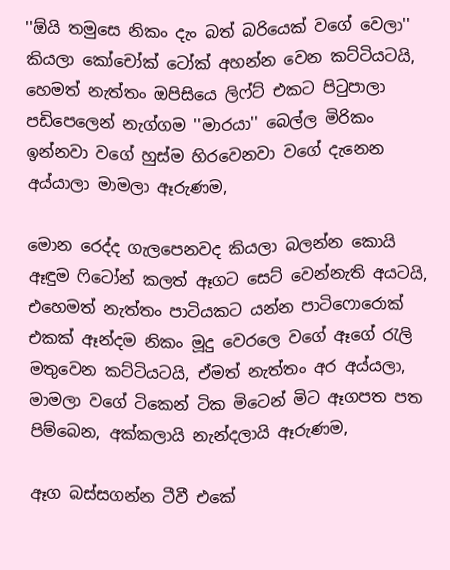''ඕයි තමුසෙ නිකං දැං බත් බරියෙක් වගේ වෙලා'' කියලා කෝචෝක් ටෝක් අහන්න වෙන කට්ටියටයි, හෙමත් නැත්තං ඔපිසියෙ ලිෆ්ට් එකට පිටුපාලා පඩිපෙලෙන් නැග්ගම ''මාරයා'' බෙල්ල මිරිකං ඉන්නවා වගේ හුස්ම හිරවෙනවා වගේ දැනෙන අය්යාලා මාමලා ඈරුණම,

මොන රෙද්ද ගැලපෙනවද කියලා බලන්න කොයි ඈඳුම ෆිටෝන් කලත් ඈගට සෙට් වෙන්නැති අයටයි, එහෙමත් නැත්තං පාටියකට යන්න පාටිෆොරොක් එකක් ඈන්දම නිකං මූදු වෙරලෙ වගේ ඈගේ රැලි මතුවෙන කට්ටියටයි, ඒමත් නැත්තං අර අය්යලා, මාමලා වගේ ටිකෙන් ටික මිටෙන් මිට ඈගපත පත පිම්බෙන, අක්කලායි නැන්දලායි ඈරුණම,

ඈග බස්සගන්න ටීවී එකේ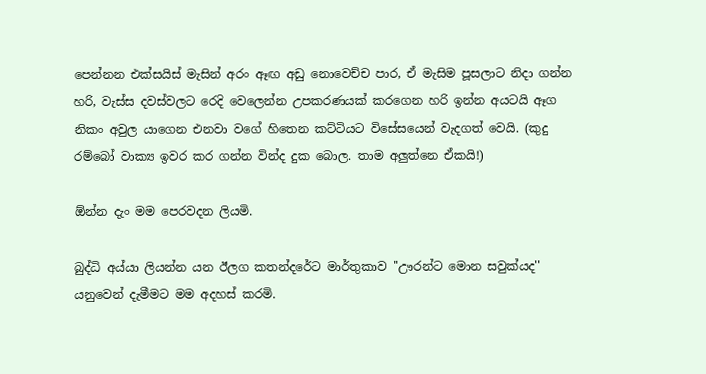පෙන්නන එක්සයිස් මැසින් අරං ඈඟ අඩු නොවෙච්ච පාර, ඒ මැසිම පූසලාට නිදා ගන්න හරි, වැස්ස දවස්වලට රෙදි වෙලෙන්න උපකරණයක් කරගෙන හරි ඉන්න අයටයි ඈග නිකං අවුල යාගෙන එනවා වගේ හිතෙන කට්ටියට විසේසයෙන් වැදගත් වෙයි. (කුදු රම්බෝ වාක්‍ය ඉවර කර ගන්න වින්ද දුක බොල. තාම අලුත්නෙ ඒකයි!)

ඕන්න දැං මම පෙරවදන ලියමි.

බුද්ධි අය්යා ලියන්න යන ඊලග කතන්දරේට මාර්තුකාව ''ඌරන්ට මොන සවුක්යද'' යනුවෙන් දැමීමට මම අදහස් කරමි.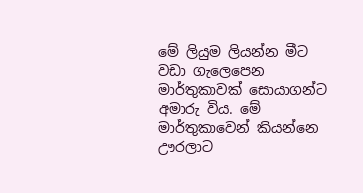මේ ලියුම ලියන්න මීට වඩා ගැලෙපෙන මාර්තුකාවක් සොයාගන්ට අමාරු විය. මේ මාර්තුකාවෙන් කියන්නෙ ඌරලාට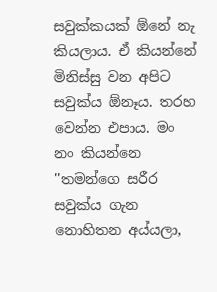සවුක්කයක් ඕනේ නැ කියලාය. ඒ කියන්නේ මිනිස්සු වන අපිට සවුක්ය ඕනෑය. තරහ වෙන්න එපාය. මං නං කියන්නෙ ''තමන්ගෙ සරීර සවුක්ය ගැන නොහිතන අය්යලා,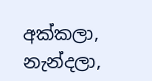අක්කලා, නැන්දලා,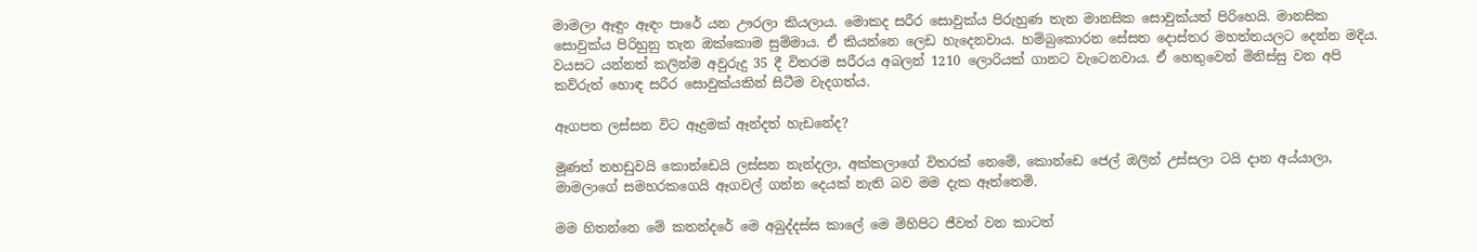මාමලා ඈඳුං ඈඳං පාරේ යන ඌරලා කියලාය. මොකද සරීර සොවුක්ය පිරුහුණ තැන මානසික සොවුක්යත් පිරිහෙයි. මානසික සොවුක්ය පිරිහුනු තැන ඔක්කොම සුම්මාය. ඒ කියන්නෙ ලෙඩ හැදෙනවාය. හම්බුකොරන සේසත දොස්තර මහත්තයලට දෙන්න මදිය. වයසට යන්නත් කලින්ම අවුරුදු 35 දී විතරම සරීරය අබලන් 1210 ලොරියක් ගානට වැටෙනවාය. ඒ හෙතුවෙන් මිනිස්සු වන අපි කව්රුත් හොඳ සරීර සොවුක්යකින් සිටීම වැදගත්ය.

ඈගපත ලස්සන විට ඈදුමක් ඈන්දත් හැඩනේද?

මූණත් තහඩුවයි කොන්ඩෙයි ලස්සන නැන්දලා, අක්කලාගේ විතරක් නෙමේ, කොන්ඩෙ ජෙල් ඔලින් උස්සලා ටයි දාන අය්යාලා, මාමලාගේ සමහරකගෙයි ඈගවල් ගන්න දෙයක් නැති බව මම දැක ඈත්තෙමි.

මම හිතන්නෙ මේ කතන්දරේ මෙ අබුද්දස්ස කාලේ මෙ මිහිපිට ජීවත් වන කාටත්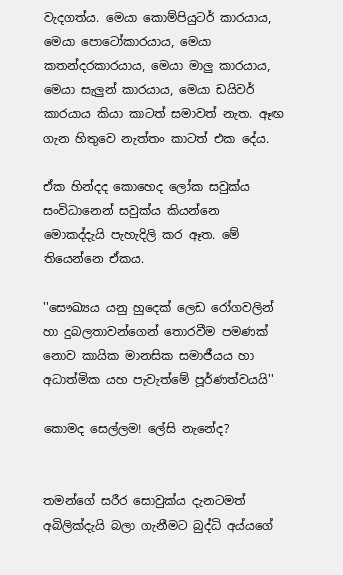වැදගත්ය. මෙයා කොම්පියුටර් කාරයාය, මෙයා පොටෝකාරයාය, මෙයා කතන්දරකාරයාය, මෙයා මාලු කාරයාය, මෙයා සැලුන් කාරයාය, මෙයා ඩයිවර් කාරයාය කියා කාටත් සමාවත් නැත. ඈඟ ගැන හිතුවෙ නැත්තං කාටත් එක දේය.

ඒක හින්දද කොහෙද ලෝක සවුක්ය සංවිධානෙන් සවුක්ය කියන්නෙ මොකද්දැයි පැහැදිලි කර ඈත. මේ තියෙන්නෙ ඒකය.

''සෞඛ්‍යය යනු හුදෙක් ලෙඩ රෝගවලින් හා දුබලතාවන්ගෙන් තොරවීම පමණක් නොව කායික මානසික සමාජීයය හා අධාත්මික යහ පැවැත්මේ පූර්ණත්වයයි''

කොමද සෙල්ලම! ලේසි නැනේද?


තමන්ගේ සරීර සොවුක්ය දැනටමත් අබිලික්දැයි බලා ගැනීමට බුද්ධි අය්යගේ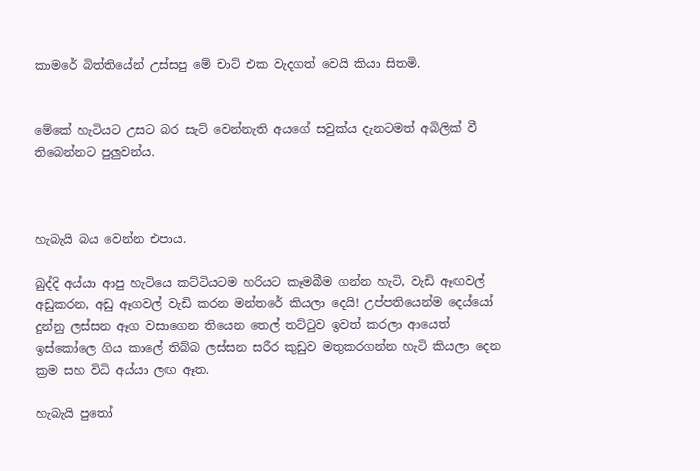කාමරේ බිත්තියේන් උස්සපු මේ චාට් එක වැදගත් වෙයි කියා සිතමි.


මේකේ හැටියට උසට බර සැට් වෙන්නැති අයගේ සවුක්ය දැනටමත් අබිලික් වී තිබෙන්නට පුලුවන්ය.



හැබැයි බය වෙන්න එපාය.

බුද්දි අය්යා ආපු හැටියෙ කට්ටියටම හරියට කෑමබීම ගන්න හැටි, වැඩි ඈඟවල් අඩුකරන, අඩු ඈගවල් වැඩි කරන මන්තරේ කියලා දෙයි! උප්පතියෙන්ම දෙය්යෝ දුන්නු ලස්සන ඈග වසාගෙන තියෙන තෙල් තට්ටුව ඉවත් කරලා ආයෙත් ඉස්කෝලෙ ගිය කාලේ තිබ්බ ලස්සන සරීර කුඩුව මතුකරගන්න හැටි කියලා දෙන ක්‍රම සහ විධි අය්යා ලඟ ඈත.

හැබැයි පුතෝ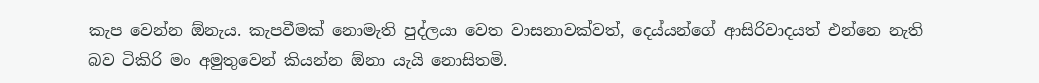කැප වෙන්න ඕනැය. කැපවීමක් නොමැති පුද්ලයා වෙත වාසනාවක්වත්, දෙය්යන්ගේ ආසිරිවාදයත් එන්නෙ නැති බව ටිකිරි මං අමුතුවෙන් කියන්න ඕනා යැයි නොසිතමි.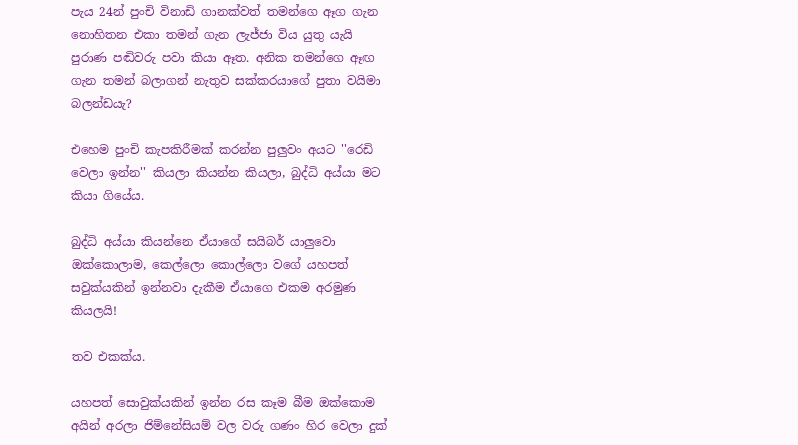පැය 24න් පුංචි විනාඩි ගානක්වත් තමන්ගෙ ඈග ගැන නොහිතන එකා තමන් ගැන ලැජ්ජා විය යුතු යැයි පුරාණ පඬිවරු පවා කියා ඈත. අනික තමන්ගෙ ඈඟ ගැන තමන් බලාගන් නැතුව සක්කරයාගේ පුතා වයිමා බලන්ඩයැ?

එහෙම පුංචි කැපකිරීමක් කරන්න පුලුවං අයට ''රෙඩි වෙලා ඉන්න'' කියලා කියන්න කියලා, බුද්ධි අය්යා මට කියා ගියේය.

බුද්ධි අය්යා කියන්නෙ ඒයාගේ සයිබර් යාලුවො ඔක්කොලාම, කෙල්ලො කොල්ලො වගේ යහපත් සවුක්යකින් ඉන්නවා දැකීම ඒයාගෙ එකම අරමුණ කියලයි!

තව එකක්ය.

යහපත් සොවුක්යකින් ඉන්න රස කෑම බීම ඔක්කොම අයින් අරලා ජිම්නේසියම් වල වරු ගණං හිර වෙලා දුක්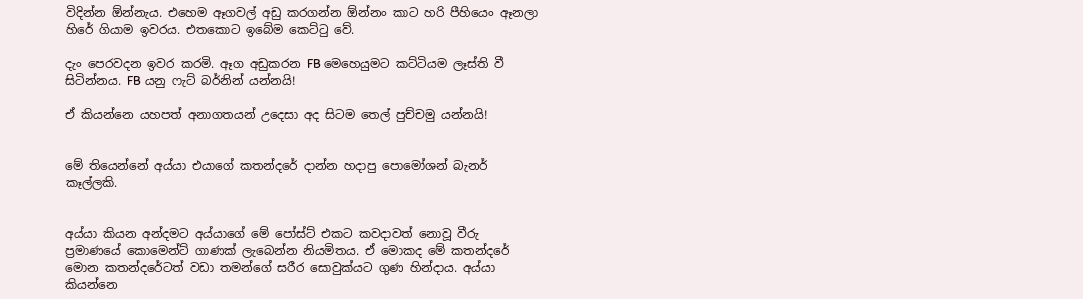විදින්න ඕන්නැය. එහෙම ඈගවල් අඩු කරගන්න ඕන්නං කාට හරි පීහියෙං ඈනලා හිරේ ගියාම ඉවරය. එතකොට ඉබේම කෙට්ටු වේ.

දැං පෙරවදන ඉවර කරමි. ඈග අඩුකරන FB මෙහෙයුමට කට්ටියම ලෑස්ති වී සිටින්නය. FB යනු ෆැට් බර්නින් යන්නයි!

ඒ කියන්නෙ යහපත් අනාගතයන් උදෙසා අද සිටම තෙල් පුච්චමු යන්නයි!


මේ තියෙන්නේ අය්යා එයාගේ කතන්දරේ දාන්න හදාපු පොමෝශන් බැනර් කෑල්ලකි.


අය්යා කියන අන්දමට අය්යාගේ මේ පෝස්ට් එකට කවදාවත් නොවූ වීරු ප්‍රමාණයේ කොමෙන්ට් ගාණක් ලැබෙන්න නියමිතය. ඒ මොකද මේ කතන්දරේ මොන කතන්දරේටත් වඩා තමන්ගේ සරීර සොවුක්යට ගුණ හින්දාය. අය්යා කියන්නෙ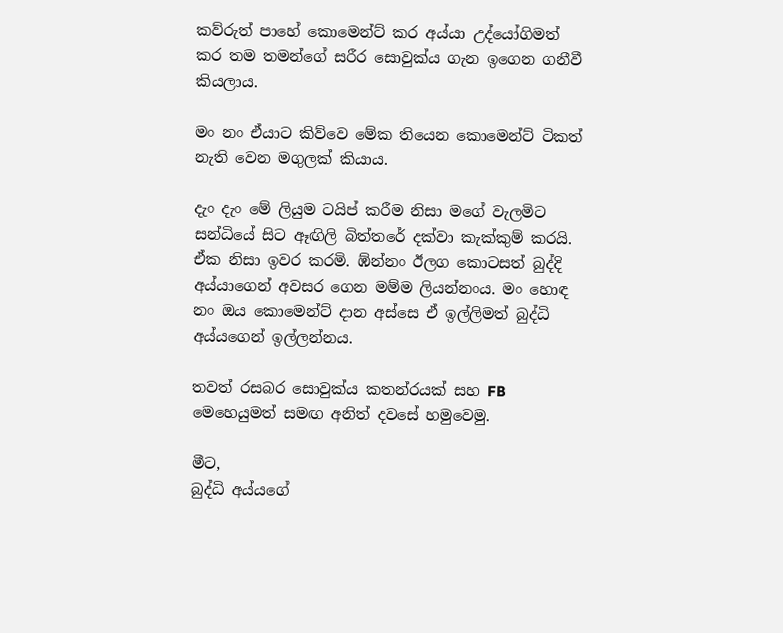කව්රුත් පාහේ කොමෙන්ට් කර අය්යා උද්යෝගිමත් කර තම තමන්ගේ සරීර සොවුක්ය ගැන ඉගෙන ගනීවී කියලාය.

මං නං ඒයාට කිව්වෙ මේක තියෙන කොමෙන්ට් ටිකත් නැති වෙන මගුලක් කියාය.

දැං දැං මේ ලියුම ටයිප් කරීම නිසා මගේ වැලමිට සන්ධියේ සිට ඈඟිලි බිත්තරේ දක්වා කැක්කුම් කරයි. ඒක නිසා ඉවර කරමි. ඹ්න්නං ඊලග කොටසත් බුද්දි අය්යාගෙන් අවසර ගෙන මම්ම ලියන්නංය. මං හොඳ නං ඔය කොමෙන්ට් දාන අස්සෙ ඒ ඉල්ලිමත් බුද්ධි අය්යගෙන් ඉල්ලන්නය.

තවත් රසබර සොවුක්ය කතන්රයක් සහ FB මෙහෙයුමත් සමඟ අනිත් දවසේ හමුවෙමු.

මීට,
බුද්ධි අය්යගේ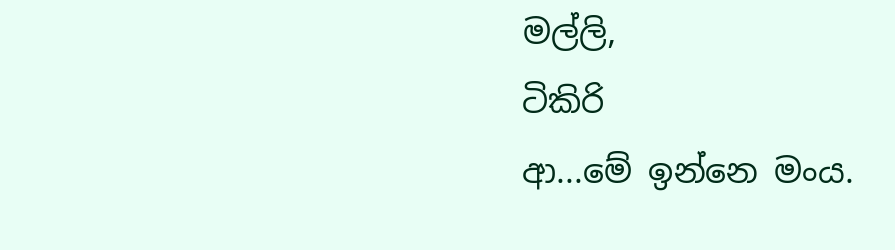මල්ලි,
ටිකිරි
ආ...මේ ඉන්නෙ මංය.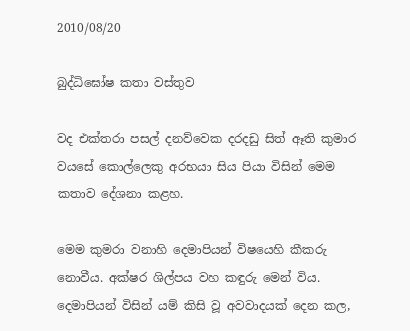2010/08/20

බුද්ධිඝෝෂ කතා වස්තුව

වද එක්තරා පසල් දනව්වෙක දරදඩු සිත් ඈති කුමාර වයසේ කොල්ලෙකු අරභයා සිය පියා විසින් මෙම කතාව දේශනා කළහ.

මෙම කුමරා වනාහි දෙමාපියන් විෂයෙහි කීකරු නොවීය. අක්ෂර ශිල්පය වහ කඳුරු මෙන් විය. දෙමාපියන් විසින් යම් කිසි වූ අවවාදයක් දෙන කල,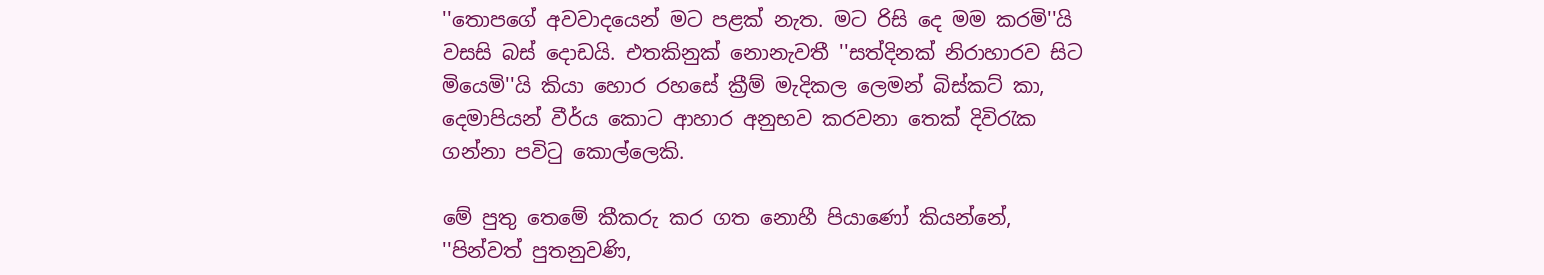''තොපගේ අවවාදයෙන් මට පළක් නැත. මට රිසි දෙ මම කරමි''යි වසසි බස් දොඩයි. එතකිනුක් නොනැවතී ''සත්දිනක් නිරාහාරව සිට මියෙමි''යි කියා හොර රහසේ ක්‍රීම් මැදිකල ලෙමන් බිස්කට් කා, දෙමාපියන් වීර්ය කොට ආහාර අනුභව කරවනා තෙක් දිවිරැක ගන්නා පවිටු කොල්ලෙකි.

මේ පුතු තෙමේ කීකරු කර ගත නොහී පියාණෝ කියන්නේ,
''පින්වත් පුතනුවණි,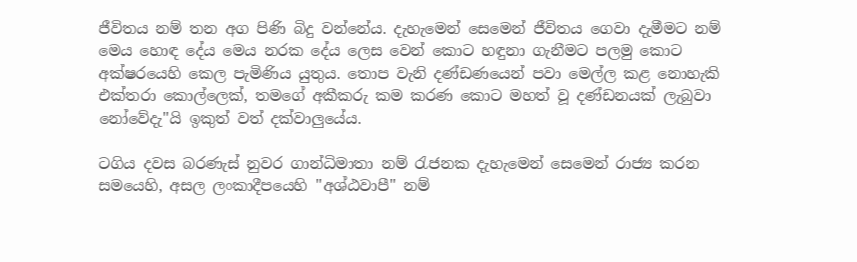ජීවිතය නම් තන අග පිණි බිදු වන්නේය. දැහැමෙන් සෙමෙන් ජීවිතය ගෙවා දැමීමට නම් මෙය හොඳ දේය මෙය නරක දේය ලෙස වෙන් කොට හඳුනා ගැනීමට පලමු කොට අක්ෂරයෙහි කෙල පැමිණිය යුතුය. තොප වැනි දණ්ඩණයෙන් පවා මෙල්ල කළ නොහැකි එක්තරා කොල්ලෙක්, තමගේ අකීකරු කම කරණ කොට මහත් වූ දණ්ඩනයක් ලැබුවා නෝවේදැ''යි ඉකුත් වත් දක්වාලුයේය.

ටගිය දවස බරණැස් නුවර ගාන්ධිමාතා නම් රැජනක දැහැමෙන් සෙමෙන් රාජ්‍ය කරන සමයෙහි, අසල ලංකාදීපයෙහි ''අශ්ඨවාපී'' නම්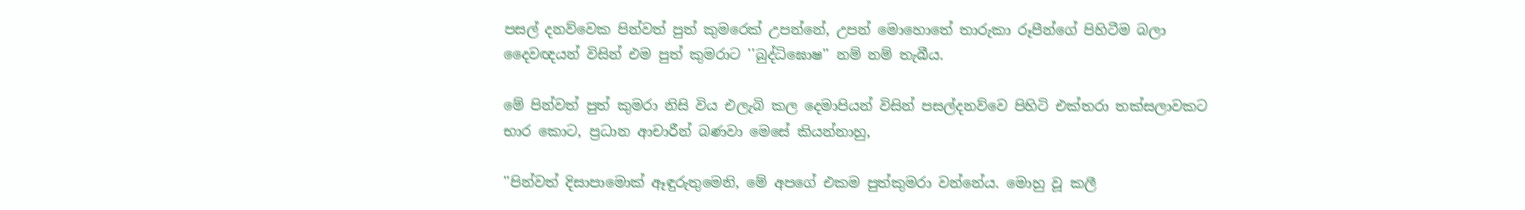පසල් දනව්වෙක පින්වත් පුත් කුමරෙක් උපන්නේ, උපන් මොහොතේ තාරුකා රූපීන්ගේ පිහිටීම බලා දෛවඥයන් විසින් එම පුත් කුමරාට ''බුද්ධිඝොෂ'' නම් නම් තැබීය.

මේ පින්වත් පුත් කුමරා නිසි විය එලැබි කල දෙමාපියන් විසින් පසල්දනව්වෙ පිහිටි එක්තරා තක්සලාවකට භාර කොට, ප්‍රධාන ආචාරීන් බණවා මෙසේ කියන්නාහු,

''පින්වත් දිසාපාමොක් ඈඳුරුතුමෙනි, මේ අපගේ එකම පුත්කුමරා වන්නේය. මොහු වූ කලී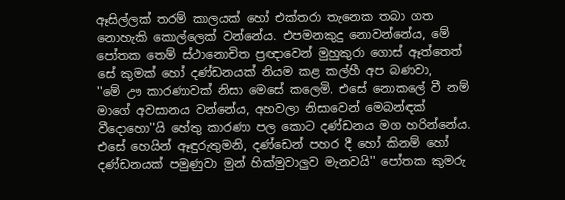ඈසිල්ලක් තරම් කාලයක් හෝ එක්තරා තැනෙක තබා ගත නොහැකි කොල්ලෙක් වන්නේය. එපමනකුදු නොවන්නේය, මේ පෝතක තෙම් ස්ථානොචිත ප්‍රඥාවෙන් මුහුකුරා ගොස් ඈත්තෙත් සේ කුමක් හෝ දණ්ඩනයක් නියම කළ කල්හී අප බණවා,
''මේ ඌ කාරණාවක් නිසා මෙසේ කලෙමි. එසේ නොකලේ වී නම් මාගේ අවසානය වන්නේය, අහවලා නිසාවෙන් මෙබන්ඳක් වීදොහො''යි හේතු කාරණා පල කොට දණ්ඩනය මග හරින්නේය. එසේ හෙයින් ඈඳුරුතුමනි, දණ්ඩෙන් පහර දී හෝ කිනම් හෝ දණ්ඩනයක් පමුණුවා මුන් හික්මුවාලුව මැනවයි'' පෝතක කුමරු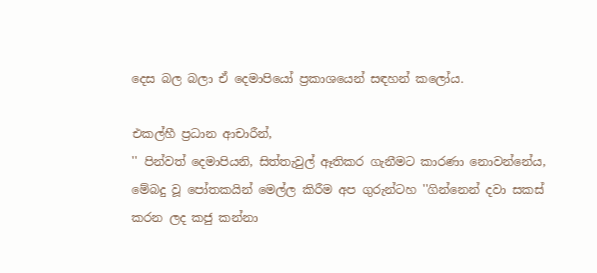දෙස බල බලා ඒ දෙමාපියෝ ප්‍රකාශයෙන් සඳහන් කලෝය.

එකල්හී ප්‍රධාන ආචාරීන්,
'' පින්වත් දෙමාපියනි, සිත්තැවුල් ඈතිකර ගැනීමට කාරණා නොවන්නේය, මේබදු වූ පෝතකයින් මෙල්ල කිරීම අප ගුරුන්ටහ ''ගින්නෙන් දවා සකස් කරන ලද කජු කන්නා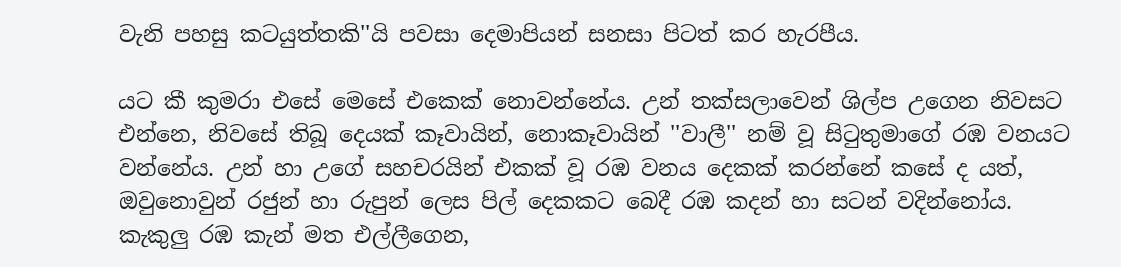වැනි පහසු කටයුත්තකි''යි පවසා දෙමාපියන් සනසා පිටත් කර හැරපීය.

යට කී කුමරා එසේ මෙසේ එකෙක් නොවන්නේය. උන් තක්සලාවෙන් ශිල්ප උගෙන නිවසට එන්නෙ, නිවසේ තිබූ දෙයක් කෑවායින්, නොකෑවායින් ''වාලී'' නම් වූ සිටුතුමාගේ රඹ වනයට වන්නේය. උන් හා උගේ සහචරයින් එකක් වූ රඹ වනය දෙකක් කරන්නේ කසේ ද යත්, ඔවුනොවුන් රජුන් හා රුපුන් ලෙස පිල් දෙකකට බෙදී රඹ කදන් හා සටන් වදින්නෝය. කැකුලු රඹ කැන් මත එල්ලීගෙන,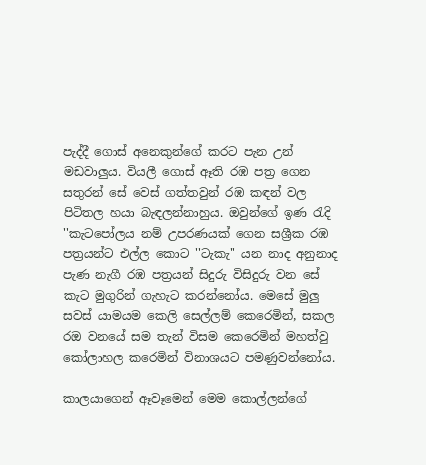පැද්දී ගොස් අනෙකුන්ගේ කරට පැන උන් මඩවාලුය. වියලී ගොස් ඈති රඹ පත්‍ර ගෙන සතුරන් සේ වෙස් ගත්තවුන් රඹ කඳන් වල පිටිතල හයා බැඳලන්නාහුය. ඔවුන්ගේ ඉණ රැදි ''කැටපෝලය නම් උපරණයක් ගෙන සශ්‍රීක රඹ පත්‍රයන්ට එල්ල කොට ''ටැකැ'' යන නාද අනුනාද පැණ නැගී රඹ පත්‍රයන් සිදුරු විසිදුරු වන සේ කැට මුගුරින් ගැහැට කරන්නෝය. මෙසේ මුලු සවස් යාමයම කෙලි සෙල්ලම් කෙරෙමින්, සකල රඔ වනයේ සම තැන් විසම කෙරෙමින් මහත්වු කෝලාහල කරෙමින් විනාශයට පමණුවන්නෝය.

කාලයාගෙන් ඈවෑමෙන් මෙම කොල්ලන්ගේ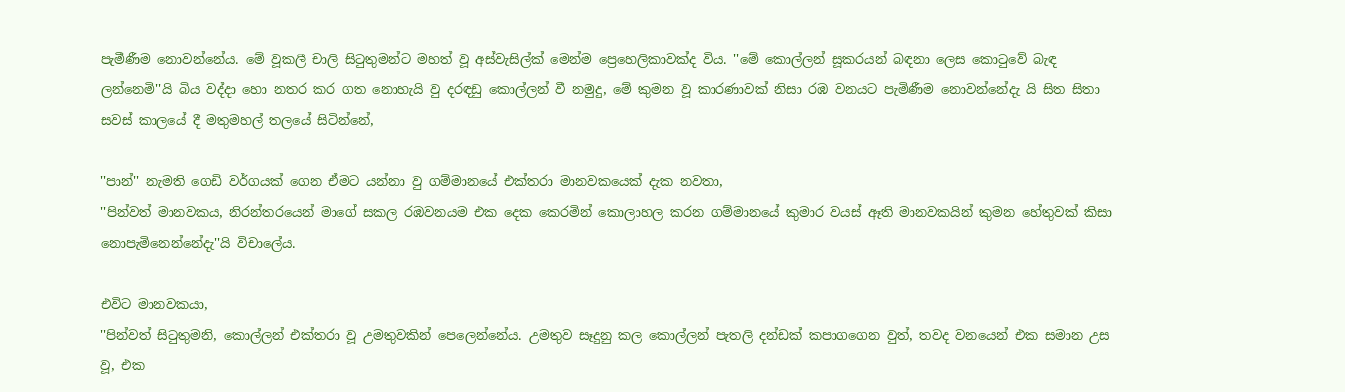පැමීණීම නොවන්නේය. මේ වූකලී චාලි සිටුතුමන්ට මහත් වූ අස්වැසිල්ක් මෙන්ම ප්‍රෙහෙලිකාවක්ද විය. ''මේ කොල්ලන් සූකරයන් බඳනා ලෙස කොටුවේ බැඳ ලන්නෙමි''යි බිය වද්දා හො නතර කර ගත නොහැයි වු දරඳඩු කොල්ලන් වී නමුදු, මේ කුමන වූ කාරණාවක් නිසා රඹ වනයට පැමිණීම නොවන්නේදැ යි සිත සිතා සවස් කාලයේ දී මතුමහල් තලයේ සිටින්නේ,

''පාන්'' නැමති ගෙඩි වර්ගයක් ගෙන ඒමට යන්නා වු ගම්මානයේ එක්තරා මානවකයෙක් දැක නවතා,
''පින්වත් මානවකය, නිරන්තරයෙන් මාගේ සකල රඹවනයම එක දෙක කෙරමින් කොලාහල කරන ගම්මානයේ කුමාර වයස් ඈති මානවකයින් කුමන හේතුවක් කිසා නොපැමිනෙන්නේදැ''යි විචාලේය.

එවිට මානවකයා,
''පින්වත් සිටුතුමනි, කොල්ලන් එක්තරා වූ උමතුවකින් පෙලෙන්නේය. උමතුව සෑදුනු කල කොල්ලන් පැතලි දන්ඩක් කපාගගෙන වුත්, තවද වනයෙන් එක සමාන උස වූ, එක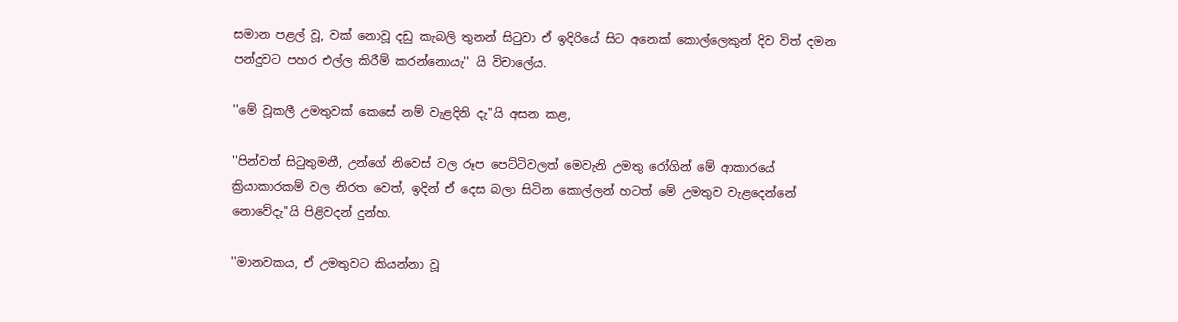සමාන පළල් වූ, වක් නොවූ දඩු කැබලි තුනන් සිටුවා ඒ ඉදිරියේ සිට අනෙක් කොල්ලෙකුන් දිව විත් දමන පන්දුවට පහර එල්ල කිරීම් කරන්නොයැ'' යි විචාලේය.

''මේ වූකලී උමතුවක් කෙසේ නම් වැළදිනි දැ''යි අසන කළ,

''පින්වත් සිටුතුමනී, උන්ගේ නිවෙස් වල රූප පෙට්ටිවලත් මෙවැනි උමතු රෝගින් මේ ආකාරයේ ක්‍රියාකාරකම් වල නිරත වෙත්, ඉදින් ඒ දෙස බලා සිටින කොල්ලන් හටත් මේ උමතුව වැළදෙන්නේ නොවේදැ''යි පිළිවදන් දුන්හ.

''මානවකය, ඒ උමතුවට කියන්නා වූ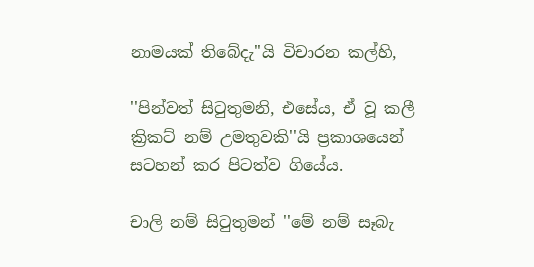නාමයක් තිබේදැ''යි විචාරන කල්හි,

''පින්වත් සිටුතුමනි, එසේය, ඒ වූ කලී ක්‍රිකට් නම් උමතුවකි''යි ප්‍රකාශයෙන් සටහන් කර පිටත්ව ගියේය.

චාලි නම් සිටුතුමන් ''මේ නම් සෑබැ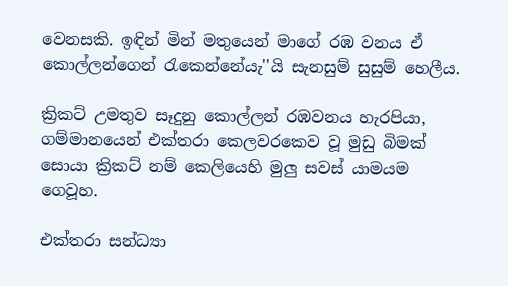වෙනසකි. ඉඳින් මින් මතුයෙන් මාගේ රඹ වනය ඒ කොල්ලන්ගෙන් රැකෙන්නේයැ''යි සැනසුම් සුසුම් හෙලීය.

ක්‍රිකට් උමතුව සෑදුනු කොල්ලන් රඹවනය හැරපියා, ගම්මානයෙන් එක්තරා කෙලවරකෙව වූ මුඩු බිමක් සොයා ක්‍රිකට් නම් කෙලියෙහි මුලු සවස් යාමයම ගෙවූහ.

එක්තරා සන්ධ්‍යා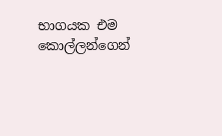භාගයක එම කොල්ලන්ගෙන්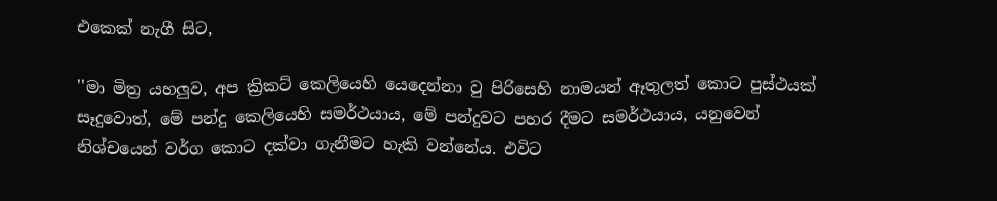එකෙක් නැගී සිට,

''මා මිත්‍ර යහලුව, අප ක්‍රිකට් කෙලියෙහි යෙදෙන්නා වු පිරිසෙහි නාමයන් ඈතුලත් කොට පුස්ථයක් සෑදුවොත්, මේ පන්දු කෙලියෙහි සමර්ථයාය, මේ පන්දුවට පහර දීමට සමර්ථයාය, යනුවෙන් නිශ්චයෙන් වර්ග කොට දක්වා ගැනීමට හැකි වන්නේය. එවිට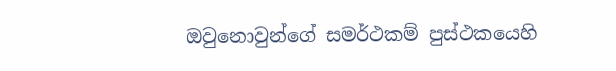ඔවුනොවුන්ගේ සමර්ථකම් පුස්ථකයෙහි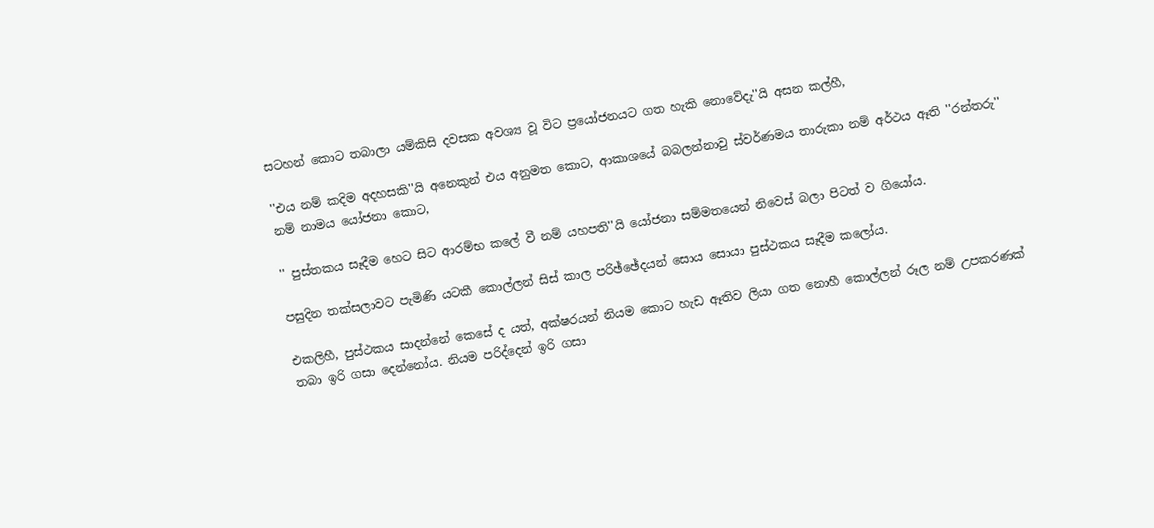සටහන් කොට තබාලා යම්කිසි දවසක අවශ්‍ය වූ විට ප්‍රයෝජනයට ගත හැකි නොවේදැ''යි අසන කල්හී,

''එය නම් කදිම අදහසකි''යි අනෙකුන් එය අනුමත කොට, ආකාශයේ බබලන්නාවු ස්වර්ණමය තාරුකා නම් අර්ථය ඈති ''රන්තරු'' නම් නාමය යෝජනා කොට,

'' පුස්තකය සෑදීම හෙට සිට ආරම්භ කලේ වී නම් යහපති''යි යෝජනා සම්මතයෙන් නිවෙස් බලා පිටත් ව ගියෝය.

පසුදින තක්සලාවට පැමිණි යටකී කොල්ලන් සිස් කාල පරිඡ්ඡේදයන් සොය සොයා පුස්ථකය සෑදීම කලෝය.

එකලිහී, පුස්ථකය සාදන්නේ කෙසේ ද යත්, අක්ෂරයන් නියම කොට හැඩ ඈතිව ලියා ගත නොහී කොල්ලන් රූල නම් උපකරණක් තබා ඉරි ගසා දෙන්නෝය. නියම පරිද්දෙන් ඉරි ගසා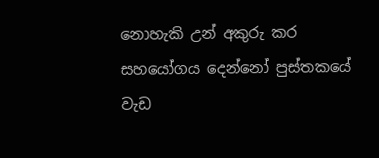නොහැකි උන් අකුරු කර සහයෝගය දෙන්නෝ පුස්තකයේ වැඩ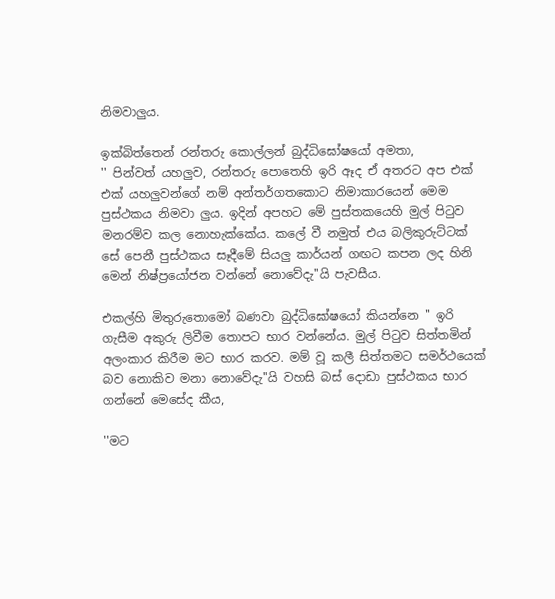නිමවාලුය.

ඉක්බිත්තෙන් රන්තරු කොල්ලන් බුද්ධිඝෝෂයෝ අමතා,
'' පින්වත් යහලුව, රන්තරු පොතෙහි ඉරි ඈද ඒ අතරට අප එක් එක් යහලුවන්ගේ නම් අන්තර්ගතකොට නිමාකාරයෙන් මෙම පුස්ථකය නිමවා ලුය. ඉදින් අපහට මේ පුස්තකයෙහි මුල් පිටුව මනරම්ව කල නොහැක්කේය. කලේ වී නමුත් එය බලිකුරුට්ටක් සේ පෙනී පුස්ථකය සෑදීමේ සියලු කාර්යන් ගඟට කපන ලද හිනි මෙන් නිෂ්ප්‍රයෝජන වන්නේ නොවේදැ''යි පැවසීය.

එකල්හි මිතුරුතොමෝ බණවා බුද්ධිඝෝෂයෝ කියන්නෙ '' ඉරි ගැසීම අකුරු ලිවීම තොපට භාර වන්නේය. මුල් පිටුව සිත්තමින් අලංකාර කිරීම මට භාර කරව. මම් වූ කලී සිත්තමට සමර්ථයෙක් බව නොකිව මනා නොවේදැ''යි වහසි බස් දොඩා පුස්ථකය භාර ගන්නේ මෙසේද කීය,

''මට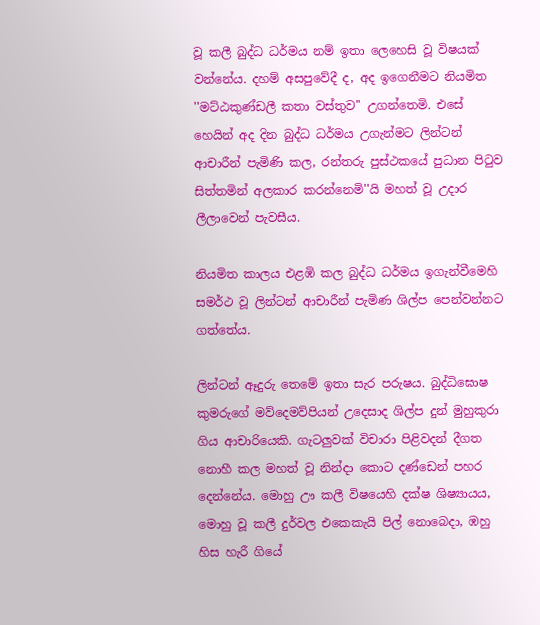වූ කලී බුද්ධ ධර්මය නම් ඉතා ලෙහෙසි වූ විෂයක් වන්නේය. දහම් අසපුවේදී ද, අද ඉගෙනීමට නියමිත ''මට්ඨකුණ්ඩලී කතා වස්තුව'' උගන්තෙමි. එසේ හෙයින් අද දින බුද්ධ ධර්මය උගැන්මට ලින්ටන් ආචාරීන් පැමිණි කල, රන්තරු පුස්ථකයේ පුධාන පිටුව සිත්තමින් අලකාර කරන්නෙමි''යි මහත් වූ උදාර ලීලාවෙන් පැවසීය.

නියමිත කාලය එළඹි කල බුද්ධ ධර්මය ඉගැන්වීමෙහි සමර්ථ වූ ලින්ටන් ආචාරීන් පැමිණ ශිල්ප පෙන්වන්නට ගත්තේය.

ලින්ටන් ඈදුරු තෙමේ ඉතා සැර පරුෂය. බුද්ධිඝොෂ කුමරුගේ මව්දෙමව්පියන් උදෙසාද ශිල්ප දුන් මුහුකුරා ගිය ආචාරියෙකි. ගැටලුවක් විචාරා පිළිවදන් දීගත නොහී කල මහත් වූ නින්දා කොට දණ්ඩෙන් පහර දෙන්නේය. මොහු ඌ කලී විෂයෙහි දක්ෂ ශිෂ්‍යායය, මොහු වූ කලී දුර්වල එකෙකැයි පිල් නොබෙදා, ඹහු හිස හැරී ගියේ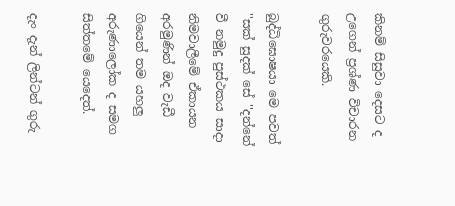කිනම් සිසුවා දෙසට ද උගෙන් ප්‍රශ්ණ විචාරන ගුරුවරයෙකි.

බුද්ධිඝොෂයා මෙ පවත් ''සක් සුදක් සේ ''දන්නේ වී නමුදු පුස්ථකය සාදා නිමවාලීමේ ඒකායන අරමුණින් ඔද වැඩී ගියෙන් තම යහලු අරුණාලෝක ද සමග සිත්තමේ යෙදෙත්.

දැං දැන් ලින්ටන් ගුරු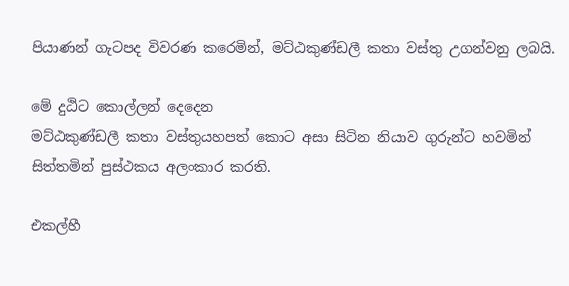පියාණන් ගැටපද විවරණ කරෙමින්, මට්ඨකුණ්ඩලී කතා වස්තු උගන්වනු ලබයි.

මේ දුඨිට කොල්ලන් දෙදෙන
මට්ඨකුණ්ඩලී කතා වස්තුයහපත් කොට අසා සිටින නියාව ගුරුන්ට හවමින් සිත්තමින් පුස්ථකය අලංකාර කරති.

එකල්හී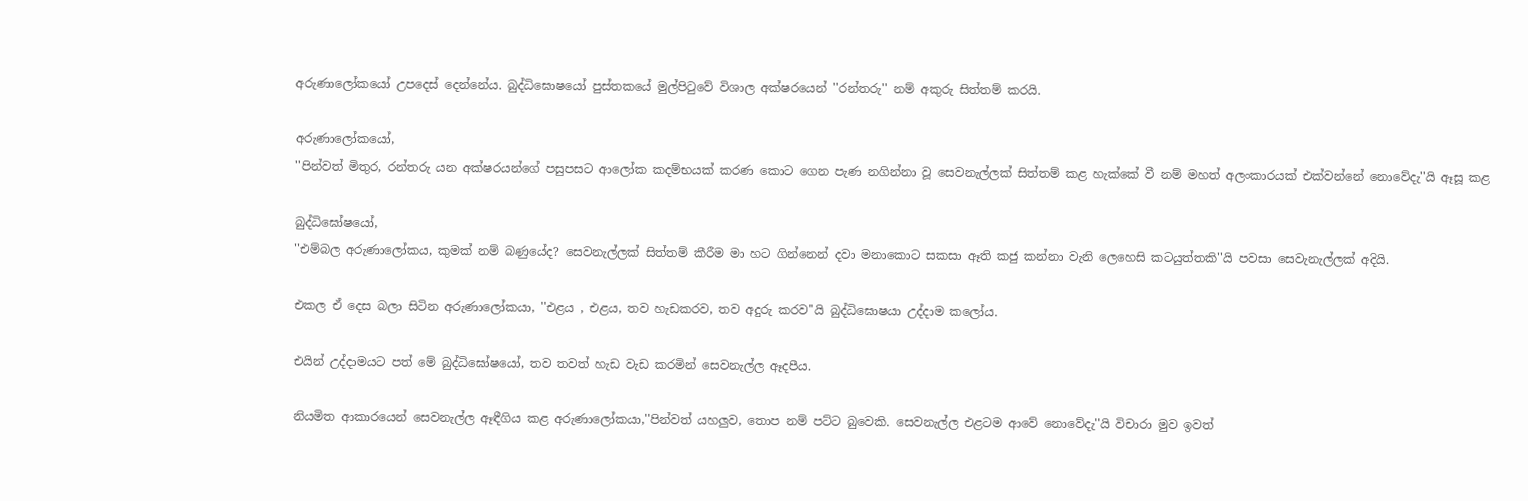අරුණාලෝකයෝ උපදෙස් දෙන්නේය. බුද්ධිඝොෂයෝ පුස්තකයේ මුල්පිටුවේ විශාල අක්ෂරයෙන් ''රන්තරු'' නම් අකුරු සිත්තම් කරයි.

අරුණාලෝකයෝ,
''පින්වත් මිතුර, රන්තරු යන අක්ෂරයන්ගේ පසුපසට ආලෝක කදම්භයක් කරණ කොට ගෙන පැණ නගින්නා වූ සෙවනැල්ලක් සිත්තම් කළ හැක්කේ වී නම් මහත් අලංකාරයක් එක්වන්නේ නොවේදැ''යි ඈසූ කළ

බුද්ධිඝෝෂයෝ,
''එම්බල අරුණාලෝකය, කුමක් නම් බණුයේද? සෙවනැල්ලක් සිත්තම් කීරීම මා හට ගින්නෙන් දවා මනාකොට සකසා ඈති කජු කන්නා වැනි ලෙහෙසි කටයුත්තකි''යි පවසා සෙවැනැල්ලක් අදියි.

එකල ඒ දෙස බලා සිටින අරුණාලෝකයා, ''එළය , එළය, තව හැඩකරව, තව අදුරු කරව''යි බුද්ධිඝොෂයා උද්දාම කලෝය.

එයින් උද්දාමයට පත් මේ බුද්ධිඝෝෂයෝ, තව තවත් හැඩ වැඩ කරමින් සෙවනැල්ල ඈදපීය.

නියමිත ආකාරයෙන් සෙවනැල්ල ඈඳීගිය කළ අරුණාලෝකයා,''පින්වත් යහලුව, තොප නම් පට්ට බුවෙකි. සෙවනැල්ල එළටම ආවේ නොවේදැ''යි විචාරා මුව ඉවත්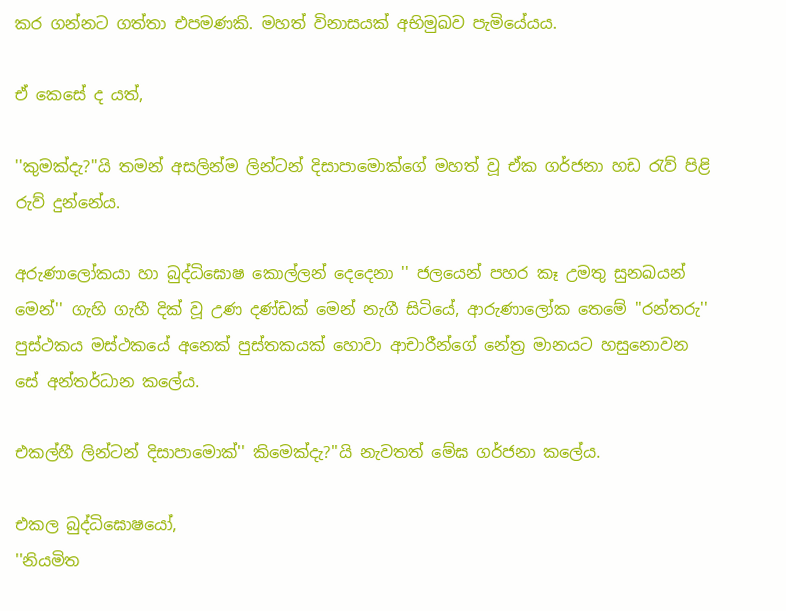කර ගන්නට ගත්තා එපමණකි. මහත් විනාසයක් අභිමුඛව පැමියේයය.

ඒ කෙසේ ද යත්,

''කුමක්දැ?''යි තමන් අසලින්ම ලින්ටන් දිසාපාමොක්ගේ මහත් වූ ඒක ගර්ජනා හඩ රැව් පිළි රුව් දුන්නේය.

අරුණාලෝකයා හා බුද්ධිඝොෂ කොල්ලන් දෙදෙනා '' ජලයෙන් පහර කෑ උමතු සුනඛයන් මෙන්'' ගැහි ගැහී දික් වූ උණ දණ්ඩක් මෙන් නැගී සිටියේ, ආරුණාලෝක තෙමේ ''රන්තරු'' පුස්ථකය මස්ථකයේ අනෙක් පුස්තකයක් හොවා ආචාරීන්ගේ නේත්‍ර මානයට හසුනොවන සේ අන්තර්ධාන කලේය.

එකල්හී ලින්ටන් දිසාපාමොක්'' කිමෙක්දැ?''යි නැවතත් මේඝ ගර්ජනා කලේය.

එකල බුද්ධිඝොෂයෝ,
''නියමිත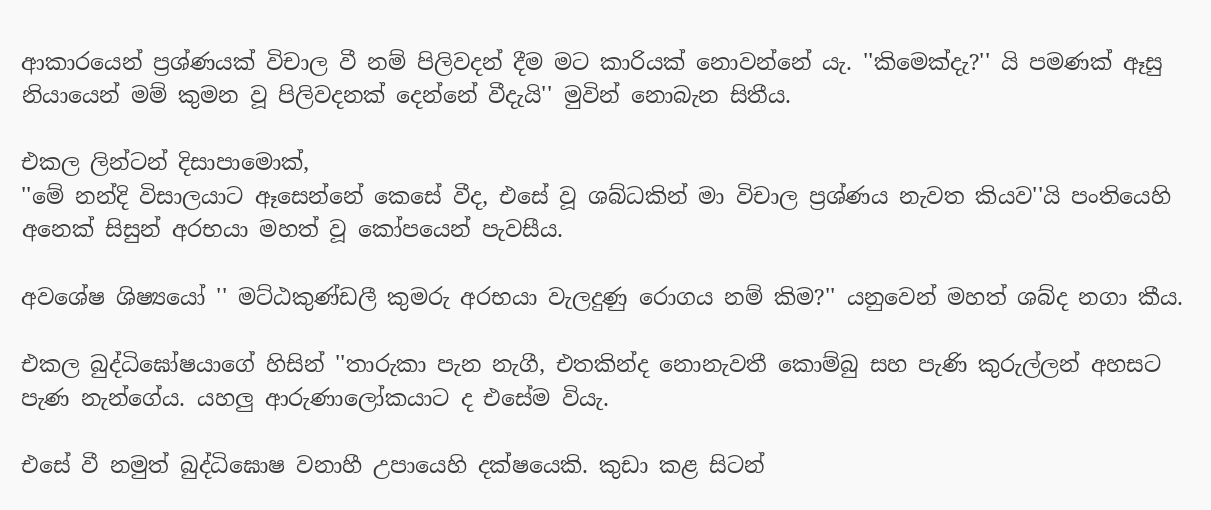ආකාරයෙන් ප්‍රශ්ණයක් විචාල වී නම් පිලිවදන් දීම මට කාරියක් නොවන්නේ යැ. ''කිමෙක්දැ?'' යි පමණක් ඈසු නියායෙන් මම් කුමන වූ පිලිවදනක් දෙන්නේ වීදැයි'' මුවින් නොබැන සිතීය.

එකල ලින්ටන් දිසාපාමොක්,
''මේ නන්දි විසාලයාට ඈසෙන්නේ කෙසේ වීද, එසේ වූ ශබ්ධකින් මා විචාල ප්‍රශ්ණය නැවත කියව''යි පංතියෙහි අනෙක් සිසුන් අරභයා මහත් වූ කෝපයෙන් පැවසීය.

අවශේෂ ශිෂ්‍යයෝ '' මට්ඨකුණ්ඩලී කුමරු අරභයා වැලදුණු රොගය නම් කිම?'' යනුවෙන් මහත් ශබ්ද නගා කීය.

එකල බුද්ධිඝෝෂයාගේ හිසින් ''තාරුකා පැන නැගී, එතකින්ද නොනැවතී කොම්බු සහ පැණි කුරුල්ලන් අහසට පැණ නැන්ගේය. යහලු ආරුණාලෝකයාට ද එසේම වියැ.

එසේ වී නමුත් බුද්ධිඝොෂ වනාහී උපායෙහි දක්ෂයෙකි. කුඩා කළ සිටන්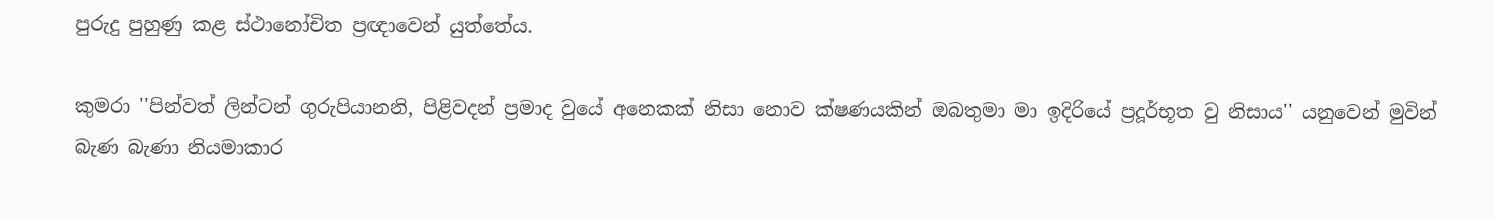පුරුදු පුහුණු කළ ස්ථානෝචිත ප්‍රඥාවෙන් යුත්තේය.

කුමරා ''පින්වත් ලින්ටන් ගුරුපියානනි, පිළිවදන් ප්‍රමාද වුයේ අනෙකක් නිසා නොව ක්ෂණයකින් ඔබතුමා මා ඉදිරියේ ප්‍රදූර්භූත වු නිසාය'' යනුවෙන් මුවින් බැණ බැණා නියමාකාර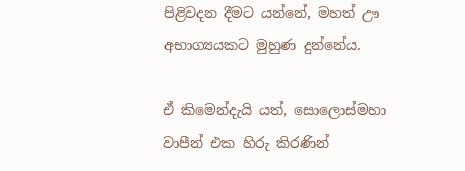පිළිවදන දීමට යන්නේ, මහත් ඌ අභාග්‍යයකට මුහුණ දුන්නේය.

ඒ කිමෙන්දැයි යත්, සොලොස්මහා වාපීන් එක හිරු කිරණින්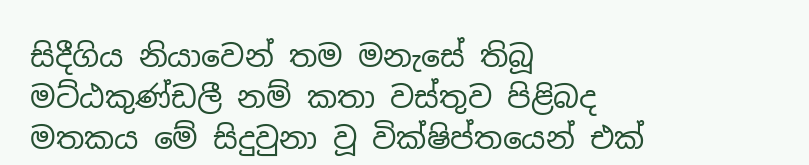සිදීගිය නියාවෙන් තම මනැසේ තිබූ මට්ඨකුණ්ඩලී නම් කතා වස්තුව පිළිබද මතකය මේ සිදුවුනා වූ වික්ෂිප්තයෙන් එක්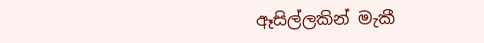ඈසිල්ලකින් මැකී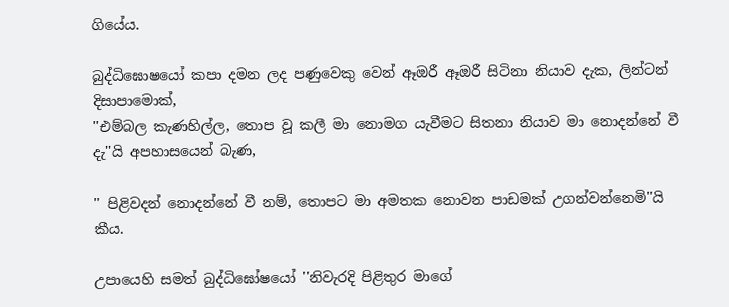ගියේය.

බුද්ධිඝොෂයෝ කපා දමන ලද පණුවෙකු වෙන් ඈඔරී ඈඔරී සිටිනා නියාව දැක, ලින්ටන් දිසාපාමොක්,
''එම්බල කැණහිල්ල, තොප වූ කලී මා නොමග යැවීමට සිතනා නියාව මා නොදන්නේ වී දැ''යි අපහාසයෙන් බැණ,

'' පිළිවදන් නොදන්නේ වී නම්, තොපට මා අමතක නොවන පාඩමක් උගන්වන්නෙමි''යි කීය.

උපායෙහි සමත් බුද්ධිඝෝෂයෝ ''නිවැරදි පිළිතුර මාගේ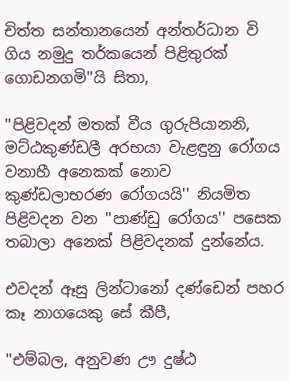චිත්ත සන්තානයෙන් අන්තර්ධාන වි ගිය නමුදු තර්කයෙන් පිළිතුරක් ගොඩනගමි''යි සිතා,

''පිළිවදන් මතක් වීය ගුරුපියානනි, මට්ඨකුණ්ඩලී අරභයා වැළඳුනු රෝගය වනාහී අනෙකක් නොව කුණ්ඩලාභරණ රෝගයයි'' නියමිත පිළිවදන වන ''පාණ්ඩු රෝගය'' පසෙක තබාලා අනෙක් පිළිවදනක් දුන්නේය.

එවදන් ඈසු ලින්ටානෝ දණ්ඩෙන් පහර කෑ නාගයෙකු සේ කීපී,

''එම්බල, අනුවණ ඌ දුෂ්ඨ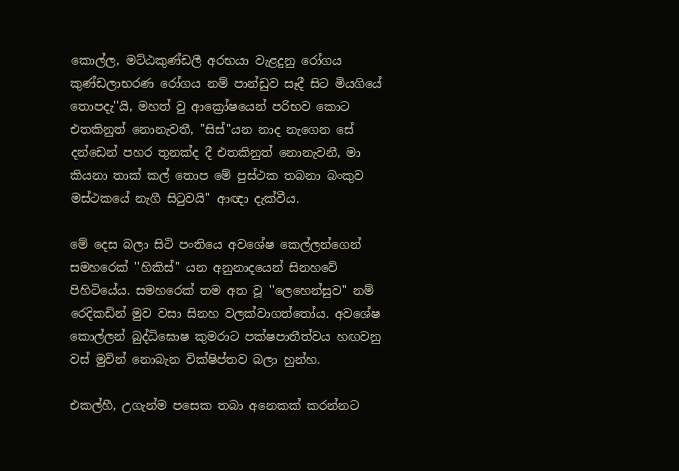කොල්ල, මට්ඨකුණ්ඩලී අරභයා වැළදුනු රෝගය කුණ්ඩලාභරණ රෝගය නම් පාන්ඩුව සෑදී සිට මියගියේ තොපදැ''යි, මහත් වු ආක්‍රෝෂයෙන් පරිභව කොට එතකිනුත් නොනැවතී, ''සිස්''යන නාද නැගෙන සේ දන්ඩෙන් පහර තුනක්ද දී එතකිනුත් නොනැවනී, මා කියනා තාක් කල් තොප මේ පුස්ථක තබනා බංකුව මස්ථකයේ නැගී සිටුවයි'' ආඥා දැක්වීය.

මේ දෙස බලා සිටි පංතියෙ අවශේෂ කෙල්ලන්ගෙන් සමහරෙක් ''හිකිස්'' යන අනුනාදයෙන් සිනහවේ පිහිටියේය. සමහරෙක් තම අත වූ ''ලෙහෙන්සුව'' නම් රෙදිකඩින් මුව වසා සිනහ වලක්වාගත්තෝය. අවශේෂ කොල්ලන් බුද්ධිඝොෂ කුමරාට පක්ෂපාතීත්වය හඟවනු වස් මුවින් නොබැන වික්ෂිප්තව බලා හුන්හ.

එකල්හී, උගැන්ම පසෙක තබා අනෙකක් කරන්නට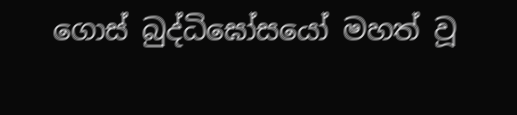ගොස් බුද්ධිඝෝසයෝ මහත් වූ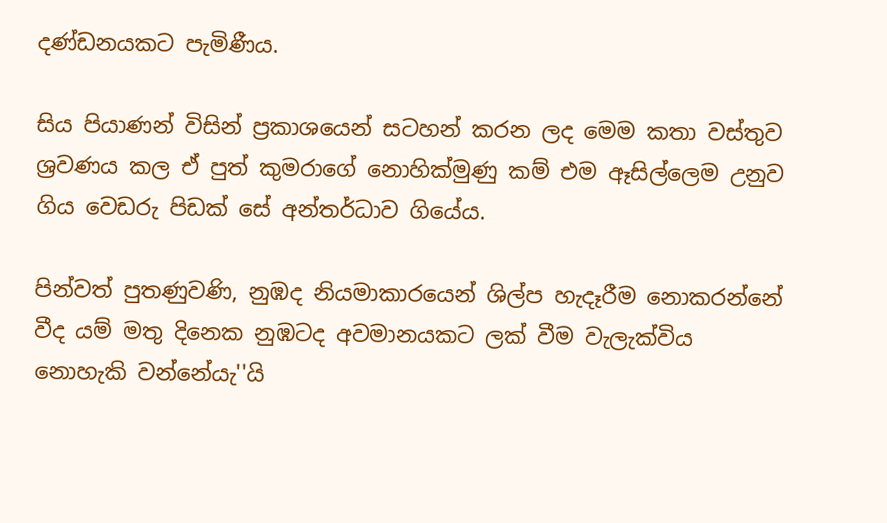දණ්ඩනයකට පැමිණීය.

සිය පියාණන් විසින් ප්‍රකාශයෙන් සටහන් කරන ලද මෙම කතා වස්තුව ශ්‍රවණය කල ඒ පුත් කුමරාගේ නොහික්මුණු කම් එම ඈසිල්ලෙම උනුව ගිය වෙඩරු පිඩක් සේ අන්තර්ධාව ගියේය.

පින්වත් පුතණුවණි, නුඹද නියමාකාරයෙන් ශිල්ප හැදෑරීම නොකරන්නේ වීද යම් මතු දිනෙක නුඹටද අවමානයකට ලක් වීම වැලැක්විය නොහැකි වන්නේයැ''යි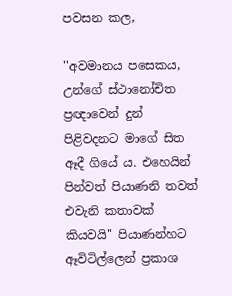පවසන කල,

''අවමානය පසෙකය, උන්ගේ ස්ථානෝචිත ප්‍රඥාවෙන් දුන් පිළිවදනට මාගේ සිත ඈදී ගියේ ය. එහෙයින් පින්වත් පියාණනි තවත් එවැනි කතාවක් කියවයි'' පියාණන්හට ඈවිටිල්ලෙන් ප්‍රකාශ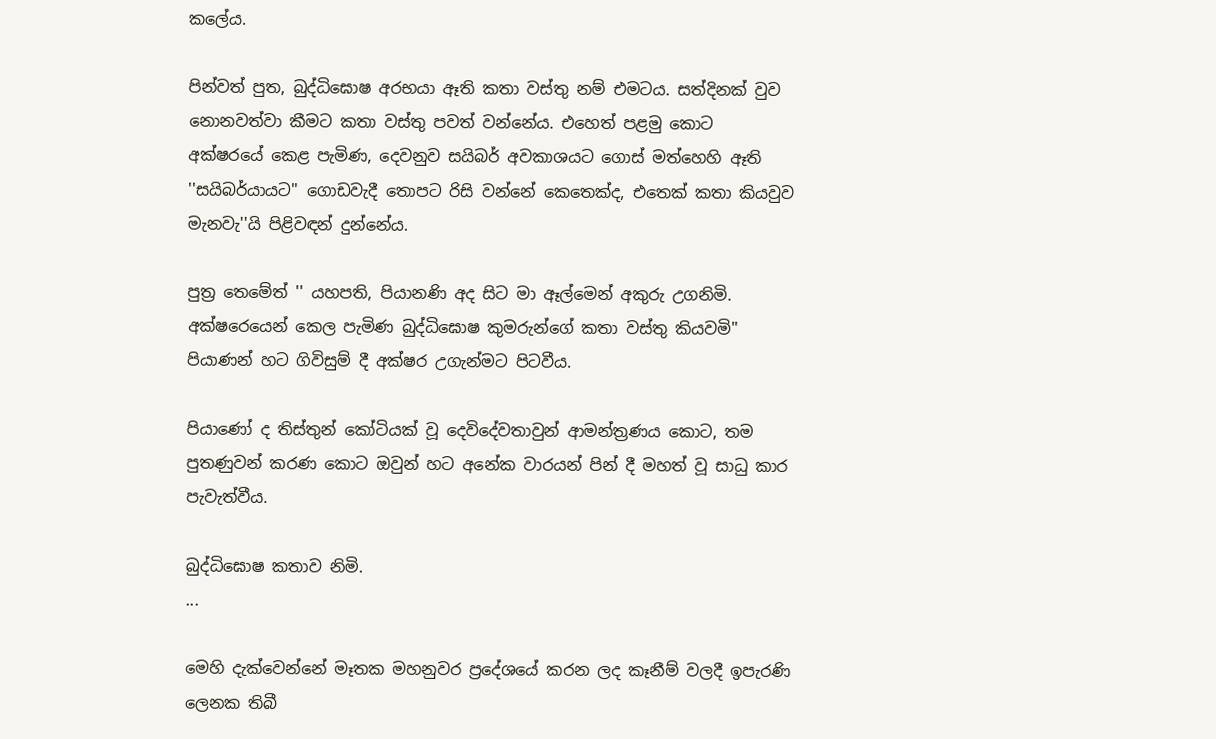කලේය.

පින්වත් පුත, බුද්ධිඝොෂ අරභයා ඈති කතා වස්තු නම් එමටය. සත්දිනක් වුව නොනවත්වා කීමට කතා වස්තු පවත් වන්නේය. එහෙත් පළමු කොට අක්ෂරයේ කෙළ පැමිණ, දෙවනුව සයිබර් අවකාශයට ගොස් මත්හෙහි ඈති ''සයිබර්යායට'' ගොඩවැදී තොපට රිසි වන්නේ කෙතෙක්ද, එතෙක් කතා කියවුව මැනවැ''යි පිළිවඳන් දුන්නේය.

පුත්‍ර තෙමේත් '' යහපති, පියානණි අද සිට මා ඈල්මෙන් අකුරු උගනිමි. අක්ෂරෙයෙන් කෙල පැමිණ බුද්ධිඝොෂ කුමරුන්ගේ කතා වස්තු කියවමි'' පියාණන් හට ගිවිසුම් දී අක්ෂර උගැන්මට පිටවීය.

පියාණෝ ද තිස්තුන් කෝටියක් වූ දෙවිදේවතාවුන් ආමන්ත්‍රණය කොට, තම පුතණුවන් කරණ කොට ඔවුන් හට අනේක වාරයන් පින් දී මහත් වූ සාධු කාර පැවැත්වීය.

බුද්ධිඝොෂ කතාව නිමි.
...

මෙහි දැක්වෙන්නේ මෑතක මහනුවර ප්‍රදේශයේ කරන ලද කෑනීම් වලදී ඉපැරණි ලෙනක තිබී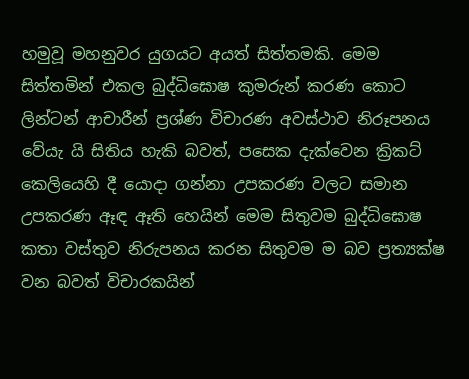හමුවූ මහනුවර යුගයට අයත් සිත්තමකි. මෙම සිත්තමින් එකල බුද්ධිඝොෂ කුමරුන් කරණ කොට ලින්ටන් ආචාරීන් ප්‍රශ්ණ විචාරණ අවස්ථාව නිරූපනය වේයැ යි සිතිය හැකි බවත්, පසෙක දැක්වෙන ක්‍රිකට් කෙලියෙහි දී යොදා ගන්නා උපකරණ වලට සමාන උපකරණ ඈඳ ඈති හෙයින් මෙම සිතුවම බුද්ධිඝොෂ කතා වස්තුව නිරුපනය කරන සිතුවම ම බව ප්‍රත්‍යක්ෂ වන බවත් විචාරකයින්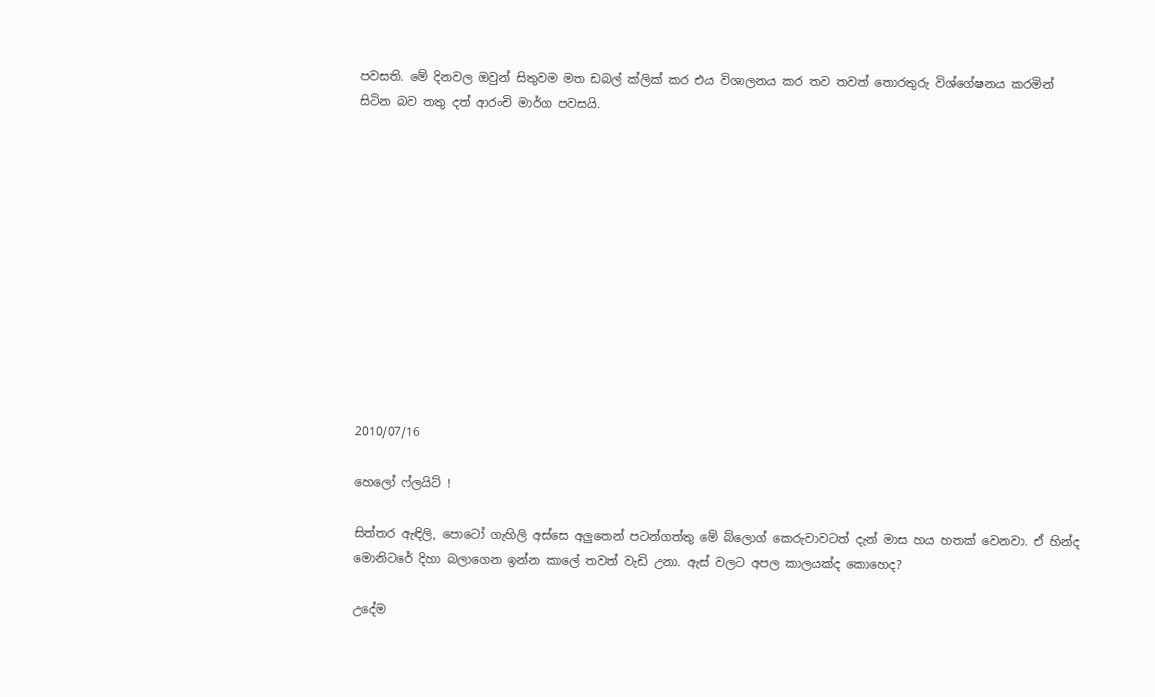පවසති. මේ දිනවල ඔවුන් සිතුවම මත ඩබල් ක්ලික් කර එය විශාලනය කර තව තවත් තොරතුරු විශ්ගේෂනය කරමින් සිටින බව තතු දත් ආරංචි මාර්ග පවසයි.












2010/07/16

හෙලෝ ෆ්ලයිට් !

සිත්තර ඇඳිලි, පොටෝ ගැහිලි අස්සෙ අලුතෙන් පටන්ගත්තු මේ බ්ලොග් කෙරුවාවටත් දැන් මාස හය හතක් වෙනවා. ඒ හින්ද මොනිටරේ දිහා බලාගෙන ඉන්න කාලේ තවත් වැඩි උනා. ඇස් වලට අපල කාලයක්ද කොහෙද?

උදේම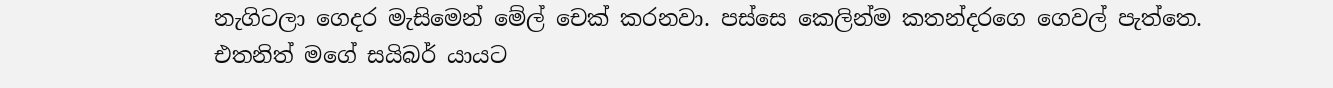නැගිටලා ගෙදර මැසිමෙන් මේල් චෙක් කරනවා. පස්සෙ කෙලින්ම කතන්දරගෙ ගෙවල් පැත්තෙ. එතනිත් මගේ සයිබර් යායට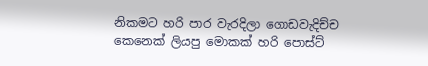නිකමට හරි පාර වැරදිලා ගොඩවැදිච්ච කෙනෙක් ලියපු මොකක් හරි පොස්ට්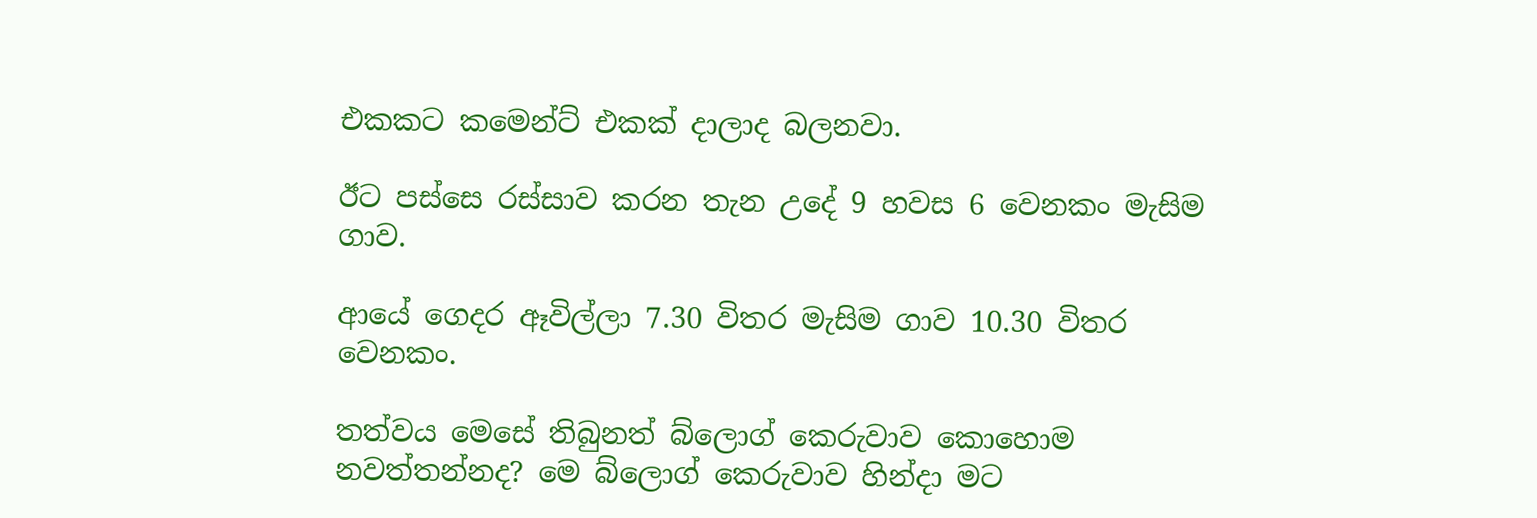එකකට කමෙන්ට් එකක් දාලාද බලනවා.

ඊට පස්සෙ රස්සාව කරන තැන උදේ 9 හවස 6 වෙනකං මැසිම ගාව.

ආයේ ගෙදර ඈවිල්ලා 7.30 විතර මැසිම ගාව 10.30 විතර වෙනකං.

තත්වය මෙසේ තිබුනත් බ්ලොග් කෙරුවාව කොහොම නවත්තන්නද? මෙ බ්ලොග් කෙරුවාව හින්දා මට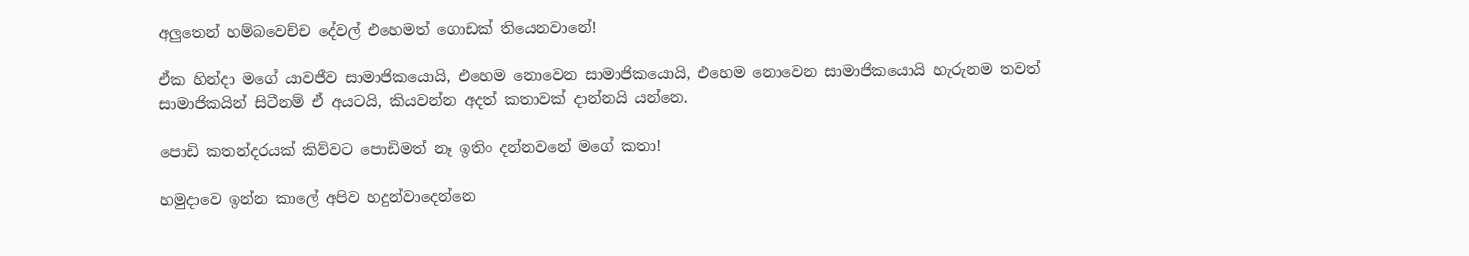අලුතෙන් හම්බවෙච්ච දේවල් එහෙමත් ගොඩක් තියෙනවානේ!

ඒක හින්දා මගේ යාවජීව සාමාජිකයොයි, එහෙම නොවෙන සාමාජිකයොයි, එහෙම නොවෙන සාමාජිකයොයි හැරුනම තවත් සාමාජිකයින් සිටීනම් ඒ අයටයි, කියවන්න අදත් කතාවක් දාන්නයි යන්නෙ.

පොඩි කතන්දරයක් කිව්වට පොඩිමත් නෑ ඉතිං දන්නවනේ මගේ කතා!

හමුදාවෙ ඉන්න කාලේ අපිව හදුන්වාදෙන්නෙ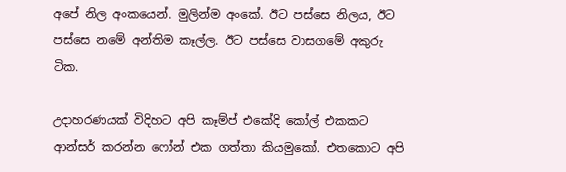අපේ නිල අංකයෙන්. මුලින්ම අංකේ. ඊට පස්සෙ නිලය, ඊට පස්සෙ නමේ අන්තිම කෑල්ල. ඊට පස්සෙ වාසගමේ අකුරු ටික.

උදාහරණයක් විදිහට අපි කෑම්ප් එකේදි කෝල් එකකට ආන්සර් කරන්න ෆෝන් එක ගත්තා කියමුකෝ. එතකොට අපි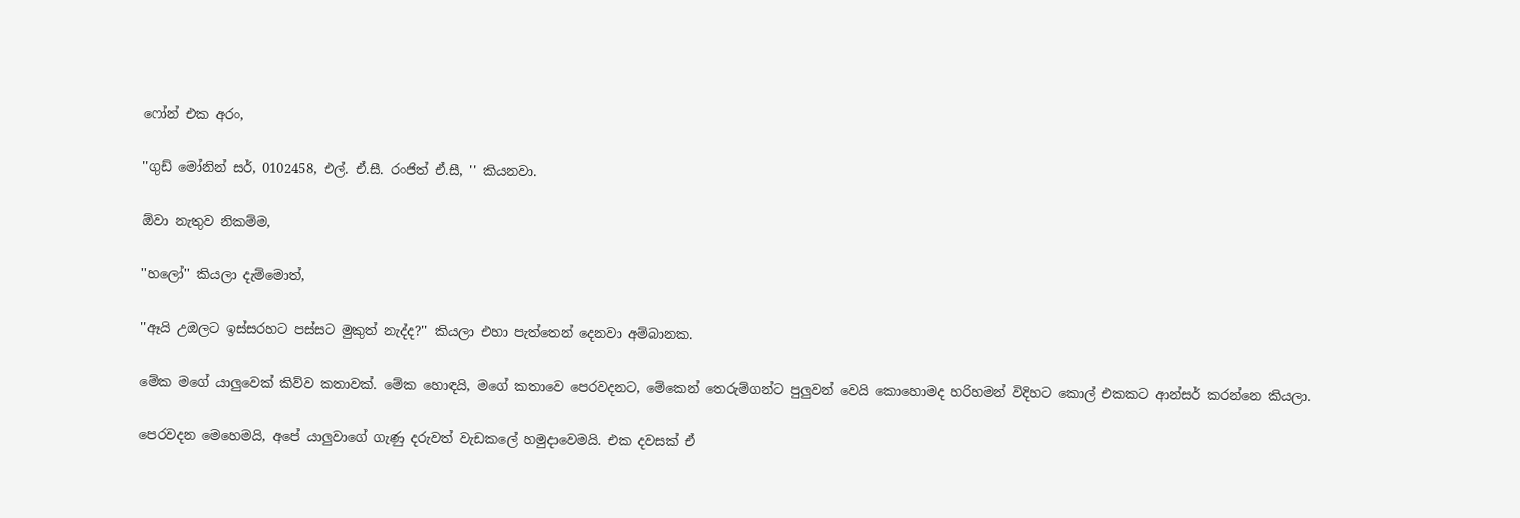ෆෝන් එක අරං,

''ගුඩ් මෝනින් සර්, 0102458, එල්. ඒ.සී. රංජිත් ඒ.සී, '' කියනවා.

ඕවා නැතුව නිකම්ම,

''හලෝ'' කියලා දැම්මොත්,

''ඈයි උඔලට ඉස්සරහට පස්සට මුකුත් නැද්ද?'' කියලා එහා පැත්තෙන් දෙනවා අම්බානක.

මේක මගේ යාලුවෙක් කිව්ව කතාවක්. මේක හොඳයි, මගේ කතාවෙ පෙරවදනට, මේකෙන් තෙරුම්ගන්ට පුලුවන් වෙයි කොහොමද හරිහමන් විදිහට කොල් එකකට ආන්සර් කරන්නෙ කියලා.

පෙරවදන මෙහෙමයි, අපේ යාලුවාගේ ගැණු දරුවත් වැඩකලේ හමුදාවෙමයි. එක දවසක් ඒ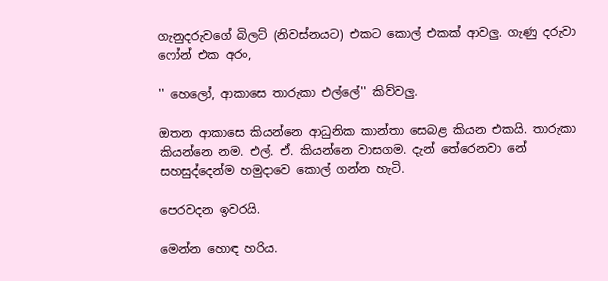ගැනුදරුවගේ බිලට් (නිවස්නයට) එකට කොල් එකක් ආවලු. ගැණු දරුවා ෆෝන් එක අරං,

'' හෙලෝ, ආකාසෙ තාරුකා එල්ලේ'' කිව්වලු.

ඔතන ආකාසෙ කියන්නෙ ආධුනික කාන්තා සෙබළ කියන එකයි. තාරුකා කියන්නෙ නම. එල්. ඒ. කියන්නෙ වාසගම. දැන් තේරෙනවා නේ සහසුද්දෙන්ම හමුදාවෙ කොල් ගන්න හැටි.

පෙරවදන ඉවරයි.

මෙන්න හොඳ හරිය.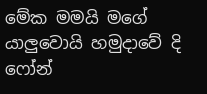මේක මමයි මගේ යාලුවොයි හමුදාවේ දි ෆෝන්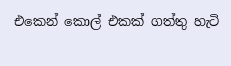එකෙන් කොල් එකක් ගත්තු හැටි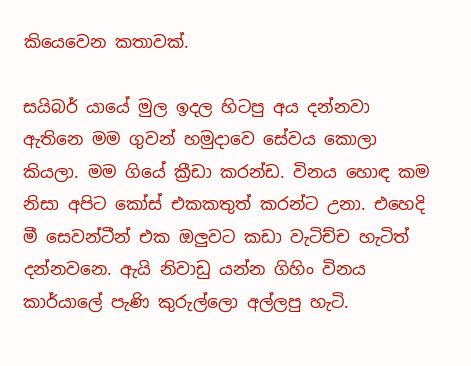කියෙවෙන කතාවක්.

සයිබර් යායේ මුල ඉදල හිටපු අය දන්නවා ඇතිනෙ මම ගුවන් හමුදාවෙ සේවය කොලා කියලා. මම ගියේ ක්‍රීඩා කරන්ඩ. විනය හොඳ කම නිසා අපිට කෝස් එකකතුත් කරන්ට උනා. එහෙදි මී සෙවන්ටීන් එක ඔලුවට කඩා වැටිච්ච හැටිත් දන්නවනෙ. ඇයි නිවාඩු යන්න ගිහිං විනය කාර්යාලේ පැණි කුරුල්ලො අල්ලපු හැටි.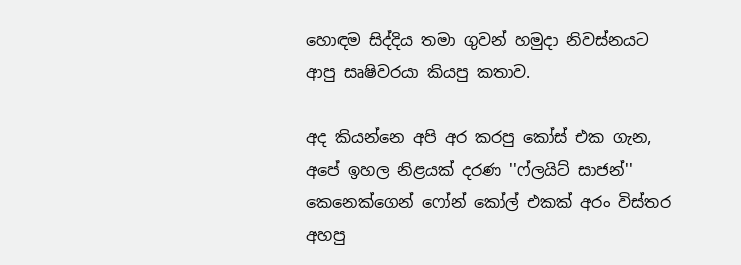හොඳම සිද්දිය තමා ගුවන් හමුදා නිවස්නයට ආපු සෘෂිවරයා කියපු කතාව.

අද කියන්නෙ අපි අර කරපු කෝස් එක ගැන, අපේ ඉහල නිළයක් දරණ ''ෆ්ලයිට් සාජන්'' කෙනෙක්ගෙන් ෆෝන් කෝල් එකක් අරං විස්තර අහපු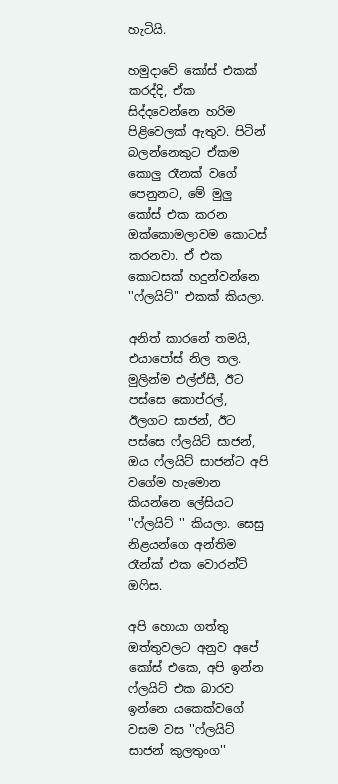හැටියි.

හමුදාවේ කෝස් එකක් කරද්දි, ඒක සිද්දවෙන්නෙ හරිම පිළිවෙලක් ඇතුව. පිටින් බලන්නෙකුට ඒකම කොලු රෑනක් වගේ පෙනුනට, මේ මුලු කෝස් එක කරන ඔක්කොමලාවම කොටස් කරනවා. ඒ එක කොටසක් හදුන්වන්නෙ ''ෆ්ලයිට්'' එකක් කියලා.

අනිත් කාරනේ තමයි, එයාපෝස් නිල තල. මුලින්ම එල්ඒසී, ඊට පස්සෙ කොප්රල්, ඊලගට සාජන්, ඊට පස්සෙ ෆ්ලයිට් සාජන්, ඔය ෆ්ලයිට් සාජන්ට අපි වගේම හැමොන කියන්නෙ ලේසියට ''ෆ්ලයිට් '' කියලා. සෙසු නිළයන්ගෙ අන්තිම රෑන්ක් එක වොරන්ට් ඔෆිස.

අපි හොයා ගත්තු ඔත්තුවලට අනුව අපේ කෝස් එකෙ, අපි ඉන්න ෆ්ලයිට් එක බාරව ඉන්නෙ යකෙක්වගේ වසම වස ''ෆ්ලයිට් සාජන් කුලතුංග''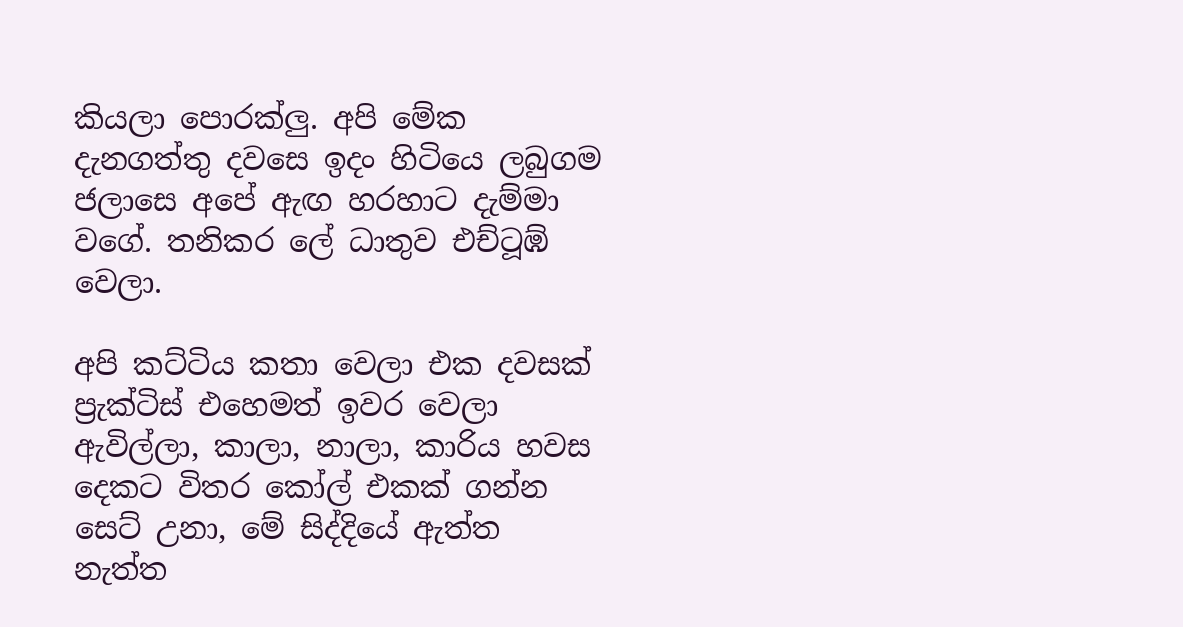කියලා පොරක්ලු. අපි මේක දැනගත්තු දවසෙ ඉදං හිටියෙ ලබුගම ජලාසෙ අපේ ඇඟ හරහාට දැම්මා වගේ. තනිකර ලේ ධාතුව එච්ටූඹ් වෙලා.

අපි කට්ටිය කතා වෙලා එක දවසක් ප්‍රැක්ටිස් එහෙමත් ඉවර වෙලා ඇවිල්ලා, කාලා, නාලා, කාරිය හවස දෙකට විතර කෝල් එකක් ගන්න සෙට් උනා, මේ සිද්දියේ ඇත්ත නැත්ත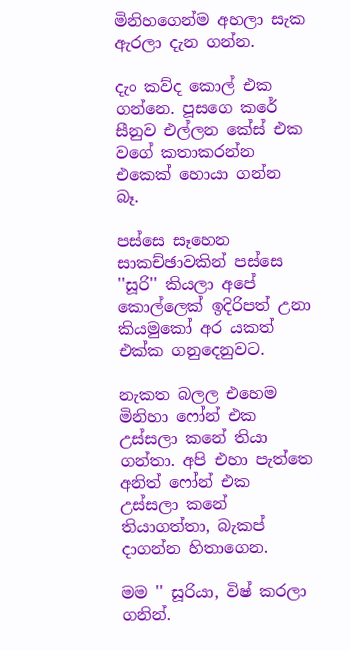මිනිහගෙන්ම අහලා සැක ඇරලා දැන ගන්න.

දැං කව්ද කොල් එක ගන්නෙ. පූසගෙ කරේ සීනුව එල්ලන කේස් එක වගේ කතාකරන්න එකෙක් හොයා ගන්න බෑ.

පස්සෙ සෑහෙන සාකච්ඡාවකින් පස්සෙ ''සූරි'' කියලා අපේ කොල්ලෙක් ඉදිරිපත් උනා කියමුකෝ අර යකත් එක්ක ගනුදෙනුවට.

නැකත බලල එහෙම මිනිහා ෆෝන් එක උස්සලා කනේ තියා ගන්තා. අපි එහා පැත්තෙ අනිත් ෆෝන් එක උස්සලා කනේ තියාගත්තා, බැකප් දාගන්න හිතාගෙන.

මම '' සූරියා, විෂ් කරලා ගනින්.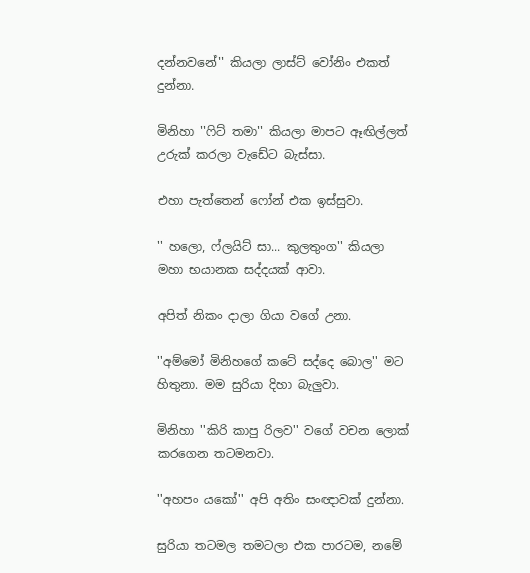දන්නවනේ'' කියලා ලාස්ට් වෝනිං එකත් දුන්නා.

මිනිහා ''ෆිට් තමා'' කියලා මාපට ඈඟිල්ලත් උරුක් කරලා වැඩේට බැස්සා.

එහා පැත්තෙන් ෆෝන් එක ඉස්සුවා.

'' හලො, ෆ්ලයිට් සා... කුලතුංග'' කියලා මහා භයානක සද්දයක් ආවා.

අපිත් නිකං දාලා ගියා වගේ උනා.

''අම්මෝ මිනිහගේ කටේ සද්දෙ බොල'' මට හිතුනා. මම සුරියා දිහා බැලුවා.

මිනිහා ''කිරි කාපු රිලව'' වගේ වචන ලොක් කරගෙන තටමනවා.

''අහපං යකෝ'' අපි අතිං සංඥාවක් දුන්නා.

සුරියා තටමල තමටලා එක පාරටම, නමේ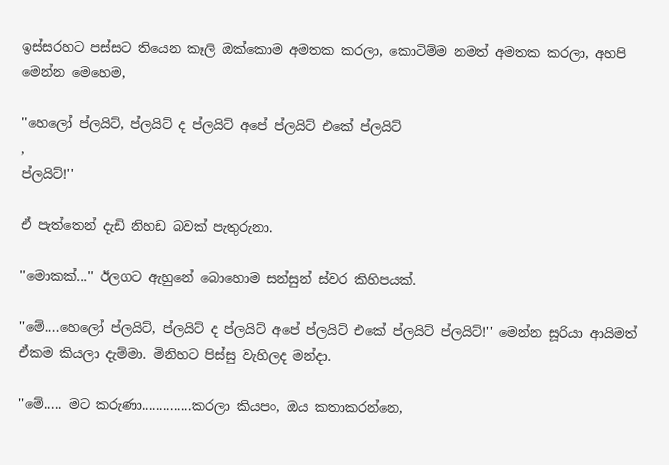ඉස්සරහට පස්සට තියෙන කෑලි ඔක්කොම අමතක කරලා, කොටිම්ම නමත් අමතක කරලා, අහපි මෙන්න මෙහෙම,

''හෙලෝ ප්ලයිට්, ප්ලයිට් ද ප්ලයිට් අපේ ප්ලයිට් එකේ ප්ලයිට්
,
ප්ලයිට්!''

ඒ පැත්තෙන් දැඩි නිහඩ බවක් පැතුරුනා.

''මොකක්...'' ඊලගට ඇහුනේ බොහොම සන්සුන් ස්වර කිහිපයක්.

''මේ....හෙලෝ ප්ලයිට්, ප්ලයිට් ද ප්ලයිට් අපේ ප්ලයිට් එකේ ප්ලයිට් ප්ලයිට්!'' මෙන්න සූරියා ආයිමත් ඒකම කියලා දැම්මා. මිනිහට පිස්සු වැහිලද මන්දා.

''මේ..... මට කරුණා..............කරලා කියපං, ඔය කතාකරන්නෙ,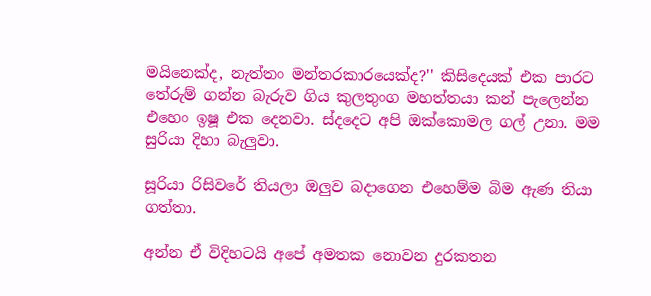මයිනෙක්ද, නැත්තං මන්තරකාරයෙක්ද?'' කිසිදෙයක් එක පාරට තේරුම් ගන්න බැරුව ගිය කුලතුංග මහත්තයා කන් පැලෙන්න එහෙං ඉෂූ එක දෙනවා. ස්දදෙට අපි ඔක්කොමල ගල් උනා. මම සුරියා දිහා බැලුවා.

සූරියා රිසිවරේ තියලා ඔලුව බදාගෙන එහෙම්ම බිම ඇණ තියා ගත්තා.

අන්න ඒ විදිහටයි අපේ අමතක නොවන දුරකතන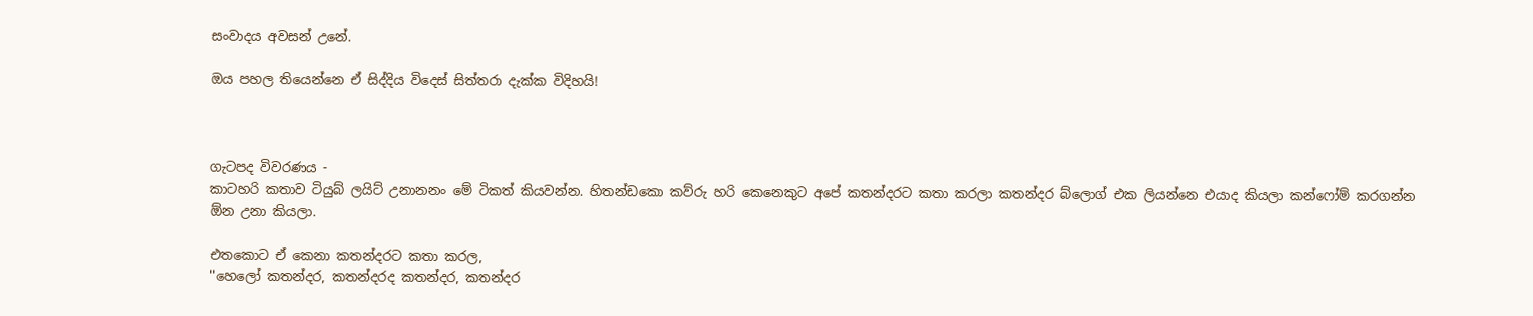සංවාදය අවසන් උනේ.

ඔය පහල තියෙන්නෙ ඒ සිද්දිය විදෙස් සිත්තරා දැක්ක විදිහයි!



ගැටපද විවරණය -
කාටහරි කතාව ටියුබ් ලයිට් උනානනං මේ ටිකත් කියවන්න. හිතන්ඩකො කව්රු හරි කෙනෙකුට අපේ කතන්දරට කතා කරලා කතන්දර බ්ලොග් එක ලියන්නෙ එයාද කියලා කන්ෆෝම් කරගන්න ඕන උනා කියලා.

එතකොට ඒ කෙනා කතන්දරට කතා කරල,
''හෙලෝ කතන්දර, කතන්දරද කතන්දර, කතන්දර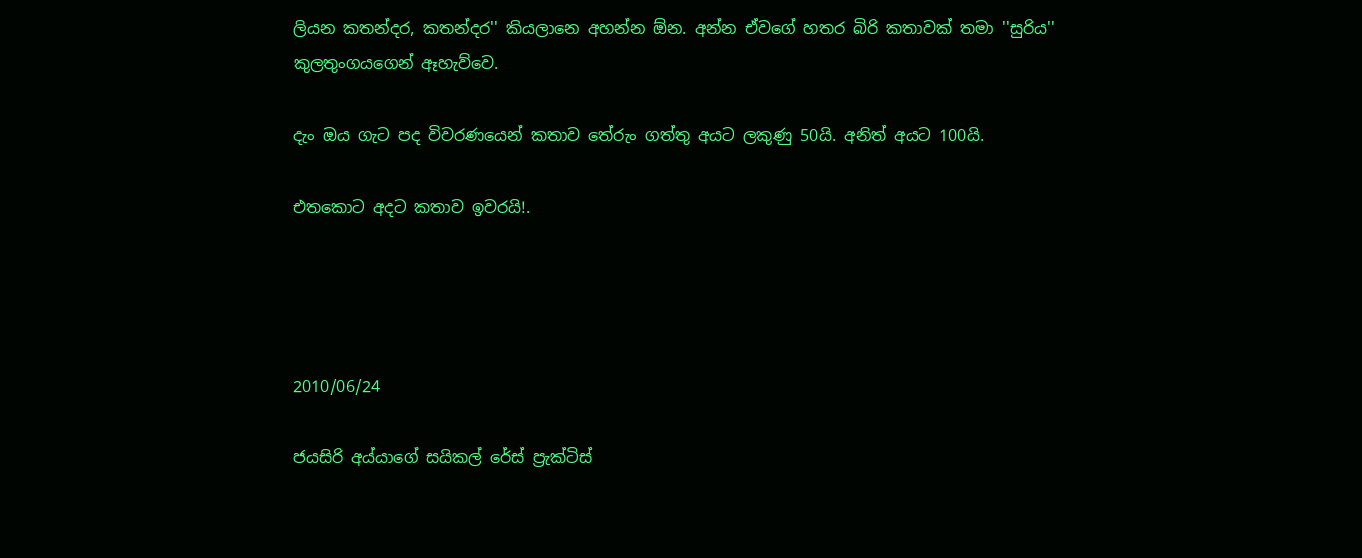ලියන කතන්දර, කතන්දර'' කියලානෙ අහන්න ඕන. අන්න ඒවගේ හතර බිරි කතාවක් තමා ''සුරිය'' කුලතුංගයගෙන් ඈහැව්වෙ.

දැං ඔය ගැට පද විවරණයෙන් කතාව තේරුං ගත්තු අයට ලකුණු 50යි. අනිත් අයට 100යි.

එතකොට අදට කතාව ඉවරයි!.




2010/06/24

ජයසිරි අය්යාගේ සයිකල් රේස් ප්‍රැක්ටිස්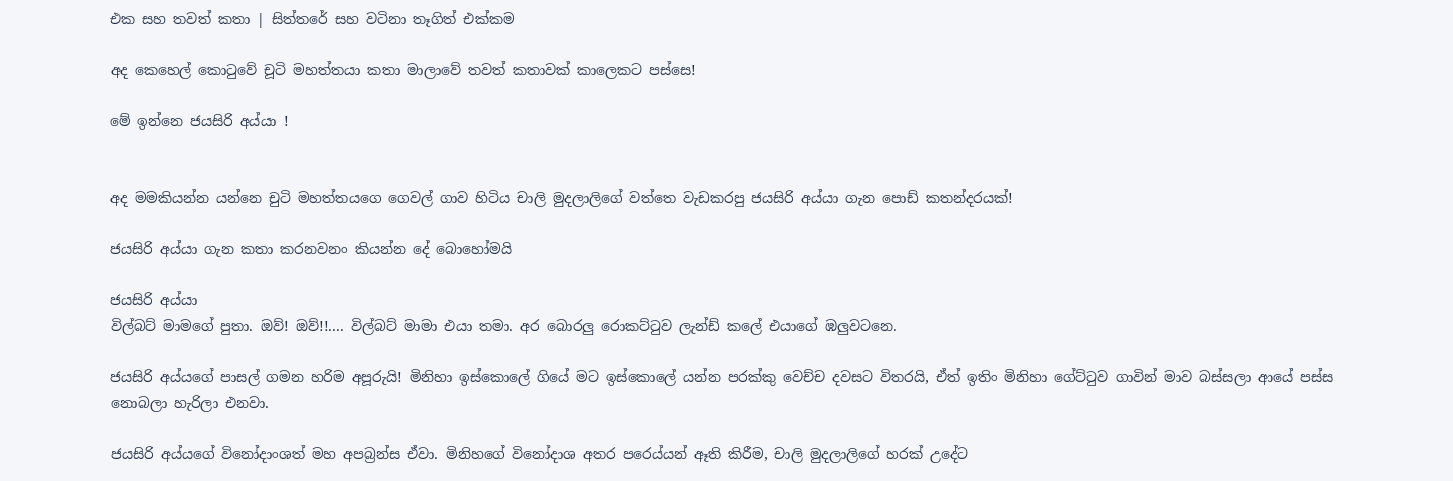එක සහ තවත් කතා | සිත්තරේ සහ වටිනා තෑගිත් එක්කම

අද කෙහෙල් කොටුවේ චූටි මහත්තයා කතා මාලාවේ තවත් කතාවක් කාලෙකට පස්සෙ!

මේ ඉන්නෙ ජයසිරි අය්යා !


අද මමකියන්න යන්නෙ චුටි මහත්තයගෙ ගෙවල් ගාව හිටිය චාලි මුදලාලිගේ වත්තෙ වැඩකරපු ජයසිරි අය්යා ගැන පොඩ් කතන්දරයක්!

ජයසිරි අය්යා ගැන කතා කරනවනං කියන්න දේ බොහෝමයි

ජයසිරි අය්යා
විල්බට් මාමගේ පුතා. ඔව්! ඔව්!!.... විල්බට් මාමා එයා තමා. අර බොරලු රොකට්ටුව ලැන්ඩ් කලේ එයාගේ ඹලුවටනෙ.

ජයසිරි අය්යගේ පාසල් ගමන හරිම අපූරුයි! මිනිහා ඉස්කොලේ ගියේ මට ඉස්කොලේ යන්න පරක්කු වෙච්ච දවසට විතරයි, ඒත් ඉතිං මිනිහා ගේට්ටුව ගාවින් මාව බස්සලා ආයේ පස්ස නොබලා හැරිලා එනවා.

ජයසිරි අය්යගේ විනෝදාංශත් මහ අපබ්‍රන්ස ඒවා. මිනිහගේ විනෝදාශ අතර පරෙය්යන් ඈති කිරීම, චාලි මුදලාලිගේ හරක් උදේට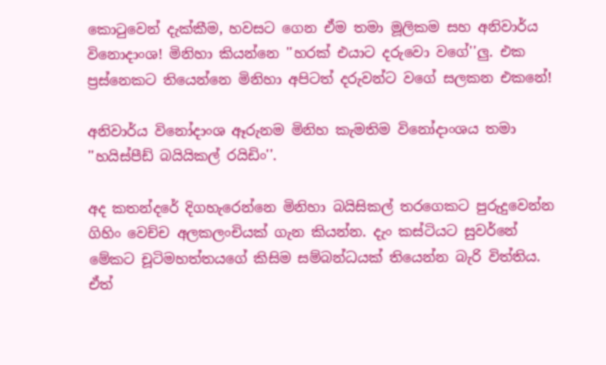කොටුවෙන් දැක්කීම, හවසට ගෙන ඒම තමා මූලිකම සහ අනිවාර්ය විනොදාංශ! මිනිහා කියන්නෙ ''හරක් එයාට දරුවො වගේ''ලු. එක ප්‍රස්නෙකට තියෙන්නෙ මිනිහා අපිටත් දරුවන්ට වගේ සලකන එකනේ!

අනිවාර්ය විනෝදාංශ ඈරුනම මිනිහ කැමතිම විනෝදාංශය තමා ''හයිස්පීඩ් බයියිකල් රයිඩිං''.

අද කතන්දරේ දිගහැරෙන්නෙ මිනිහා බයිසිකල් තරගෙකට පුරුදුවෙන්න ගිහිං වෙච්ච අලකලංචියක් ගැන කියන්න. දැං කස්ටියට සුවර්නේ මේකට චූටිමහත්තයගේ කිසිම සම්බන්ධයක් තියෙන්න බැරි විත්තිය. ඒත්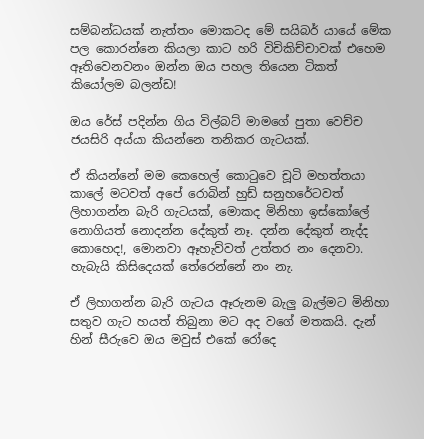සම්බන්ධයක් නැත්තං මොකටද මේ සයිබර් යායේ මේක පල කොරන්නෙ කියලා කාට හරි විචිකිච්චාවක් එහෙම ඈතිවෙනවනං ඔන්න ඔය පහල තියෙන ටිකත් කියෝලම බලන්ඩ!

ඔය රේස් පදින්න ගිය විල්බට් මාමගේ පුතා වෙච්ච ජයසිරි අය්යා කියන්නෙ තනිකර ගැටයක්.

ඒ කියන්නේ මම කෙහෙල් කොටුවෙ චූටි මහත්තයා කාලේ මටවත් අපේ රොබින් හුඩ් සනුහරේටවත් ලිහාගන්න බැරි ගැටයක්, මොකද මිනිහා ඉස්කෝලේ නොගියත් නොදන්න දේකුත් නෑ. දන්න දේකුත් නැද්ද කොහෙද!, මොනවා ඈහැව්වත් උත්තර නං දෙනවා. හැබැයි කිසිදෙයක් තේරෙන්නේ නං නැ.

ඒ ලිහාගන්න බැරි ගැටය ඈරුනම බැලු බැල්මට මිනිහා සතුව ගැට හයත් තිබුනා මට අද වගේ මතකයි. දැන් හින් සීරුවෙ ඔය මවුස් එකේ රෝදෙ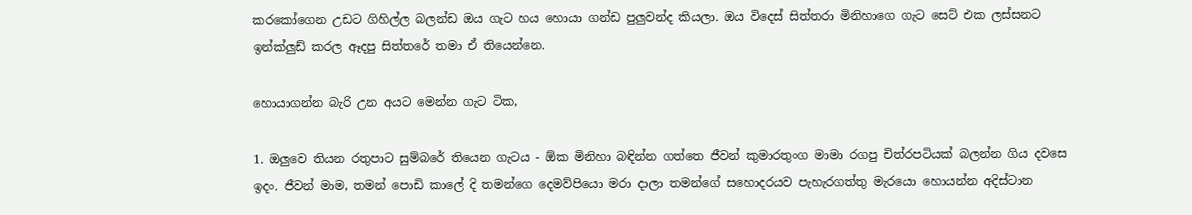කරකෝගෙන උඩට ගිහිල්ල බලන්ඩ ඔය ගැට හය හොයා ගන්ඩ පුලුවන්ද කියලා. ඔය විදෙස් සිත්තරා මිනිහාගෙ ගැට සෙට් එක ලස්සනට ඉන්ක්ලුඩ් කරල ඈදපු සිත්තරේ තමා ඒ තියෙන්නෙ.

හොයාගන්න බැරි උන අයට මෙන්න ගැට ටික,

1. ඔලුවෙ තියන රතුපාට සුම්බරේ තියෙන ගැටය - ඕක මිනිහා බඳින්න ගත්තෙ ජීවන් කුමාරතුංග මාමා රගපු චිත්රපටියක් බලන්න ගිය දවසෙ ඉදං. ජීවන් මාම, තමන් පොඩි කාලේ දි තමන්ගෙ දෙමව්පියො මරා දාලා තමන්ගේ සහොදරයව පැහැරගත්තු මැරයො හොයන්න අදිස්ටාන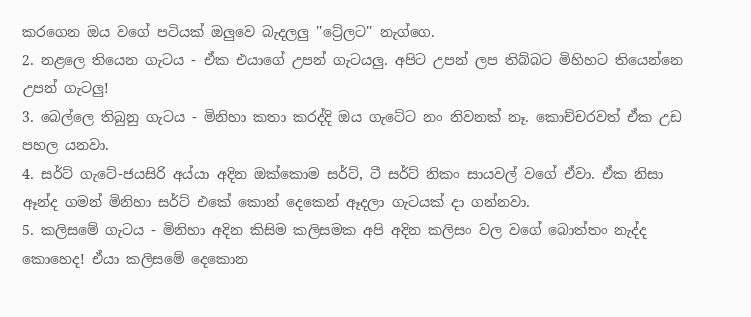කරගෙන ඔය වගේ පටියක් ඔලුවෙ බැදලලු ''ට්‍රේලට'' නැග්ගෙ.
2. නළලෙ තියෙන ගැටය - ඒක එයාගේ උපන් ගැටයලු. අපිට උපන් ලප තිබ්බට මිහිහට තියෙන්නෙ උපන් ගැටලු!
3. බෙල්ලෙ තිබුනු ගැටය - මිනිහා කතා කරද්දි ඔය ගැටේට නං නිවනක් නෑ. කොච්චරවත් ඒක උඩ පහල යනවා.
4. සර්ට් ගැටේ-ජයසිරි අය්යා අදින ඔක්කොම සර්ට්, ටී සර්ට් නිකං සායවල් වගේ ඒවා. ඒක නිසා ඈන්ද ගමන් මිනිහා සර්ට් එකේ කොන් දෙකෙන් ඈදලා ගැටයක් දා ගන්නවා.
5. කලිසමේ ගැටය - මිනිහා අදින කිසිම කලිසමක අපි අදින කලිසං වල වගේ බොත්තං නැද්ද කොහෙද! ඒයා කලිසමේ දෙකොන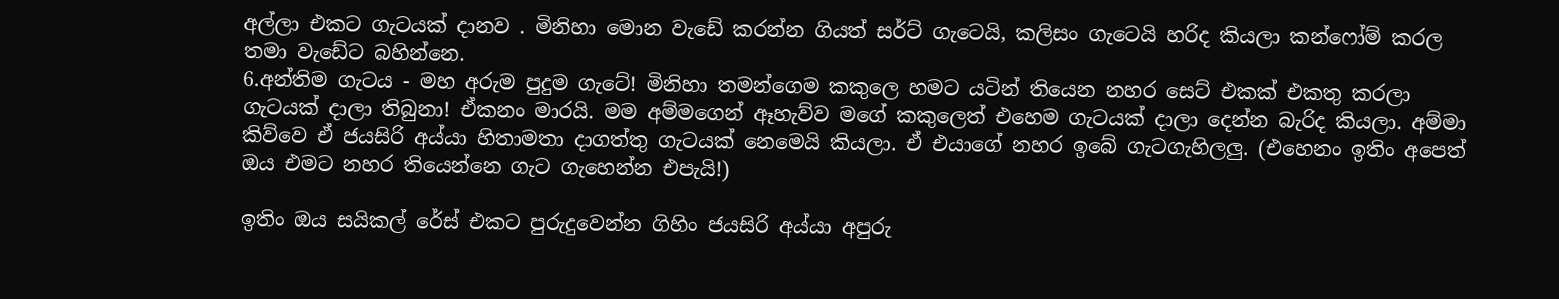අල්ලා එකට ගැටයක් දානව . මිනිහා මොන වැඩේ කරන්න ගියත් සර්ට් ගැටෙයි, කලිසං ගැටෙයි හරිද කියලා කන්ෆෝම් කරල තමා වැඩේට බහින්නෙ.
6.අන්තිම ගැටය - මහ අරුම පුදුම ගැටේ! මිනිහා තමන්ගෙම කකුලෙ හමට යටින් තියෙන නහර සෙට් එකක් එකතු කරලා ගැටයක් දාලා තිබුනා! ඒකනං මාරයි. මම අම්මගෙන් ඈහැව්ව මගේ කකුලෙත් එහෙම ගැටයක් දාලා දෙන්න බැරිද කියලා. අම්මා කිව්වෙ ඒ ජයසිරි අය්යා හිතාමතා දාගත්තු ගැටයක් නෙමෙයි කියලා. ඒ එයාගේ නහර ඉබේ ගැටගැහිලලු. (එහෙනං ඉතිං අපෙත් ඔය එමට නහර තියෙන්නෙ ගැට ගැහෙන්න එපැයි!)

ඉතිං ඔය සයිකල් රේස් එකට පුරුදුවෙන්න ගිහිං ජයසිරි අය්යා අපුරු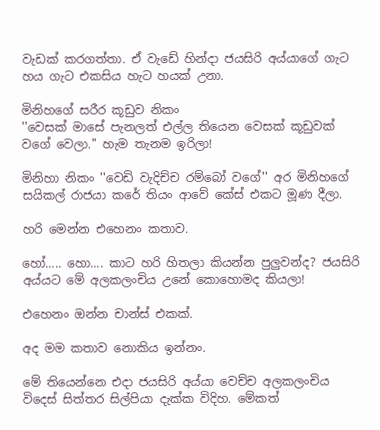වැඩක් කරගත්තා. ඒ වැඩේ හින්දා ජයසිරි අය්යාගේ ගැට හය ගැට එකසිය හැට හයක් උනා.

මිනිහගේ සරීර කූඩුව නිකං
''වෙසක් මාසේ පැනලත් එල්ල තියෙන වෙසක් කූඩුවක් වගේ වෙලා.'' හැම තැනම ඉරිලා!

මිනිහා නිකං ''වෙඩි වැදිච්ච රම්බෝ වගේ'' අර මිනිහගේ සයිකල් රාජයා කරේ තියං ආවේ කේස් එකට මූණ දීලා.

හරි මෙන්න එහෙනං කතාව.

හෝ..... හො.... කාට හරි හිතලා කියන්න පුලුවන්ද? ජයසිරි අය්යට මේ අලකලංචිය උනේ කොහොමද කියලා!

එහෙනං ඔන්න චාන්ස් එකක්.

අද මම කතාව නොකිය ඉන්නං.

මේ තියෙන්නෙ එදා ජයසිරි අය්යා වෙච්ච අලකලංචිය විදෙස් සිත්තර සිල්පියා දැක්ක විදිහ. මේකත්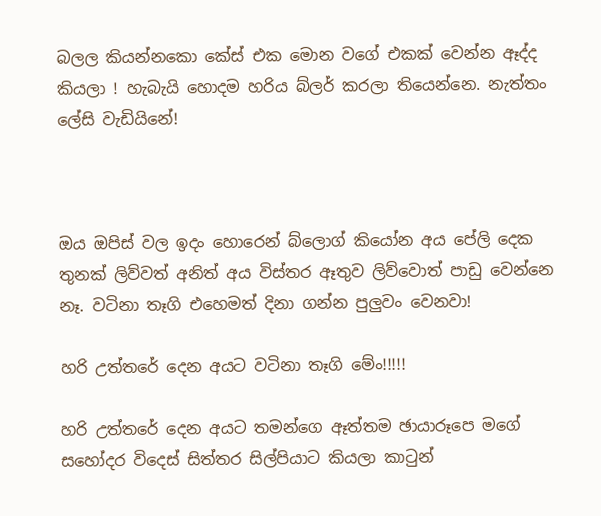බලල කියන්නකො කේස් එක මොන වගේ එකක් වෙන්න ඈද්ද කියලා ! හැබැයි හොදම හරිය බ්ලර් කරලා තියෙන්නෙ. නැත්තං ලේසි වැඩියිනේ!



ඔය ඔපිස් වල ඉදං හොරෙන් බ්ලොග් කියෝන අය පේලි දෙක තුනක් ලිව්වත් අනිත් අය විස්තර ඈතුව ලිව්වොත් පාඩු වෙන්නෙ නෑ. වටිනා තෑගි එහෙමත් දිනා ගන්න පුලුවං වෙනවා!

හරි උත්තරේ දෙන අයට වටිනා තෑගි මේං!!!!!

හරි උත්තරේ දෙන අයට තමන්ගෙ ඈත්තම ඡායාරූපෙ මගේ සහෝදර විදෙස් සිත්තර සිල්පියාට කියලා කාටුන්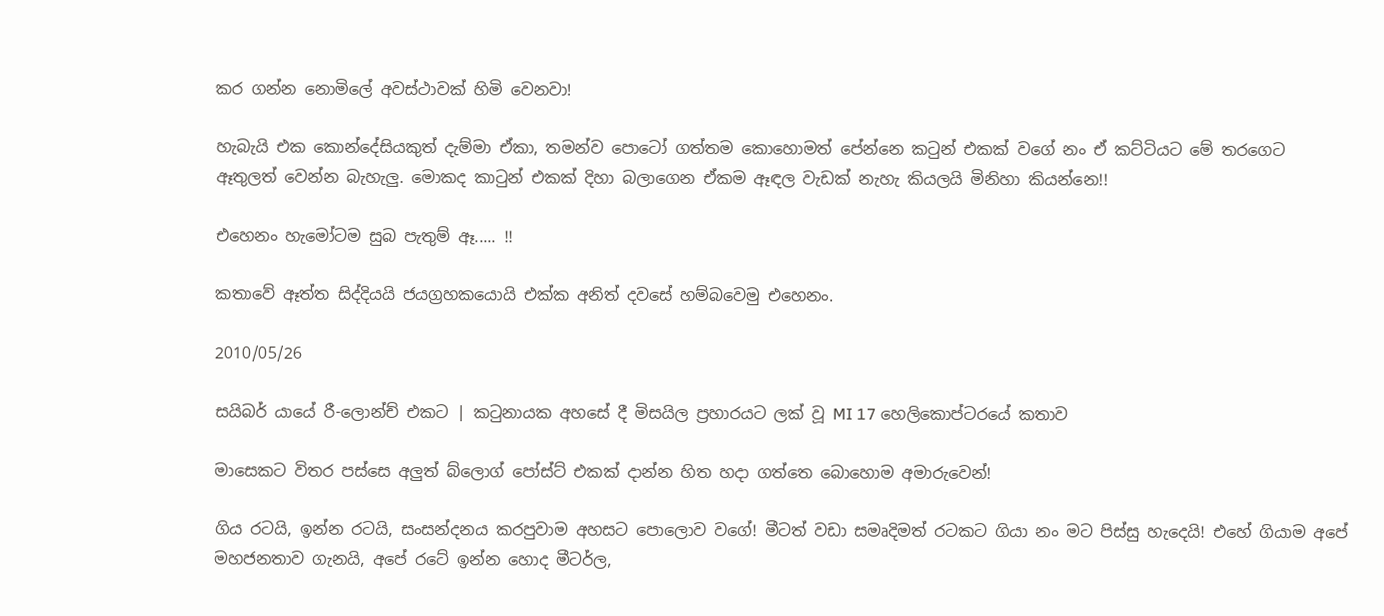කර ගන්න නොමිලේ අවස්ථාවක් හිමි වෙනවා!

හැබැයි එක කොන්දේසියකුත් දැම්මා ඒකා, තමන්ව පොටෝ ගත්තම කොහොමත් පේන්නෙ කටුන් එකක් වගේ නං ඒ කට්ටියට මේ තරගෙට ඈතුලත් වෙන්න බැහැලු. මොකද කාටුන් එකක් දිහා බලාගෙන ඒකම ඈඳල වැඩක් නැහැ කියලයි මිනිහා කියන්නෙ!!

එහෙනං හැමෝටම සුබ පැතුම් ඈ..... !!

කතාවේ ඈත්ත සිද්දියයි ජයග්‍රහකයොයි එක්ක අනිත් දවසේ හම්බවෙමු එහෙනං.

2010/05/26

සයිබර් යායේ රී-ලොන්ච් එකට | කටුනායක අහසේ දී මිසයිල ප්‍රහාරයට ලක් වූ MI 17 හෙලිකොප්ටරයේ කතාව

මාසෙකට විතර පස්සෙ අලුත් බ්ලොග් පෝස්ට් එකක් දාන්න හිත හදා ගත්තෙ බොහොම අමාරුවෙන්!

ගිය රටයි, ඉන්න රටයි, සංසන්දනය කරපුවාම අහසට පොලොව වගේ! මීටත් වඩා සමෘදිමත් රටකට ගියා නං මට පිස්සු හැදෙයි! එහේ ගියාම අපේ මහජනතාව ගැනයි, අපේ රටේ ඉන්න හොද මීටර්ල,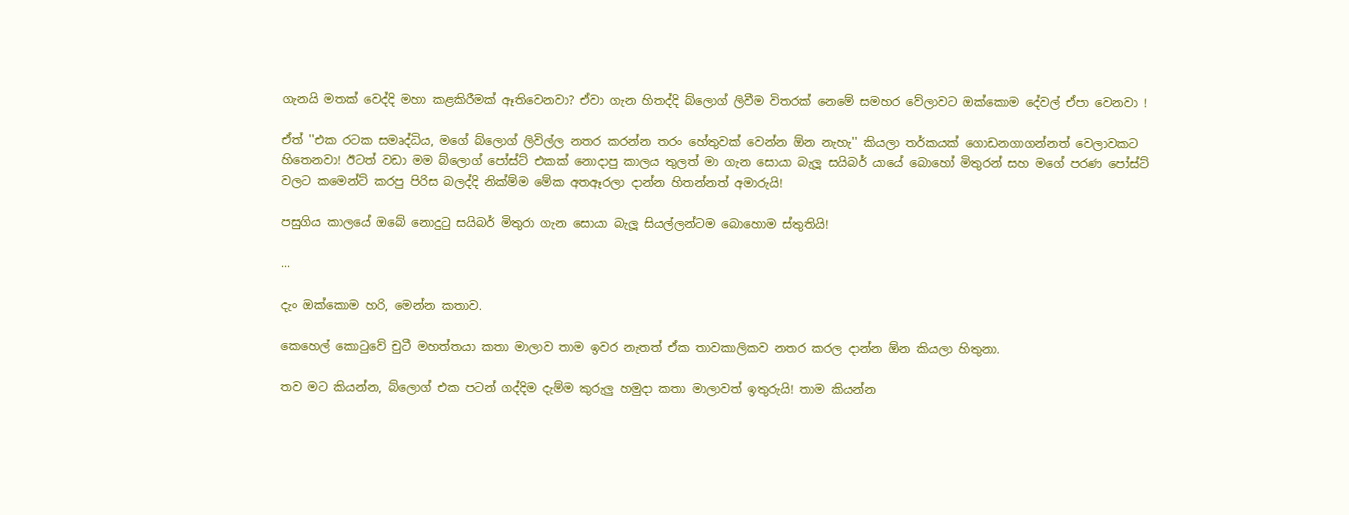ගැනයි මතක් වෙද්දි මහා කළකිරීමක් ඈතිවෙනවා? ඒවා ගැන හිතද්දි බ්ලොග් ලිවීම විතරක් නෙමේ සමහර වේලාවට ඔක්කොම දේවල් ඒපා වෙනවා !

ඒත් ''එක රටක සමෘද්ධිය, මගේ බ්ලොග් ලිවිල්ල නතර කරන්න තරං හේතුවක් වෙන්න ඕන නැහැ'' කියලා තර්කයක් ගොඩනගාගන්නත් වෙලාවකට හිතෙනවා! ඊටත් වඩා මම බ්ලොග් පෝස්ට් එකක් නොදාපු කාලය තුලත් මා ගැන සොයා බැලූ සයිබර් යායේ බොහෝ මිතුරන් සහ මගේ පරණ පෝස්ට් වලට කමෙන්ට් කරපු පිරිස බලද්දි නික්ම්ම මේක අතඈරලා දාන්න හිතන්නත් අමාරුයි!

පසුගිය කාලයේ ඔබේ නොදුටු සයිබර් මිතුරා ගැන සොයා බැලූ සියල්ලන්ටම බොහොම ස්තුතියි!

...

දැං ඔක්කොම හරි, මෙන්න කතාව.

කෙහෙල් කොටුවේ චුටී මහත්තයා කතා මාලාව තාම ඉවර නැතත් ඒක තාවකාලිකව නතර කරල දාන්න ඕන කියලා හිතුනා.

තව මට කියන්න, බ්ලොග් එක පටන් ගද්දිම දැම්ම කුරුලු හමුදා කතා මාලාවත් ඉතුරුයි! තාම කියන්න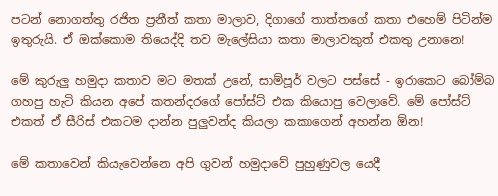පටන් නොගත්තු රජිත ප්‍රනීත් කතා මාලාව, දිගාගේ තාත්තගේ කතා එහෙම් පිටින්ම ඉතුරුයි. ඒ ඔක්කොම තියෙද්දි තව මැලේසියා කතා මාලාවකුත් එකතු උනානෙ!

මේ කුරුලු හමුදා කතාව මට මතක් උනේ, සාම්පූර් වලට පස්සේ - ඉරාකෙට බෝම්බ ගහපු හැටි කියන අපේ කතන්දරගේ පෝස්ට් එක කියොපු වෙලාවේ. මේ පෝස්ට් එකත් ඒ සීරිස් එකටම දාන්න පුලුවන්ද කියලා කකාගෙන් අහන්න ඕන!

මේ කතාවෙන් කියැවෙන්නෙ අපි ගුවන් හමුදාවේ පුහුණුවල යෙදී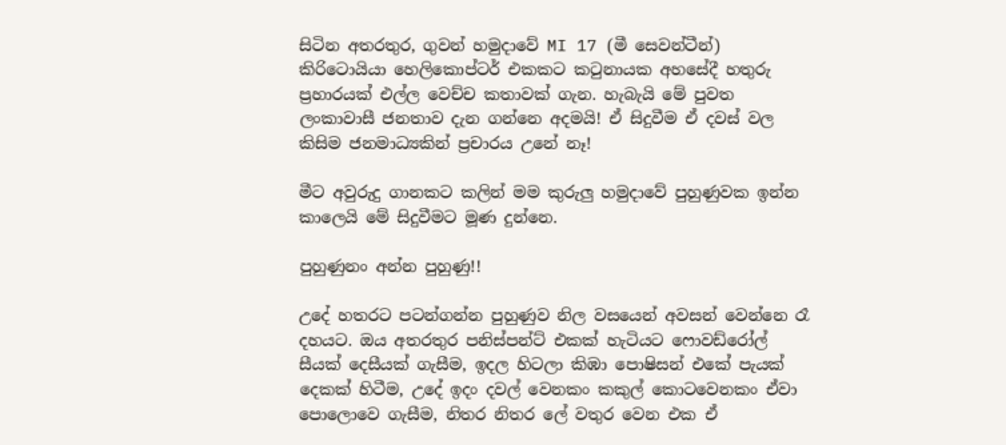සිටින අතරතුර, ගුවන් හමුදාවේ MI 17 (මී සෙවන්ටීන්) කිරිටොයියා හෙලිකොප්ටර් එකකට කටුනායක අහසේදී හතුරු ප්‍රහාරයක් එල්ල වෙච්ච කතාවක් ගැන. හැබැයි මේ පුවත ලංකාවාසී ජනතාව දැන ගන්නෙ අදමයි! ඒ සිදුවීම ඒ දවස් වල කිසිම ජනමාධ්‍යකින් ප්‍රචාරය උනේ නෑ!

මීට අවුරුදු ගානකට කලින් මම කුරුලු හමුදාවේ පුහුණුවක ඉන්න කාලෙයි මේ සිදුවීමට මූණ දුන්නෙ.

පුහුණුනං අන්න පුහුණු!!

උදේ හතරට පටන්ගන්න පුහුණුව නිල වසයෙන් අවසන් වෙන්නෙ රෑ දහයට. ඔය අතරතුර පනිස්පන්ට් එකක් හැටියට ෆොවඩ්රෝල් සීයක් දෙසීයක් ගැසීම, ඉදල හිටලා කිඹා පොෂිසන් එකේ පැයක් දෙකක් හිටීම, උදේ ඉදං දවල් වෙනකං කකුල් කොටවෙනකං ඒවා පොලොවෙ ගැසීම, නිතර නිතර ලේ වතුර වෙන එක ඒ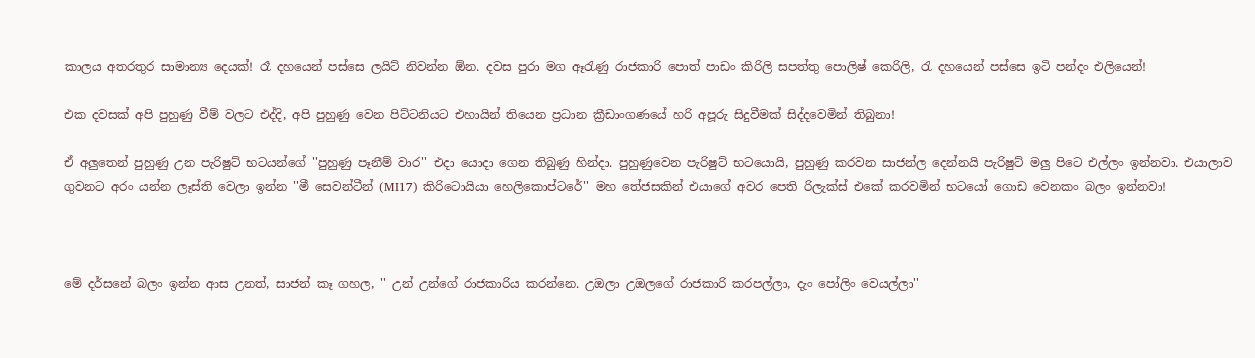කාලය අතරතුර සාමාන්‍ය දෙයක්! රෑ දහයෙන් පස්සෙ ලයිට් නිවන්න ඕන. දවස පුරා මග ඈරැණු රාජකාරි පොත් පාඩං කිරිලි සපත්තු පොලිෂ් කෙරිලි, රැ දහයෙන් පස්සෙ ඉටි පන්දං එලියෙන්!

එක දවසක් අපි පුහුණු වීම් වලට එද්දි, අපි පුහුණු වෙන පිට්ටනියට එහායින් තියෙන ප්‍රධාන ක්‍රීඩාංගණයේ හරි අපූරු සිදුවීමක් සිද්දවෙමින් තිබුනා!

ඒ අලුතෙන් පුහුණු උන පැරිෂුට් භටයන්ගේ ''පුහුණු පෑනීම් වාර'' එදා යොදා ගෙන තිබුණු හින්දා. පුහුණුවෙන පැරිෂුට් භටයොයි, පුහුණු කරවන සාජන්ල දෙන්නයි පැරිෂුට් මලු පිටෙ එල්ලං ඉන්නවා. එයාලාව ගුවනට අරං යන්න ලෑස්ති වෙලා ඉන්න ''මී සෙවන්ටීන් (MI17) කිරිටොයියා හෙලිකොප්ටරේ'' මහ තේජසකින් එයාගේ අවර පෙති රිලැක්ස් එකේ කරවමින් භටයෝ ගොඩ වෙනකං බලං ඉන්නවා!



මේ දර්සනේ බලං ඉන්න ආස උනත්, සාජන් කෑ ගහල, '' උන් උන්ගේ රාජකාරිය කරන්නෙ. උඔලා උඔලගේ රාජකාරි කරපල්ලා, දැං පෝලිං වෙයල්ලා''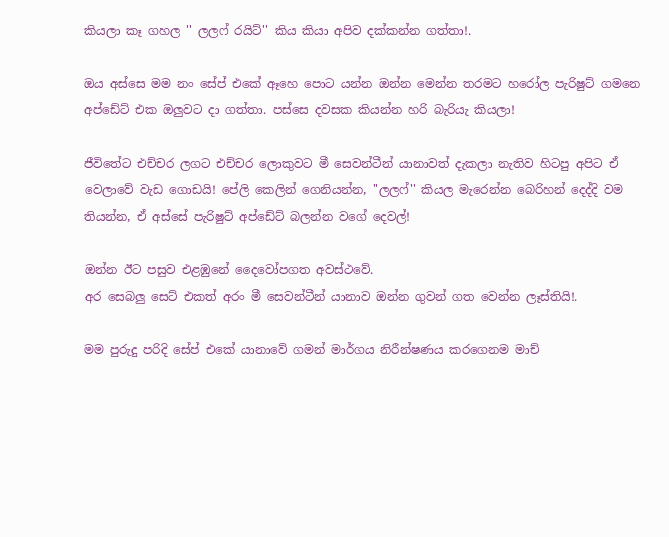කියලා කෑ ගහල '' ලලෆ් රයිට්'' කිය කියා අපිව දක්කන්න ගත්තා!.

ඔය අස්සෙ මම නං සේප් එකේ ඈහෙ පොට යන්න ඔන්න මෙන්න තරමට හරෝල පැරිෂුට් ගමනෙ අප්ඩේට් එක ඔලුවට දා ගත්තා. පස්සෙ දවසක කියන්න හරි බැරියැ කියලා!

ජීවිතේට එච්චර ලගට එච්චර ලොකුවට මී සෙවන්ටීන් යානාවත් දැකලා නැතිව හිටපු අපිට ඒ වෙලාවේ වැඩ ගොඩයි! පේලි කෙලින් ගෙනියන්න, ''ලලෆ්'' කියල මැරෙන්න බෙරිහන් දෙද්දි වම තියන්න, ඒ අස්සේ පැරිෂුට් අප්ඩේට් බලන්න වගේ දෙවල්!

ඔන්න ඊට පසුව එළඹුනේ දෛවෝපගත අවස්ථවේ.
අර සෙබලු සෙට් එකත් අරං මී සෙවන්ටීන් යානාව ඔන්න ගුවන් ගත වෙන්න ලෑස්තියි!.

මම පුරුදු පරිදි සේප් එකේ යානාවේ ගමන් මාර්ගය නිරීන්ෂණය කරගෙනම මාච්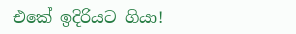එකේ ඉදිරියට ගියා!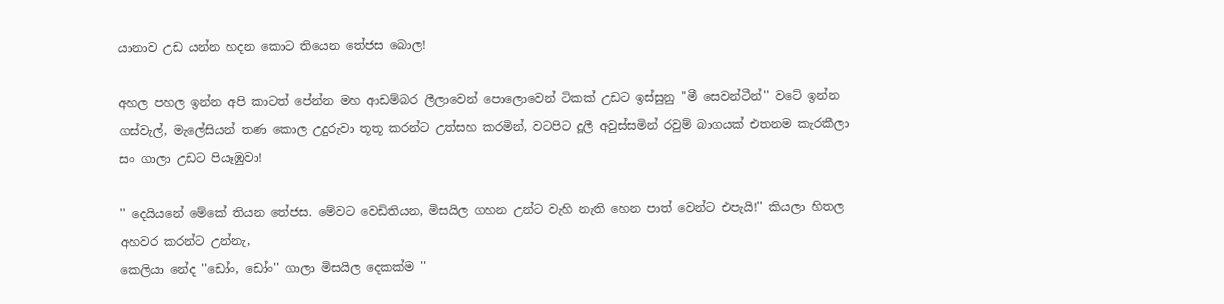යානාව උඩ යන්න හදන කොට තියෙන තේජස බොල!

අහල පහල ඉන්න අපි කාටත් පේන්න මහ ආඩම්බර ලීලාවෙන් පොලොවෙන් ටිකක් උඩට ඉස්සුනු ''මී සෙවන්ටීන්'' වටේ ඉන්න ගස්වැල්, මැලේසියන් තණ කොල උදුරුවා තූතූ කරන්ට උත්සහ කරමින්, වටපිට දූලී අවුස්සමින් රවුම් බාගයක් එතනම කැරකීලා සං ගාලා උඩට පියෑඹුවා!

'' දෙයියනේ මේකේ තියන තේජස. මේවට වෙඩිතියන, මිසයිල ගහන උන්ට වැහි නැති හෙන පාත් වෙන්ට එපැයි!'' කියලා හිතල අහවර කරන්ට උන්නැ,
කෙලියා නේද ''ඩෝං, ඩෝං'' ගාලා මිසයිල දෙකක්ම ''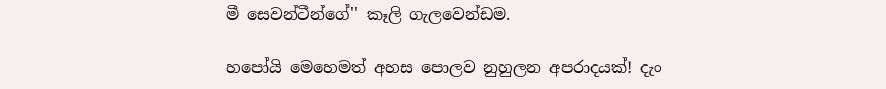මී සෙවන්ටීන්ගේ'' කෑලි ගැලවෙන්ඩම.

හපෝයි මෙහෙමත් අහස පොලව නුහුලන අපරාදයක්! දැං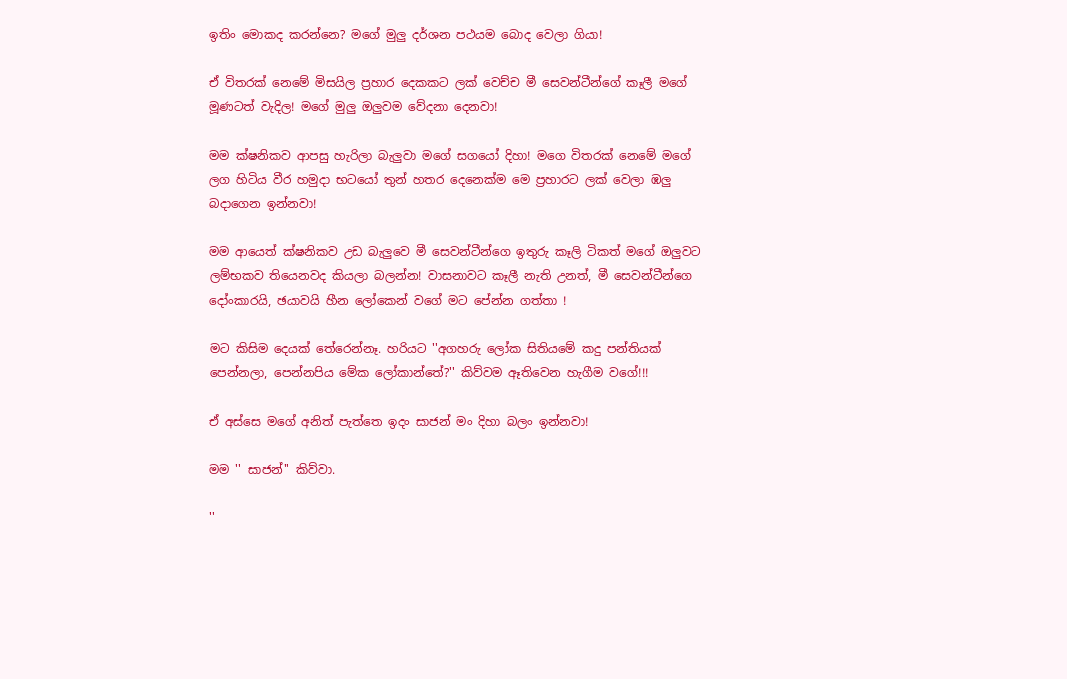ඉතිං මොකද කරන්නෙ? මගේ මුලු දර්ශන පථයම බොද වෙලා ගියා!

ඒ විතරක් නෙමේ මිසයිල ප්‍රහාර දෙකකට ලක් වෙච්ච මී සෙවන්ටීන්ගේ කෑලී මගේ මූණටත් වැදිල! මගේ මුලු ඔලුවම වේදනා දෙනවා!

මම ක්ෂනිකව ආපසු හැරිලා බැලුවා මගේ සගයෝ දිහා! මගෙ විතරක් නෙමේ මගේ ලග හිටිය වීර හමුදා භටයෝ තුන් හතර දෙනෙක්ම මෙ ප්‍රහාරට ලක් වෙලා ඹලු බදාගෙන ඉන්නවා!

මම ආයෙත් ක්ෂනිකව උඩ බැලුවෙ මී සෙවන්ටීන්ගෙ ඉතුරු කෑලි ටිකත් මගේ ඔලුවට ලම්භකව තියෙනවද කියලා බලන්න! වාසනාවට කෑලී නැති උනත්, මී සෙවන්ටීන්ගෙ දෝංකාරයි, ඡයාවයි හීන ලෝකෙන් වගේ මට පේන්න ගත්තා !

මට කිසිම දෙයක් තේරෙන්නෑ. හරියට ''අගහරු ලෝක සිතියමේ කදු පන්තියක් පෙන්නලා, පෙන්නපිය මේක ලෝකාන්තේ?'' කිව්වම ඈතිවෙන හැගීම වගේ!!!

ඒ අස්සෙ මගේ අනිත් පැත්තෙ ඉදං සාජන් මං දිහා බලං ඉන්නවා!

මම '' සාජන්'' කිව්වා.

''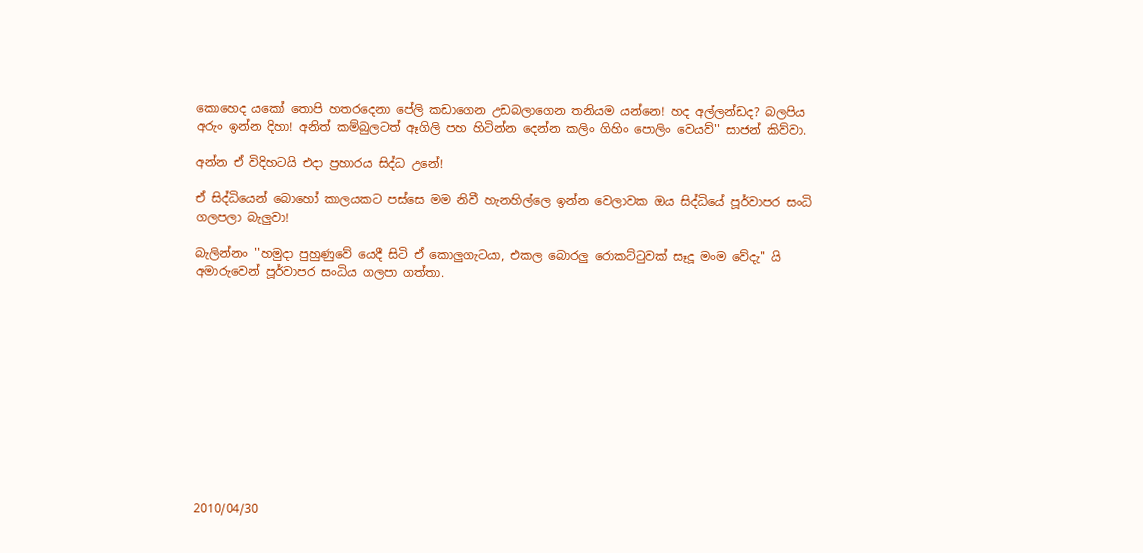කොහෙද යකෝ තොපි හතරදෙනා පේලි කඩාගෙන උඩබලාගෙන තනියම යන්නෙ! හද අල්ලන්ඩද? බලපිය අරුං ඉන්න දිහා! අනිත් කම්බුලටත් ඈගිලි පහ හිටින්න දෙන්න කලිං ගිහිං පොලිං වෙයව්'' සාජන් කිව්වා.

අන්න ඒ විදිහටයි එදා ප්‍රහාරය සිද්ධ උනේ!

ඒ සිද්ධියෙන් බොහෝ කාලයකට පස්සෙ මම නිවී හැනහිල්ලෙ ඉන්න වෙලාවක ඔය සිද්ධියේ පූර්වාපර සංධි ගලපලා බැලුවා!

බැලින්නං ''හමුදා පුහුණුවේ යෙදී සිටි ඒ කොලුගැටයා, එකල බොරලු රොකට්ටුවක් සෑදූ මංම වේදැ'' යි අමාරුවෙන් පූර්වාපර සංධිය ගලපා ගත්තා.












2010/04/30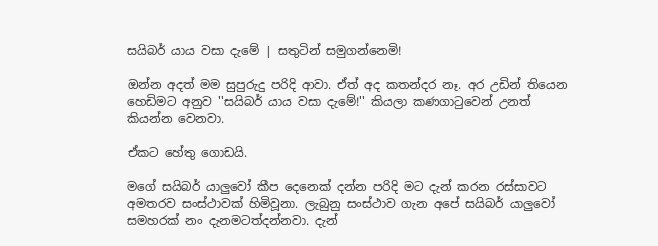සයිබර් යාය වසා දැමේ | සතුටින් සමුගන්නෙමි!

ඔන්න අදත් මම සුපුරුදු පරිදි ආවා. ඒත් අද කතන්දර නෑ. අර උඩින් තියෙන හෙඩිමට අනුව ''සයිබර් යාය වසා දැමේ!'' කියලා කණගාටුවෙන් උනත් කියන්න වෙනවා.

ඒකට හේතු ගොඩයි.

මගේ සයිබර් යාලුවෝ කීප දෙනෙක් දන්න පරිදි මට දැන් කරන රස්සාවට අමතරව සංස්ථාවක් හිමිවූනා. ලැබුනු සංස්ථාව ගැන අපේ සයිබර් යාලුවෝ සමහරක් නං දැනමටත්දන්නවා. දැන්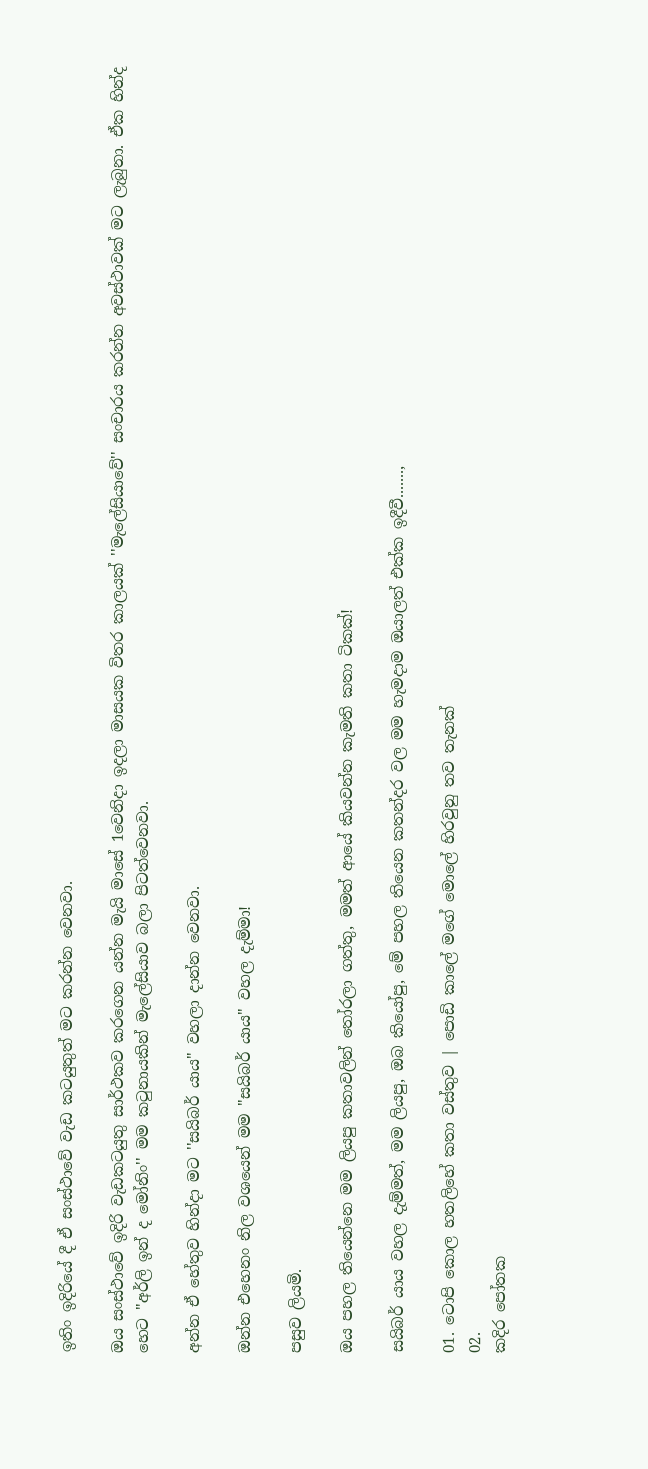ඉතිං ඉදිරියේ දී ඒ සංස්ථාවේ වැඩ කටයුතුත් මට කරන්න වෙනවා.

ඔය සංස්ථාවේ ඉදිරි වැඩකටයුතු සාර්ථකව කරගෙන යන්න මැයි මාසේ 1වෙනිදා ඉදලා මාසයක විතර කාලයක් ''මැලේසියාවේ'' සංචාරය කරන්න අවස්ථාවක් මට ලැබුනා. ඒක හින්ද හෙට ''අර්ලි ඉන් ද මෝනිං'' මම කටුනායකින් මැලේසියාව බලා පිටත්වෙනවා.

අන්න ඒ හේතුව හින්දා මට ''සයිබර් යාය'' වහලා දාන්න වෙනවා.

ඔන්න එහෙනං නිල වශයෙන් මම ''සයිබර් යාය'' වහල දැම්මා!

පසුව ලියමි.

ඔය පහල තියෙන්නෙ මම ලියපු කතාවලින් තෝරලා ගත්තු, මමත් ආයේ කියවන්න කැමති කතා ටිකක්!

සයිබර් යාය වහල දැම්මත්, මම ලියපු, ඔබ කියෝපු, මේ පහල තියෙන කතන්දර වල මම හැමදාම ඔයාලත් එක්ක ඉදීවී.......,

01. ටොපි කොල හතලිහේ කතා වස්තුව | පොඩි කාලේ මගේ මොලේ හිරවුනු තව තැනක්
02.
කදිර පෝතක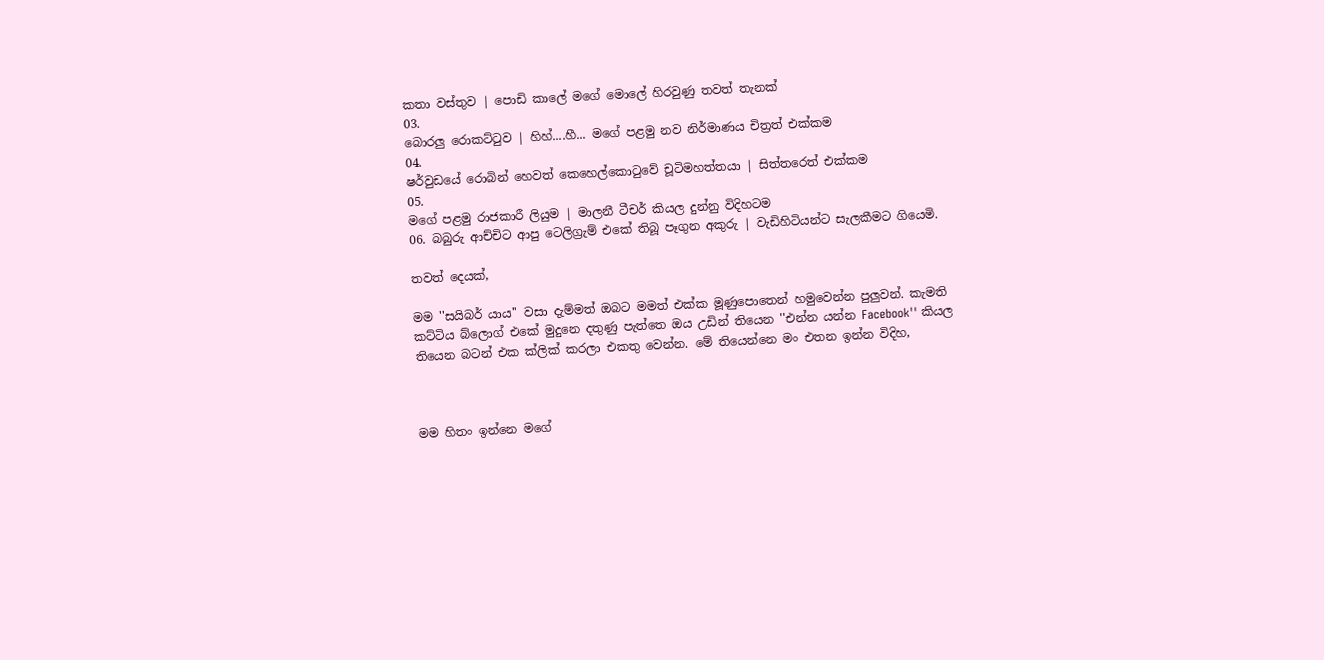කතා වස්තුව | පොඩි කාලේ මගේ මොලේ හිරවුණු තවත් තැනක්
03.
බොරලු රොකට්ටුව | හිහ්....හී... මගේ පළමු නව නිර්මාණය චිත්‍රත් එක්කම
04.
ෂර්වුඩයේ රොබින් හෙවත් කෙහෙල්කොටුවේ චූටිමහත්තයා | සිත්තරෙත් එක්කම
05.
මගේ පළමු රාජකාරී ලියුම | මාලනී ටීචර් කියල දුන්නු විදිහටම
06. බබුරු ආච්චිට ආපු ටෙලිග්‍රැම් එකේ තිබූ පෑගුන අකුරු | වැඩිහිටියන්ට සැලකීමට ගියෙමි.

තවත් දෙයක්,

මම ''සයිබර් යාය'' වසා දැම්මත් ඔබට මමත් එක්ක මූණුපොතෙන් හමුවෙන්න පුලුවන්. කැමති කට්ටිය බ්ලොග් එකේ මුදුනෙ දතුණු පැත්තෙ ඔය උඩින් තියෙන ''එන්න යන්න Facebook'' කියල තියෙන බටන් එක ක්ලික් කරලා එකතු වෙන්න. මේ තියෙන්නෙ මං එතන ඉන්න විදිහ,



මම හිතං ඉන්නෙ මගේ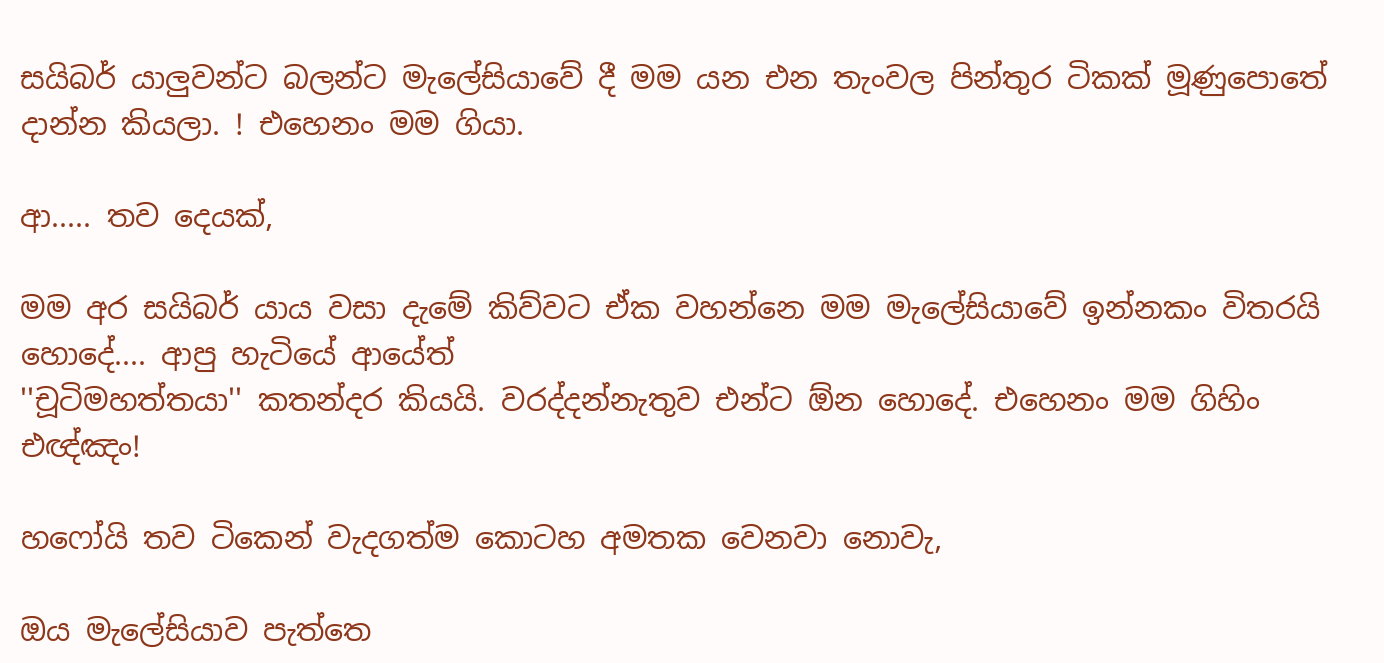සයිබර් යාලුවන්ට බලන්ට මැලේසියාවේ දී මම යන එන තැංවල පින්තුර ටිකක් මූණුපොතේ දාන්න කියලා. ! එහෙනං මම ගියා.

ආ..... තව දෙයක්,

මම අර සයිබර් යාය වසා දැමේ කිව්වට ඒක වහන්නෙ මම මැලේසියාවේ ඉන්නකං විතරයි හොදේ.... ආපු හැටියේ ආයේත්
''චූටිමහත්තයා'' කතන්දර කියයි. වරද්දන්නැතුව එන්ට ඕන හොදේ. එහෙනං මම ගිහිං එඥ්ඤං!

හෆෝයි තව ටිකෙන් වැදගත්ම කොටහ අමතක වෙනවා නොවැ,

ඔය මැලේසියාව පැත්තෙ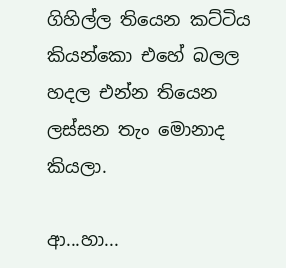ගිහිල්ල තියෙන කට්ටිය කියන්කො එහේ බලල හදල එන්න තියෙන ලස්සන තැං මොනාද කියලා.

ආ...හා...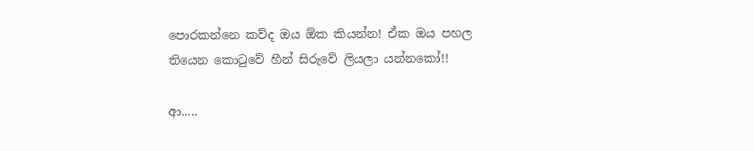පොරකන්නෙ කව්ද ඔය ඕක කියන්න! ඒක ඔය පහල තියෙන කොටුවේ හීන් සිරුවේ ලියලා යන්නකෝ!!

ආ.....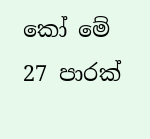කෝ මේ 27 පාරක්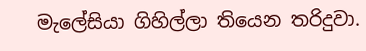මැලේසියා ගිහිල්ලා තියෙන තරිදුවා.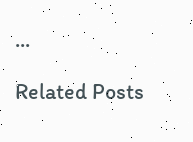...

Related Posts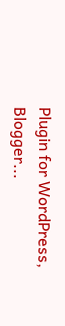Plugin for WordPress, Blogger...